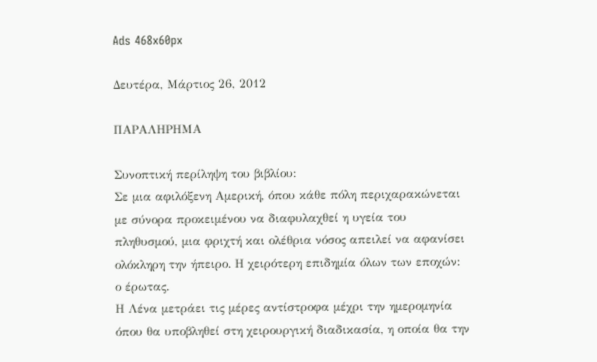Ads 468x60px

Δευτέρα, Μάρτιος 26, 2012

ΠΑΡΑΛΗΡΗΜΑ

Συνοπτική περίληψη του βιβλίου:
Σε μια αφιλόξενη Αμερική, όπου κάθε πόλη περιχαρακώνεται με σύνορα προκειμένου να διαφυλαχθεί η υγεία του πληθυσμού, μια φριχτή και ολέθρια νόσος απειλεί να αφανίσει ολόκληρη την ήπειρο. Η χειρότερη επιδημία όλων των εποχών: ο έρωτας.
Η Λένα μετράει τις μέρες αντίστροφα μέχρι την ημερομηνία όπου θα υποβληθεί στη χειρουργική διαδικασία, η οποία θα την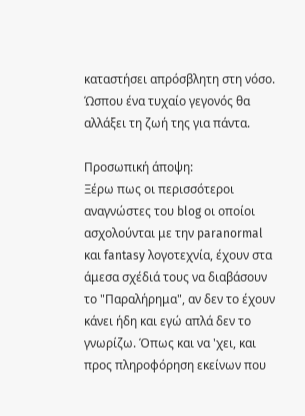καταστήσει απρόσβλητη στη νόσο. Ώσπου ένα τυχαίο γεγονός θα αλλάξει τη ζωή της για πάντα.

Προσωπική άποψη:
Ξέρω πως οι περισσότεροι αναγνώστες του blog οι οποίοι ασχολούνται με την paranormal και fantasy λογοτεχνία, έχουν στα άμεσα σχέδιά τους να διαβάσουν το "Παραλήρημα", αν δεν το έχουν κάνει ήδη και εγώ απλά δεν το γνωρίζω. Όπως και να 'χει, και προς πληροφόρηση εκείνων που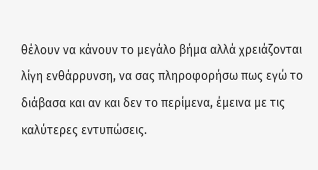θέλουν να κάνουν το μεγάλο βήμα αλλά χρειάζονται λίγη ενθάρρυνση, να σας πληροφορήσω πως εγώ το διάβασα και αν και δεν το περίμενα, έμεινα με τις καλύτερες εντυπώσεις.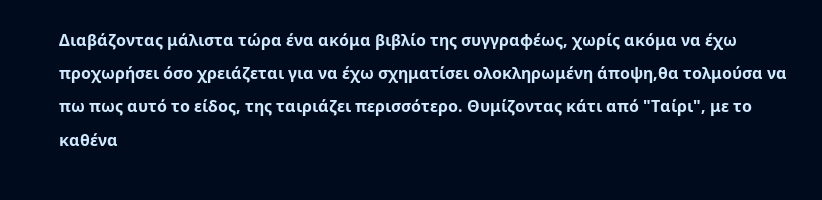Διαβάζοντας μάλιστα τώρα ένα ακόμα βιβλίο της συγγραφέως, χωρίς ακόμα να έχω προχωρήσει όσο χρειάζεται για να έχω σχηματίσει ολοκληρωμένη άποψη,θα τολμούσα να πω πως αυτό το είδος, της ταιριάζει περισσότερο. Θυμίζοντας κάτι από "Ταίρι", με το καθένα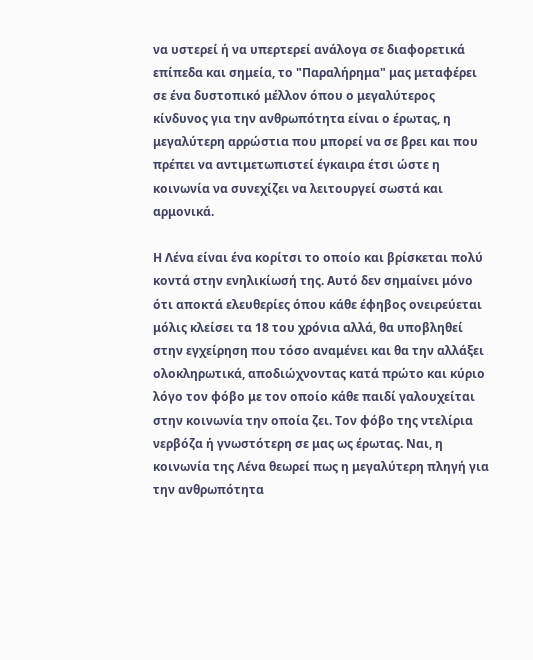να υστερεί ή να υπερτερεί ανάλογα σε διαφορετικά επίπεδα και σημεία, το "Παραλήρημα" μας μεταφέρει σε ένα δυστοπικό μέλλον όπου ο μεγαλύτερος κίνδυνος για την ανθρωπότητα είναι ο έρωτας, η μεγαλύτερη αρρώστια που μπορεί να σε βρει και που πρέπει να αντιμετωπιστεί έγκαιρα έτσι ώστε η κοινωνία να συνεχίζει να λειτουργεί σωστά και αρμονικά.

Η Λένα είναι ένα κορίτσι το οποίο και βρίσκεται πολύ κοντά στην ενηλικίωσή της. Αυτό δεν σημαίνει μόνο ότι αποκτά ελευθερίες όπου κάθε έφηβος ονειρεύεται μόλις κλείσει τα 18 του χρόνια αλλά, θα υποβληθεί στην εγχείρηση που τόσο αναμένει και θα την αλλάξει ολοκληρωτικά, αποδιώχνοντας κατά πρώτο και κύριο λόγο τον φόβο με τον οποίο κάθε παιδί γαλουχείται στην κοινωνία την οποία ζει. Τον φόβο της ντελίρια νερβόζα ή γνωστότερη σε μας ως έρωτας. Ναι, η κοινωνία της Λένα θεωρεί πως η μεγαλύτερη πληγή για την ανθρωπότητα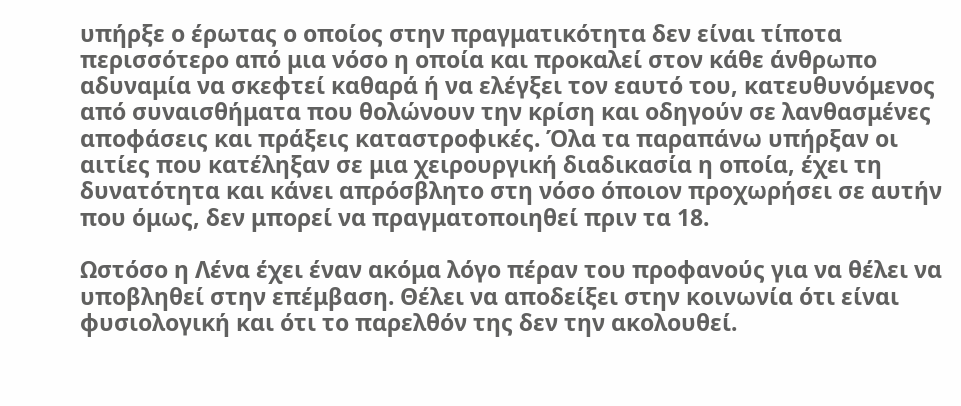υπήρξε ο έρωτας ο οποίος στην πραγματικότητα δεν είναι τίποτα περισσότερο από μια νόσο η οποία και προκαλεί στον κάθε άνθρωπο αδυναμία να σκεφτεί καθαρά ή να ελέγξει τον εαυτό του, κατευθυνόμενος από συναισθήματα που θολώνουν την κρίση και οδηγούν σε λανθασμένες αποφάσεις και πράξεις καταστροφικές. Όλα τα παραπάνω υπήρξαν οι αιτίες που κατέληξαν σε μια χειρουργική διαδικασία η οποία, έχει τη δυνατότητα και κάνει απρόσβλητο στη νόσο όποιον προχωρήσει σε αυτήν που όμως, δεν μπορεί να πραγματοποιηθεί πριν τα 18.

Ωστόσο η Λένα έχει έναν ακόμα λόγο πέραν του προφανούς για να θέλει να υποβληθεί στην επέμβαση. Θέλει να αποδείξει στην κοινωνία ότι είναι φυσιολογική και ότι το παρελθόν της δεν την ακολουθεί.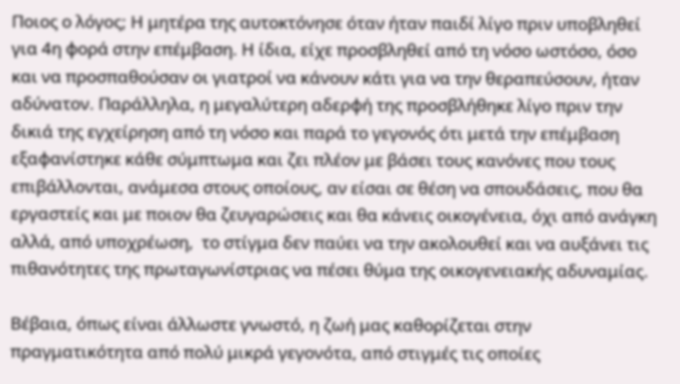Ποιος ο λόγος; Η μητέρα της αυτοκτόνησε όταν ήταν παιδί λίγο πριν υποβληθεί για 4η φορά στην επέμβαση. Η ίδια, είχε προσβληθεί από τη νόσο ωστόσο, όσο και να προσπαθούσαν οι γιατροί να κάνουν κάτι για να την θεραπεύσουν, ήταν αδύνατον. Παράλληλα, η μεγαλύτερη αδερφή της προσβλήθηκε λίγο πριν την δικιά της εγχείρηση από τη νόσο και παρά το γεγονός ότι μετά την επέμβαση εξαφανίστηκε κάθε σύμπτωμα και ζει πλέον με βάσει τους κανόνες που τους επιβάλλονται, ανάμεσα στους οποίους, αν είσαι σε θέση να σπουδάσεις, που θα εργαστείς και με ποιον θα ζευγαρώσεις και θα κάνεις οικογένεια, όχι από ανάγκη αλλά, από υποχρέωση,  το στίγμα δεν παύει να την ακολουθεί και να αυξάνει τις πιθανότητες της πρωταγωνίστριας να πέσει θύμα της οικογενειακής αδυναμίας.

Βέβαια, όπως είναι άλλωστε γνωστό, η ζωή μας καθορίζεται στην πραγματικότητα από πολύ μικρά γεγονότα, από στιγμές τις οποίες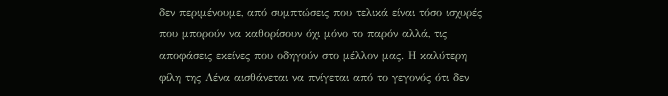δεν περιμένουμε, από συμπτώσεις που τελικά είναι τόσο ισχυρές που μπορούν να καθορίσουν όχι μόνο το παρόν αλλά, τις αποφάσεις εκείνες που οδηγούν στο μέλλον μας. Η καλύτερη φίλη της Λένα αισθάνεται να πνίγεται από το γεγονός ότι δεν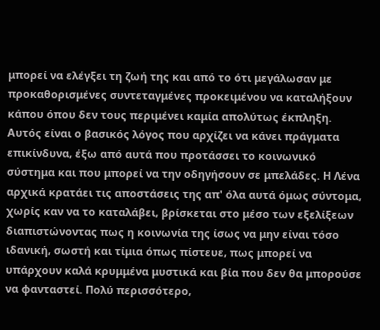μπορεί να ελέγξει τη ζωή της και από το ότι μεγάλωσαν με προκαθορισμένες συντεταγμένες προκειμένου να καταλήξουν κάπου όπου δεν τους περιμένει καμία απολύτως έκπληξη. Αυτός είναι ο βασικός λόγος που αρχίζει να κάνει πράγματα επικίνδυνα, έξω από αυτά που προτάσσει το κοινωνικό σύστημα και που μπορεί να την οδηγήσουν σε μπελάδες. Η Λένα αρχικά κρατάει τις αποστάσεις της απ' όλα αυτά όμως σύντομα, χωρίς καν να το καταλάβει, βρίσκεται στο μέσο των εξελίξεων διαπιστώνοντας πως η κοινωνία της ίσως να μην είναι τόσο ιδανική, σωστή και τίμια όπως πίστευε, πως μπορεί να υπάρχουν καλά κρυμμένα μυστικά και βία που δεν θα μπορούσε να φανταστεί. Πολύ περισσότερο,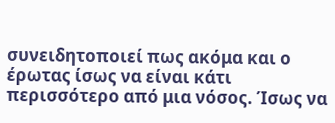συνειδητοποιεί πως ακόμα και ο έρωτας ίσως να είναι κάτι περισσότερο από μια νόσος. Ίσως να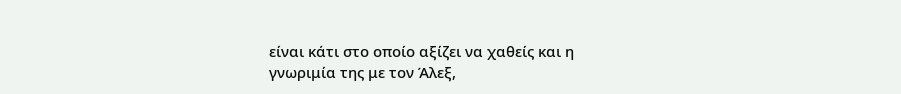είναι κάτι στο οποίο αξίζει να χαθείς και η γνωριμία της με τον Άλεξ,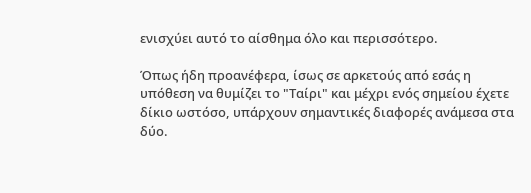ενισχύει αυτό το αίσθημα όλο και περισσότερο.

Όπως ήδη προανέφερα, ίσως σε αρκετούς από εσάς η υπόθεση να θυμίζει το "Ταίρι" και μέχρι ενός σημείου έχετε δίκιο ωστόσο, υπάρχουν σημαντικές διαφορές ανάμεσα στα δύο.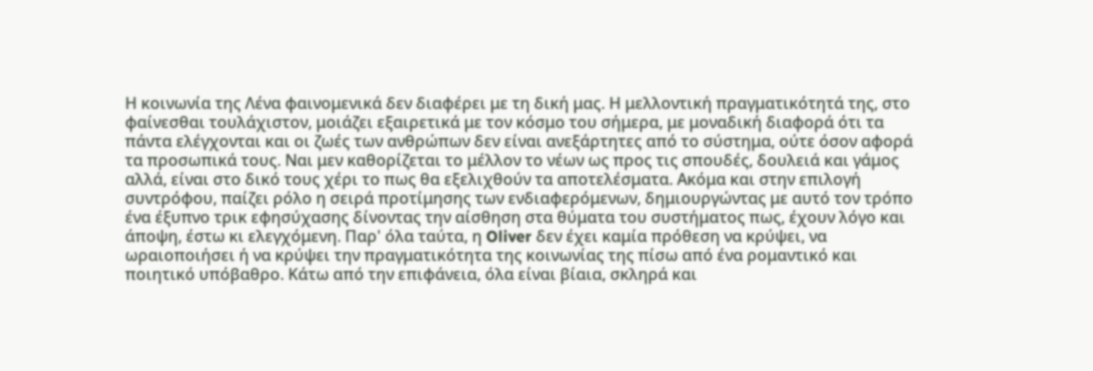Η κοινωνία της Λένα φαινομενικά δεν διαφέρει με τη δική μας. Η μελλοντική πραγματικότητά της, στο φαίνεσθαι τουλάχιστον, μοιάζει εξαιρετικά με τον κόσμο του σήμερα, με μοναδική διαφορά ότι τα πάντα ελέγχονται και οι ζωές των ανθρώπων δεν είναι ανεξάρτητες από το σύστημα, ούτε όσον αφορά τα προσωπικά τους. Ναι μεν καθορίζεται το μέλλον το νέων ως προς τις σπουδές, δουλειά και γάμος αλλά, είναι στο δικό τους χέρι το πως θα εξελιχθούν τα αποτελέσματα. Ακόμα και στην επιλογή συντρόφου, παίζει ρόλο η σειρά προτίμησης των ενδιαφερόμενων, δημιουργώντας με αυτό τον τρόπο ένα έξυπνο τρικ εφησύχασης δίνοντας την αίσθηση στα θύματα του συστήματος πως, έχουν λόγο και άποψη, έστω κι ελεγχόμενη. Παρ' όλα ταύτα, η Oliver δεν έχει καμία πρόθεση να κρύψει, να ωραιοποιήσει ή να κρύψει την πραγματικότητα της κοινωνίας της πίσω από ένα ρομαντικό και ποιητικό υπόβαθρο. Κάτω από την επιφάνεια, όλα είναι βίαια, σκληρά και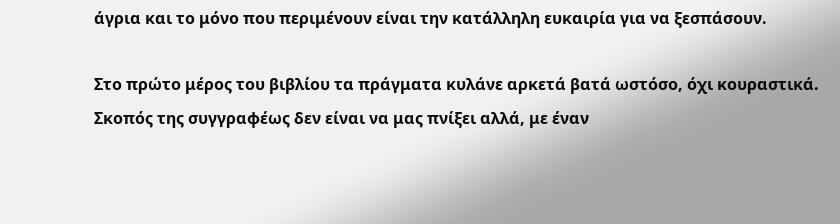άγρια και το μόνο που περιμένουν είναι την κατάλληλη ευκαιρία για να ξεσπάσουν.

Στο πρώτο μέρος του βιβλίου τα πράγματα κυλάνε αρκετά βατά ωστόσο, όχι κουραστικά. Σκοπός της συγγραφέως δεν είναι να μας πνίξει αλλά, με έναν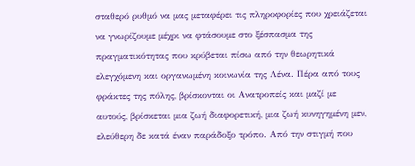σταθερό ρυθμό να μας μεταφέρει τις πληροφορίες που χρειάζεται να γνωρίζουμε μέχρι να φτάσουμε στο ξέσπασμα της πραγματικότητας που κρύβεται πίσω από την θεωρητικά ελεγχόμενη και οργανωμένη κοινωνία της Λένα. Πέρα από τους φράκτες της πόλης, βρίσκονται οι Ανατροπείς και μαζί με αυτούς, βρίσκεται μια ζωή διαφορετική, μια ζωή κυνηγημένη μεν, ελεύθερη δε κατά έναν παράδοξο τρόπο. Από την στιγμή που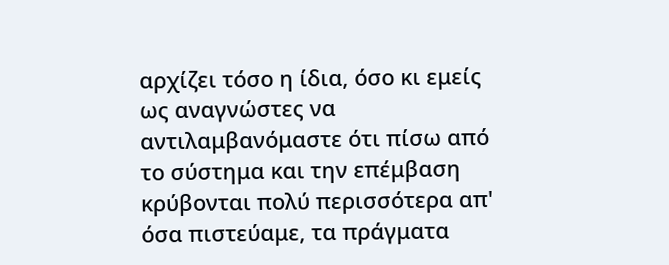αρχίζει τόσο η ίδια, όσο κι εμείς ως αναγνώστες να αντιλαμβανόμαστε ότι πίσω από το σύστημα και την επέμβαση κρύβονται πολύ περισσότερα απ' όσα πιστεύαμε, τα πράγματα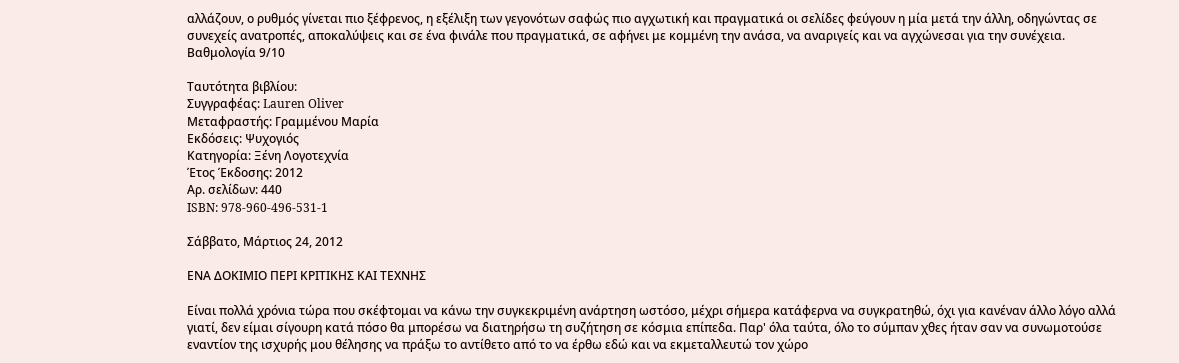αλλάζουν, ο ρυθμός γίνεται πιο ξέφρενος, η εξέλιξη των γεγονότων σαφώς πιο αγχωτική και πραγματικά οι σελίδες φεύγουν η μία μετά την άλλη, οδηγώντας σε συνεχείς ανατροπές, αποκαλύψεις και σε ένα φινάλε που πραγματικά, σε αφήνει με κομμένη την ανάσα, να αναριγείς και να αγχώνεσαι για την συνέχεια.
Βαθμολογία 9/10

Ταυτότητα βιβλίου:
Συγγραφέας: Lauren Oliver
Μεταφραστής: Γραμμένου Μαρία
Εκδόσεις: Ψυχογιός
Κατηγορία: Ξένη Λογοτεχνία
Έτος Έκδοσης: 2012
Αρ. σελίδων: 440
ISBN: 978-960-496-531-1

Σάββατο, Μάρτιος 24, 2012

ΕΝΑ ΔΟΚΙΜΙΟ ΠΕΡΙ ΚΡΙΤΙΚΗΣ ΚΑΙ ΤΕΧΝΗΣ

Είναι πολλά χρόνια τώρα που σκέφτομαι να κάνω την συγκεκριμένη ανάρτηση ωστόσο, μέχρι σήμερα κατάφερνα να συγκρατηθώ, όχι για κανέναν άλλο λόγο αλλά γιατί, δεν είμαι σίγουρη κατά πόσο θα μπορέσω να διατηρήσω τη συζήτηση σε κόσμια επίπεδα. Παρ' όλα ταύτα, όλο το σύμπαν χθες ήταν σαν να συνωμοτούσε εναντίον της ισχυρής μου θέλησης να πράξω το αντίθετο από το να έρθω εδώ και να εκμεταλλευτώ τον χώρο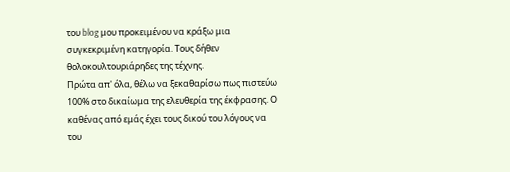του blog μου προκειμένου να κράξω μια συγκεκριμένη κατηγορία. Τους δήθεν θολοκουλτουριάρηδες της τέχνης.
Πρώτα απ' όλα, θέλω να ξεκαθαρίσω πως πιστεύω 100% στο δικαίωμα της ελευθερία της έκφρασης. Ο καθένας από εμάς έχει τους δικού του λόγους να του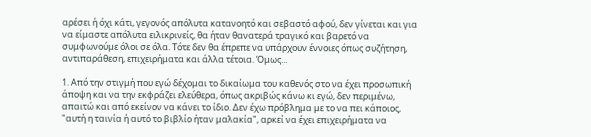αρέσει ή όχι κάτι, γεγονός απόλυτα κατανοητό και σεβαστό αφού, δεν γίνεται και για να είμαστε απόλυτα ειλικρινείς, θα ήταν θανατερά τραγικό και βαρετό να συμφωνούμε όλοι σε όλα. Τότε δεν θα έπρεπε να υπάρχουν έννοιες όπως συζήτηση, αντιπαράθεση, επιχειρήματα και άλλα τέτοια. Όμως...

1. Από την στιγμή που εγώ δέχομαι το δικαίωμα του καθενός στο να έχει προσωπική άποψη και να την εκφράζει ελεύθερα, όπως ακριβώς κάνω κι εγώ, δεν περιμένω, απαιτώ και από εκείνον να κάνει το ίδιο. Δεν έχω πρόβλημα με το να πει κάποιος, "αυτή η ταινία ή αυτό το βιβλίο ήταν μαλακία", αρκεί να έχει επιχειρήματα να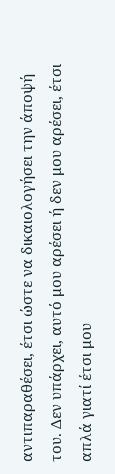αντιπαραθέσει, έτσι ώστε να δικαιολογήσει την άποψή του. Δεν υπάρχει, αυτό μου αρέσει ή δεν μου αρέσει, έτσι απλά γιατί έτσι μου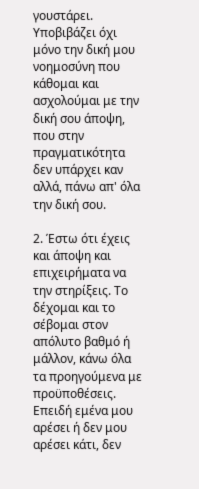γουστάρει. Υποβιβάζει όχι μόνο την δική μου νοημοσύνη που κάθομαι και ασχολούμαι με την δική σου άποψη, που στην πραγματικότητα δεν υπάρχει καν αλλά, πάνω απ' όλα την δική σου.

2. Έστω ότι έχεις και άποψη και επιχειρήματα να την στηρίξεις. Το δέχομαι και το σέβομαι στον απόλυτο βαθμό ή μάλλον, κάνω όλα τα προηγούμενα με προϋποθέσεις. Επειδή εμένα μου αρέσει ή δεν μου αρέσει κάτι, δεν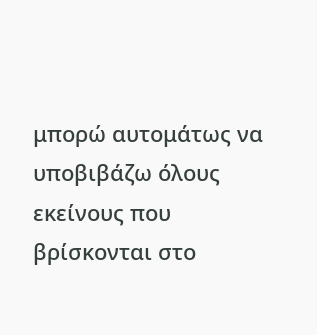μπορώ αυτομάτως να υποβιβάζω όλους εκείνους που βρίσκονται στο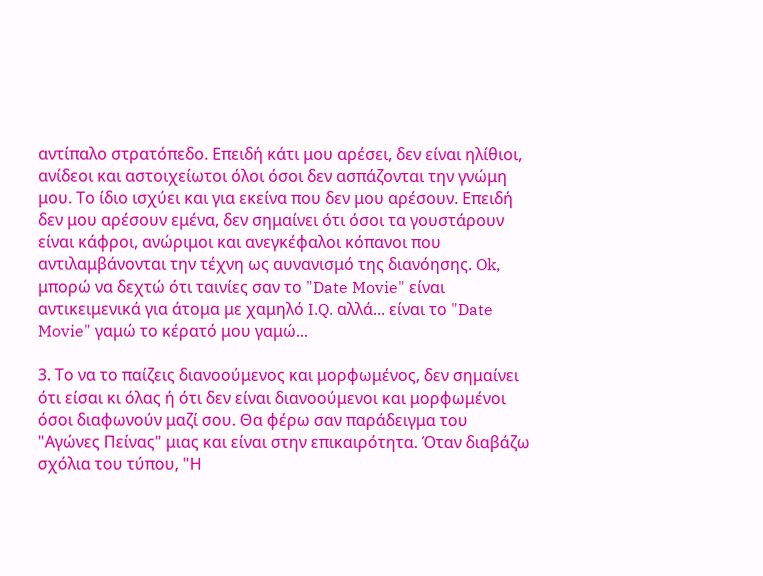αντίπαλο στρατόπεδο. Επειδή κάτι μου αρέσει, δεν είναι ηλίθιοι, ανίδεοι και αστοιχείωτοι όλοι όσοι δεν ασπάζονται την γνώμη μου. Το ίδιο ισχύει και για εκείνα που δεν μου αρέσουν. Επειδή δεν μου αρέσουν εμένα, δεν σημαίνει ότι όσοι τα γουστάρουν είναι κάφροι, ανώριμοι και ανεγκέφαλοι κόπανοι που αντιλαμβάνονται την τέχνη ως αυνανισμό της διανόησης. Ok, μπορώ να δεχτώ ότι ταινίες σαν το "Date Movie" είναι αντικειμενικά για άτομα με χαμηλό I.Q. αλλά... είναι το "Date Movie" γαμώ το κέρατό μου γαμώ...

3. Το να το παίζεις διανοούμενος και μορφωμένος, δεν σημαίνει ότι είσαι κι όλας ή ότι δεν είναι διανοούμενοι και μορφωμένοι όσοι διαφωνούν μαζί σου. Θα φέρω σαν παράδειγμα του "Αγώνες Πείνας" μιας και είναι στην επικαιρότητα. Όταν διαβάζω σχόλια του τύπου, "Η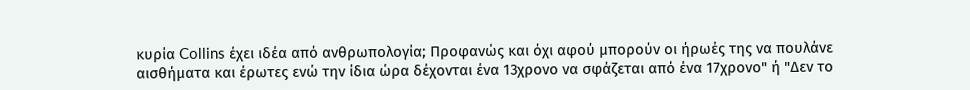κυρία Collins έχει ιδέα από ανθρωπολογία; Προφανώς και όχι αφού μπορούν οι ήρωές της να πουλάνε αισθήματα και έρωτες ενώ την ίδια ώρα δέχονται ένα 13χρονο να σφάζεται από ένα 17χρονο" ή "Δεν το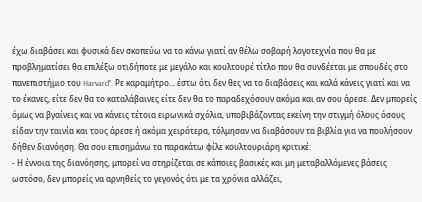έχω διαβάσει και φυσικά δεν σκοπεύω να το κάνω γιατί αν θέλω σοβαρή λογοτεχνία που θα με προβληματίσει θα επιλέξω οτιδήποτε με μεγάλο και κουλτουρέ τίτλο που θα συνδέεται με σπουδές στο πανεπιστήμιο του Harvard". Ρε καραμήτρο... έστω ότι δεν θες να το διαβάσεις και καλά κάνεις γιατί και να το έκανες, είτε δεν θα το καταλάβαινες είτε δεν θα το παραδεχόσουν ακόμα και αν σου άρεσε. Δεν μπορείς όμως να βγαίνεις και να κάνεις τέτοια ειρωνικά σχόλια, υποβιβάζοντας εκείνη την στιγμή όλους όσους είδαν την ταινία και τους άρεσε ή ακόμα χειρότερα, τόλμησαν να διαβάσουν τα βιβλία για να πουλήσουν δήθεν διανόηση. Θα σου επισημάνω τα παρακάτω φίλε κουλτουριάρη κριτικέ:
- Η έννοια της διανόησης, μπορεί να στηρίζεται σε κάποιες βασικές και μη μεταβαλλόμενες βάσεις ωστόσο, δεν μπορείς να αρνηθείς το γεγονός ότι με τα χρόνια αλλάζει,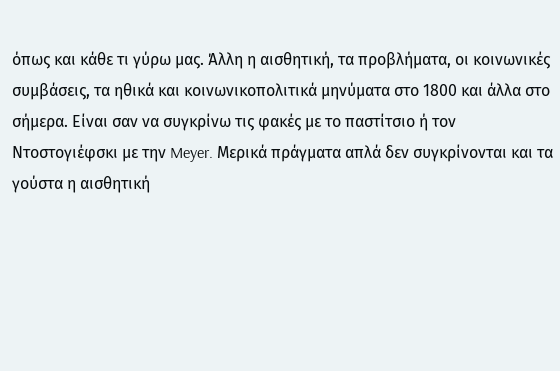όπως και κάθε τι γύρω μας. Άλλη η αισθητική, τα προβλήματα, οι κοινωνικές συμβάσεις, τα ηθικά και κοινωνικοπολιτικά μηνύματα στο 1800 και άλλα στο σήμερα. Είναι σαν να συγκρίνω τις φακές με το παστίτσιο ή τον Ντοστογιέφσκι με την Meyer. Μερικά πράγματα απλά δεν συγκρίνονται και τα γούστα η αισθητική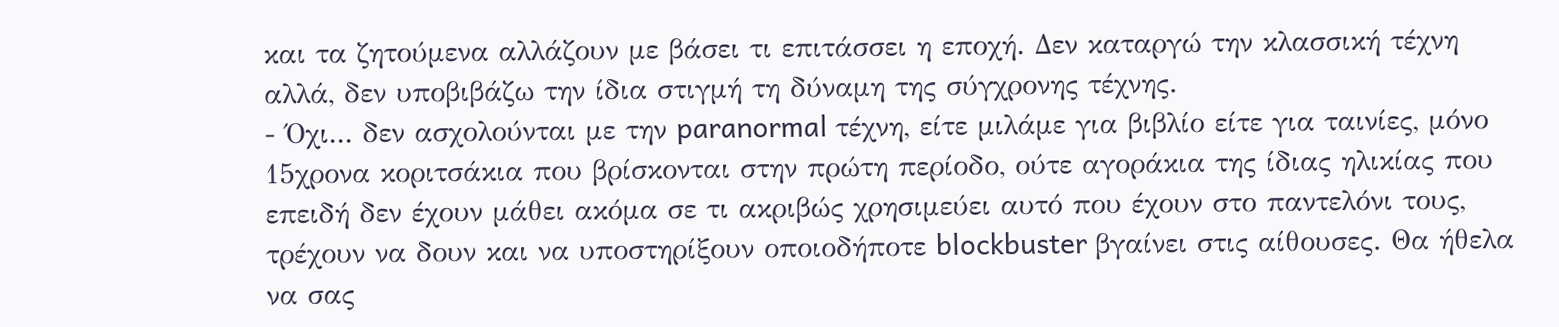και τα ζητούμενα αλλάζουν με βάσει τι επιτάσσει η εποχή. Δεν καταργώ την κλασσική τέχνη αλλά, δεν υποβιβάζω την ίδια στιγμή τη δύναμη της σύγχρονης τέχνης.
- Όχι... δεν ασχολούνται με την paranormal τέχνη, είτε μιλάμε για βιβλίο είτε για ταινίες, μόνο 15χρονα κοριτσάκια που βρίσκονται στην πρώτη περίοδο, ούτε αγοράκια της ίδιας ηλικίας που επειδή δεν έχουν μάθει ακόμα σε τι ακριβώς χρησιμεύει αυτό που έχουν στο παντελόνι τους, τρέχουν να δουν και να υποστηρίξουν οποιοδήποτε blockbuster βγαίνει στις αίθουσες. Θα ήθελα να σας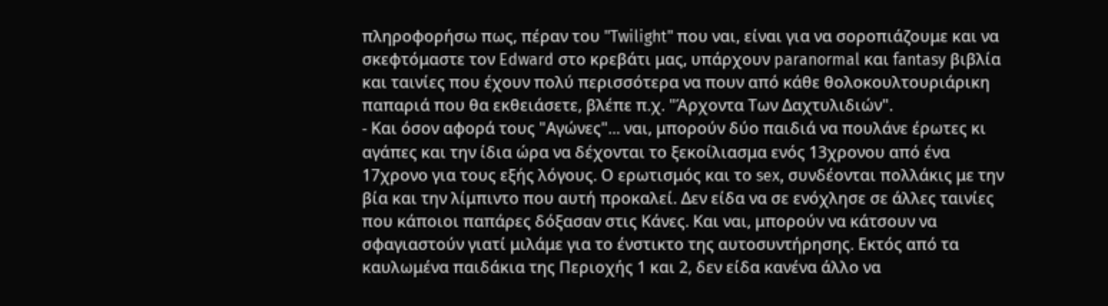πληροφορήσω πως, πέραν του "Twilight" που ναι, είναι για να σοροπιάζουμε και να σκεφτόμαστε τον Edward στο κρεβάτι μας, υπάρχουν paranormal και fantasy βιβλία και ταινίες που έχουν πολύ περισσότερα να πουν από κάθε θολοκουλτουριάρικη παπαριά που θα εκθειάσετε, βλέπε π.χ. "Άρχοντα Των Δαχτυλιδιών".
- Και όσον αφορά τους "Αγώνες"... ναι, μπορούν δύο παιδιά να πουλάνε έρωτες κι αγάπες και την ίδια ώρα να δέχονται το ξεκοίλιασμα ενός 13χρονου από ένα 17χρονο για τους εξής λόγους. Ο ερωτισμός και το sex, συνδέονται πολλάκις με την βία και την λίμπιντο που αυτή προκαλεί. Δεν είδα να σε ενόχλησε σε άλλες ταινίες που κάποιοι παπάρες δόξασαν στις Κάνες. Και ναι, μπορούν να κάτσουν να σφαγιαστούν γιατί μιλάμε για το ένστικτο της αυτοσυντήρησης. Εκτός από τα καυλωμένα παιδάκια της Περιοχής 1 και 2, δεν είδα κανένα άλλο να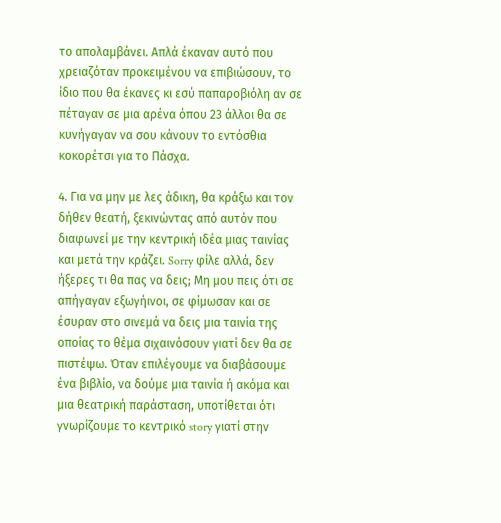το απολαμβάνει. Απλά έκαναν αυτό που χρειαζόταν προκειμένου να επιβιώσουν, το ίδιο που θα έκανες κι εσύ παπαροβιόλη αν σε πέταγαν σε μια αρένα όπου 23 άλλοι θα σε κυνήγαγαν να σου κάνουν το εντόσθια κοκορέτσι για το Πάσχα.

4. Για να μην με λες άδικη, θα κράξω και τον δήθεν θεατή, ξεκινώντας από αυτόν που διαφωνεί με την κεντρική ιδέα μιας ταινίας και μετά την κράζει. Sorry φίλε αλλά, δεν ήξερες τι θα πας να δεις; Μη μου πεις ότι σε απήγαγαν εξωγήινοι, σε φίμωσαν και σε έσυραν στο σινεμά να δεις μια ταινία της οποίας το θέμα σιχαινόσουν γιατί δεν θα σε πιστέψω. Όταν επιλέγουμε να διαβάσουμε ένα βιβλίο, να δούμε μια ταινία ή ακόμα και μια θεατρική παράσταση, υποτίθεται ότι γνωρίζουμε το κεντρικό story γιατί στην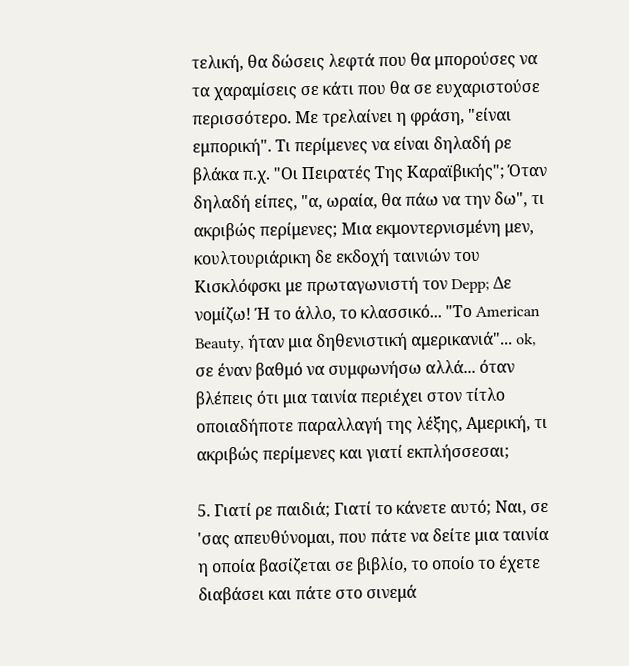τελική, θα δώσεις λεφτά που θα μπορούσες να τα χαραμίσεις σε κάτι που θα σε ευχαριστούσε περισσότερο. Με τρελαίνει η φράση, "είναι εμπορική". Τι περίμενες να είναι δηλαδή ρε βλάκα π.χ. "Οι Πειρατές Της Καραϊβικής"; Όταν δηλαδή είπες, "α, ωραία, θα πάω να την δω", τι ακριβώς περίμενες; Μια εκμοντερνισμένη μεν, κουλτουριάρικη δε εκδοχή ταινιών του Κισκλόφσκι με πρωταγωνιστή τον Depp; Δε νομίζω! Ή το άλλο, το κλασσικό... "Το American Beauty, ήταν μια δηθενιστική αμερικανιά"... ok, σε έναν βαθμό να συμφωνήσω αλλά... όταν βλέπεις ότι μια ταινία περιέχει στον τίτλο οποιαδήποτε παραλλαγή της λέξης, Αμερική, τι ακριβώς περίμενες και γιατί εκπλήσσεσαι;

5. Γιατί ρε παιδιά; Γιατί το κάνετε αυτό; Ναι, σε 'σας απευθύνομαι, που πάτε να δείτε μια ταινία η οποία βασίζεται σε βιβλίο, το οποίο το έχετε διαβάσει και πάτε στο σινεμά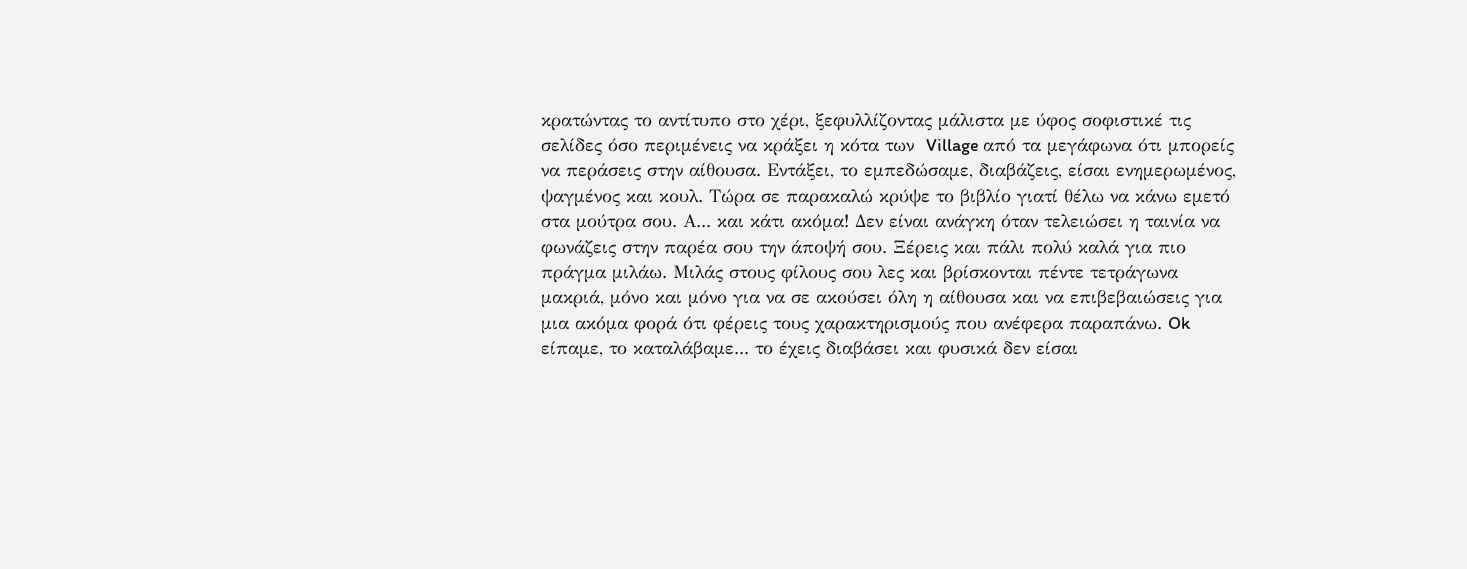κρατώντας το αντίτυπο στο χέρι, ξεφυλλίζοντας μάλιστα με ύφος σοφιστικέ τις σελίδες όσο περιμένεις να κράξει η κότα των  Village από τα μεγάφωνα ότι μπορείς να περάσεις στην αίθουσα. Εντάξει, το εμπεδώσαμε, διαβάζεις, είσαι ενημερωμένος, ψαγμένος και κουλ. Τώρα σε παρακαλώ κρύψε το βιβλίο γιατί θέλω να κάνω εμετό στα μούτρα σου. Α... και κάτι ακόμα! Δεν είναι ανάγκη όταν τελειώσει η ταινία να φωνάζεις στην παρέα σου την άποψή σου. Ξέρεις και πάλι πολύ καλά για πιο πράγμα μιλάω. Μιλάς στους φίλους σου λες και βρίσκονται πέντε τετράγωνα μακριά, μόνο και μόνο για να σε ακούσει όλη η αίθουσα και να επιβεβαιώσεις για μια ακόμα φορά ότι φέρεις τους χαρακτηρισμούς που ανέφερα παραπάνω. Ok είπαμε, το καταλάβαμε... το έχεις διαβάσει και φυσικά δεν είσαι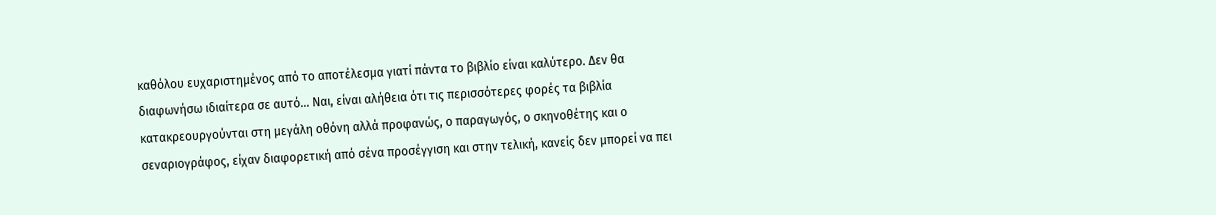καθόλου ευχαριστημένος από το αποτέλεσμα γιατί πάντα το βιβλίο είναι καλύτερο. Δεν θα διαφωνήσω ιδιαίτερα σε αυτό... Ναι, είναι αλήθεια ότι τις περισσότερες φορές τα βιβλία κατακρεουργούνται στη μεγάλη οθόνη αλλά προφανώς, ο παραγωγός, ο σκηνοθέτης και ο σεναριογράφος, είχαν διαφορετική από σένα προσέγγιση και στην τελική, κανείς δεν μπορεί να πει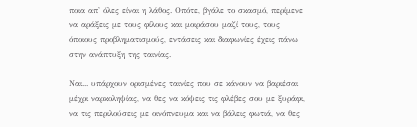ποια απ' όλες είναι η λάθος. Οπότε, βγάλε το σκασμό, περίμενε να αράξεις με τους φίλους και μοιράσου μαζί τους, τους όποιους προβληματισμούς, εντάσεις και διαφωνίες έχεις πάνω στην ανάπτυξη της ταινίας.

Ναι... υπάρχουν ορισμένες ταινίες που σε κάνουν να βαριέσαι μέχρι ναρκοληψίας, να θες να κόψεις τις φλέβες σου με ξυράφι, να τις περιλούσεις με οινόπνευμα και να βάλεις φωτιά, να θες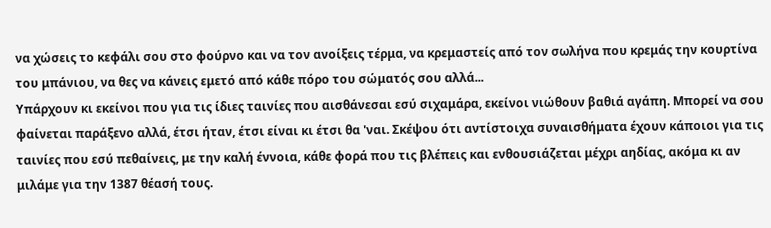να χώσεις το κεφάλι σου στο φούρνο και να τον ανοίξεις τέρμα, να κρεμαστείς από τον σωλήνα που κρεμάς την κουρτίνα του μπάνιου, να θες να κάνεις εμετό από κάθε πόρο του σώματός σου αλλά...
Υπάρχουν κι εκείνοι που για τις ίδιες ταινίες που αισθάνεσαι εσύ σιχαμάρα, εκείνοι νιώθουν βαθιά αγάπη. Μπορεί να σου φαίνεται παράξενο αλλά, έτσι ήταν, έτσι είναι κι έτσι θα 'ναι. Σκέψου ότι αντίστοιχα συναισθήματα έχουν κάποιοι για τις ταινίες που εσύ πεθαίνεις, με την καλή έννοια, κάθε φορά που τις βλέπεις και ενθουσιάζεται μέχρι αηδίας, ακόμα κι αν μιλάμε για την 1387 θέασή τους.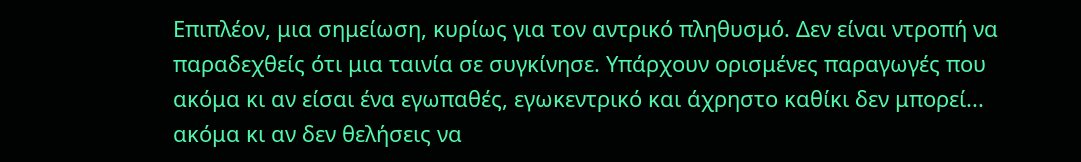Επιπλέον, μια σημείωση, κυρίως για τον αντρικό πληθυσμό. Δεν είναι ντροπή να παραδεχθείς ότι μια ταινία σε συγκίνησε. Υπάρχουν ορισμένες παραγωγές που ακόμα κι αν είσαι ένα εγωπαθές, εγωκεντρικό και άχρηστο καθίκι δεν μπορεί... ακόμα κι αν δεν θελήσεις να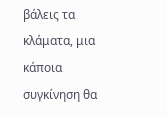βάλεις τα κλάματα, μια κάποια συγκίνηση θα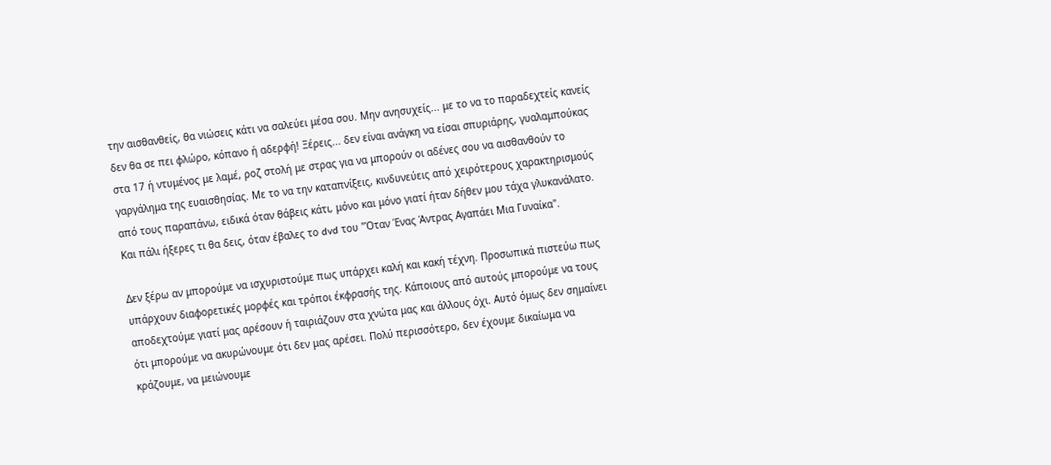την αισθανθείς, θα νιώσεις κάτι να σαλεύει μέσα σου. Μην ανησυχείς... με το να το παραδεχτείς κανείς δεν θα σε πει φλώρο, κόπανο ή αδερφή! Ξέρεις... δεν είναι ανάγκη να είσαι σπυριάρης, γυαλαμπούκας στα 17 ή ντυμένος με λαμέ, ροζ στολή με στρας για να μπορούν οι αδένες σου να αισθανθούν το γαργάλημα της ευαισθησίας. Με το να την καταπνίξεις, κινδυνεύεις από χειρότερους χαρακτηρισμούς από τους παραπάνω, ειδικά όταν θάβεις κάτι, μόνο και μόνο γιατί ήταν δήθεν μου τάχα γλυκανάλατο. Και πάλι ήξερες τι θα δεις, όταν έβαλες το dvd του "Όταν Ένας Άντρας Αγαπάει Μια Γυναίκα".

Δεν ξέρω αν μπορούμε να ισχυριστούμε πως υπάρχει καλή και κακή τέχνη. Προσωπικά πιστεύω πως υπάρχουν διαφορετικές μορφές και τρόποι έκφρασής της. Κάποιους από αυτούς μπορούμε να τους αποδεχτούμε γιατί μας αρέσουν ή ταιριάζουν στα χνώτα μας και άλλους όχι. Αυτό όμως δεν σημαίνει ότι μπορούμε να ακυρώνουμε ότι δεν μας αρέσει. Πολύ περισσότερο, δεν έχουμε δικαίωμα να κράζουμε, να μειώνουμε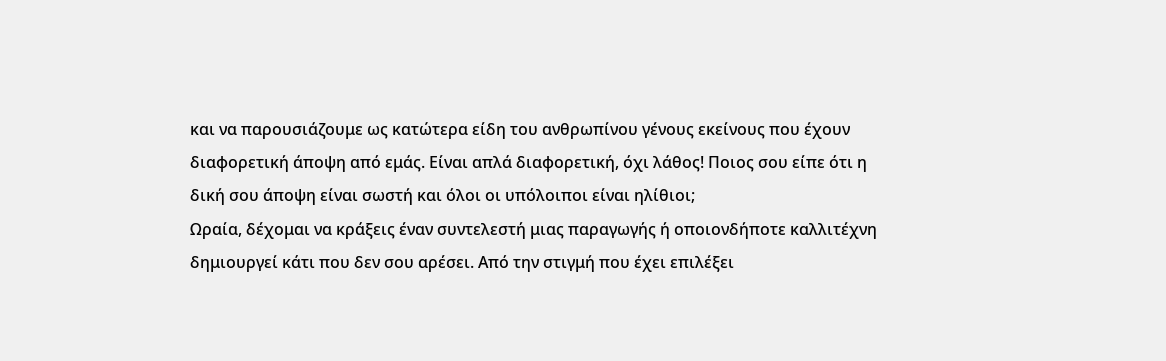και να παρουσιάζουμε ως κατώτερα είδη του ανθρωπίνου γένους εκείνους που έχουν διαφορετική άποψη από εμάς. Είναι απλά διαφορετική, όχι λάθος! Ποιος σου είπε ότι η δική σου άποψη είναι σωστή και όλοι οι υπόλοιποι είναι ηλίθιοι;
Ωραία, δέχομαι να κράξεις έναν συντελεστή μιας παραγωγής ή οποιονδήποτε καλλιτέχνη δημιουργεί κάτι που δεν σου αρέσει. Από την στιγμή που έχει επιλέξει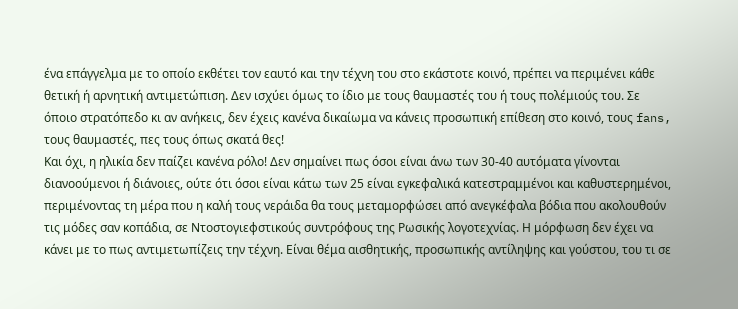ένα επάγγελμα με το οποίο εκθέτει τον εαυτό και την τέχνη του στο εκάστοτε κοινό, πρέπει να περιμένει κάθε θετική ή αρνητική αντιμετώπιση. Δεν ισχύει όμως το ίδιο με τους θαυμαστές του ή τους πολέμιούς του. Σε όποιο στρατόπεδο κι αν ανήκεις, δεν έχεις κανένα δικαίωμα να κάνεις προσωπική επίθεση στο κοινό, τους fans, τους θαυμαστές, πες τους όπως σκατά θες!
Και όχι, η ηλικία δεν παίζει κανένα ρόλο! Δεν σημαίνει πως όσοι είναι άνω των 30-40 αυτόματα γίνονται διανοούμενοι ή διάνοιες, ούτε ότι όσοι είναι κάτω των 25 είναι εγκεφαλικά κατεστραμμένοι και καθυστερημένοι, περιμένοντας τη μέρα που η καλή τους νεράιδα θα τους μεταμορφώσει από ανεγκέφαλα βόδια που ακολουθούν τις μόδες σαν κοπάδια, σε Ντοστογιεφστικούς συντρόφους της Ρωσικής λογοτεχνίας. Η μόρφωση δεν έχει να κάνει με το πως αντιμετωπίζεις την τέχνη. Είναι θέμα αισθητικής, προσωπικής αντίληψης και γούστου, του τι σε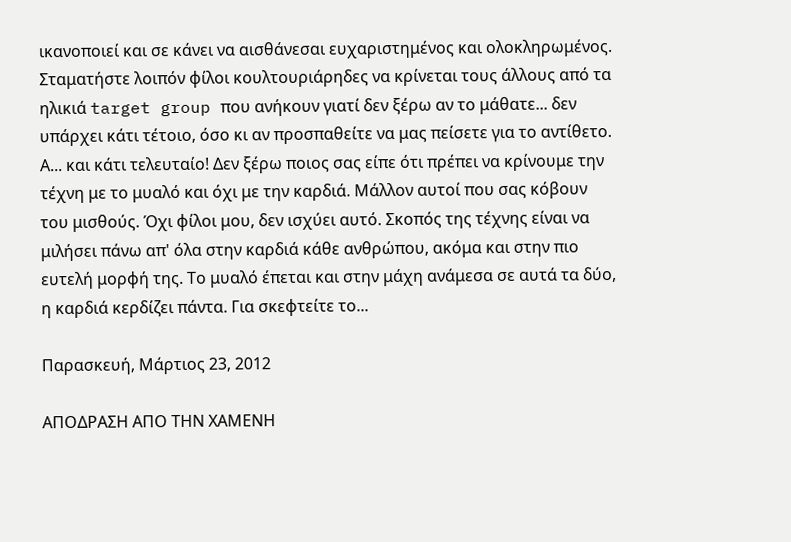ικανοποιεί και σε κάνει να αισθάνεσαι ευχαριστημένος και ολοκληρωμένος.
Σταματήστε λοιπόν φίλοι κουλτουριάρηδες να κρίνεται τους άλλους από τα ηλικιά target group που ανήκουν γιατί δεν ξέρω αν το μάθατε... δεν υπάρχει κάτι τέτοιο, όσο κι αν προσπαθείτε να μας πείσετε για το αντίθετο. Α... και κάτι τελευταίο! Δεν ξέρω ποιος σας είπε ότι πρέπει να κρίνουμε την τέχνη με το μυαλό και όχι με την καρδιά. Μάλλον αυτοί που σας κόβουν του μισθούς. Όχι φίλοι μου, δεν ισχύει αυτό. Σκοπός της τέχνης είναι να μιλήσει πάνω απ' όλα στην καρδιά κάθε ανθρώπου, ακόμα και στην πιο ευτελή μορφή της. Το μυαλό έπεται και στην μάχη ανάμεσα σε αυτά τα δύο, η καρδιά κερδίζει πάντα. Για σκεφτείτε το...

Παρασκευή, Μάρτιος 23, 2012

ΑΠΟΔΡΑΣΗ ΑΠΟ ΤΗΝ ΧΑΜΕΝΗ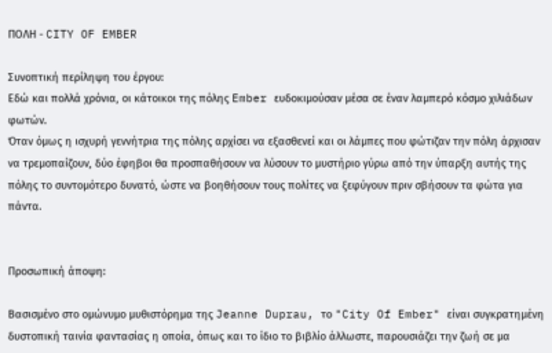ΠΟΛΗ - CITY OF EMBER

Συνοπτική περίληψη του έργου:
Εδώ και πολλά χρόνια, οι κάτοικοι της πόλης Ember ευδοκιμούσαν μέσα σε έναν λαμπερό κόσμο χιλιάδων φωτών.
Όταν όμως η ισχυρή γεννήτρια της πόλης αρχίσει να εξασθενεί και οι λάμπες που φώτιζαν την πόλη άρχισαν να τρεμοπαίζουν, δύο έφηβοι θα προσπαθήσουν να λύσουν το μυστήριο γύρω από την ύπαρξη αυτής της πόλης το συντομότερο δυνατό, ώστε να βοηθήσουν τους πολίτες να ξεφύγουν πριν σβήσουν τα φώτα για πάντα.


Προσωπική άποψη:

Βασισμένο στο ομώνυμο μυθιστόρημα της Jeanne Duprau, το "City Of Ember" είναι συγκρατημένη δυστοπική ταινία φαντασίας η οποία, όπως και το ίδιο το βιβλίο άλλωστε, παρουσιάζει την ζωή σε μα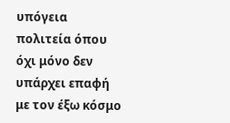υπόγεια πολιτεία όπου όχι μόνο δεν υπάρχει επαφή με τον έξω κόσμο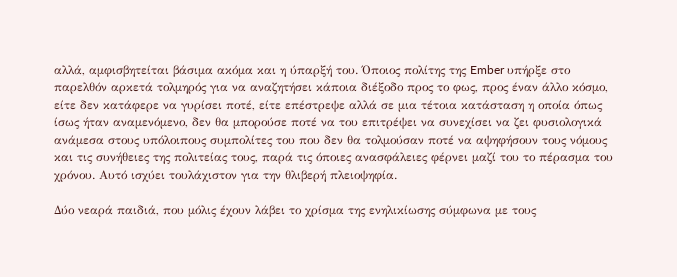αλλά, αμφισβητείται βάσιμα ακόμα και η ύπαρξή του. Όποιος πολίτης της Ember υπήρξε στο παρελθόν αρκετά τολμηρός για να αναζητήσει κάποια διέξοδο προς το φως, προς έναν άλλο κόσμο, είτε δεν κατάφερε να γυρίσει ποτέ, είτε επέστρεψε αλλά σε μια τέτοια κατάσταση η οποία όπως ίσως ήταν αναμενόμενο, δεν θα μπορούσε ποτέ να του επιτρέψει να συνεχίσει να ζει φυσιολογικά ανάμεσα στους υπόλοιπους συμπολίτες του που δεν θα τολμούσαν ποτέ να αψηφήσουν τους νόμους και τις συνήθειες της πολιτείας τους, παρά τις όποιες ανασφάλειες φέρνει μαζί του το πέρασμα του χρόνου. Αυτό ισχύει τουλάχιστον για την θλιβερή πλειοψηφία.

Δύο νεαρά παιδιά, που μόλις έχουν λάβει το χρίσμα της ενηλικίωσης σύμφωνα με τους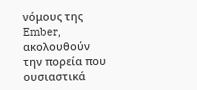νόμους της Ember, ακολουθούν την πορεία που ουσιαστικά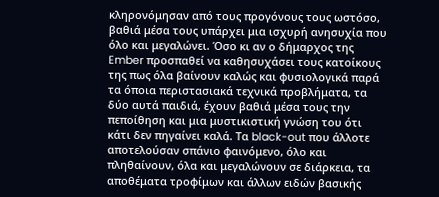κληρονόμησαν από τους προγόνους τους ωστόσο, βαθιά μέσα τους υπάρχει μια ισχυρή ανησυχία που όλο και μεγαλώνει. Όσο κι αν ο δήμαρχος της Ember προσπαθεί να καθησυχάσει τους κατοίκους της πως όλα βαίνουν καλώς και φυσιολογικά παρά τα όποια περιστασιακά τεχνικά προβλήματα, τα δύο αυτά παιδιά, έχουν βαθιά μέσα τους την πεποίθηση και μια μυστικιστική γνώση του ότι κάτι δεν πηγαίνει καλά. Τα black-out που άλλοτε αποτελούσαν σπάνιο φαινόμενο, όλο και πληθαίνουν, όλα και μεγαλώνουν σε διάρκεια, τα αποθέματα τροφίμων και άλλων ειδών βασικής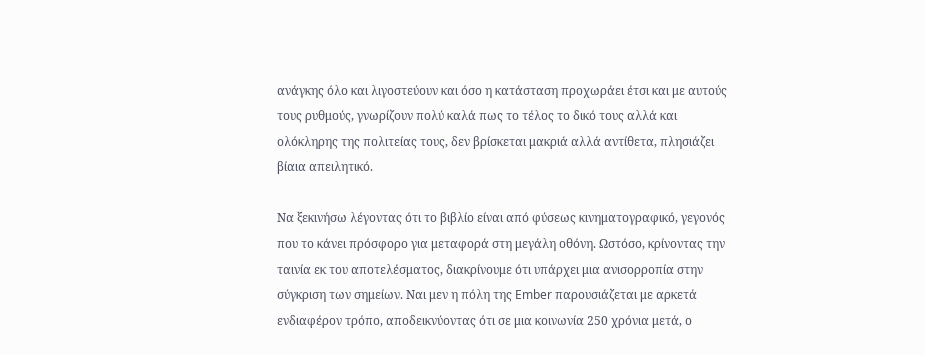ανάγκης όλο και λιγοστεύουν και όσο η κατάσταση προχωράει έτσι και με αυτούς τους ρυθμούς, γνωρίζουν πολύ καλά πως το τέλος το δικό τους αλλά και ολόκληρης της πολιτείας τους, δεν βρίσκεται μακριά αλλά αντίθετα, πλησιάζει βίαια απειλητικό.

Να ξεκινήσω λέγοντας ότι το βιβλίο είναι από φύσεως κινηματογραφικό, γεγονός που το κάνει πρόσφορο για μεταφορά στη μεγάλη οθόνη. Ωστόσο, κρίνοντας την ταινία εκ του αποτελέσματος, διακρίνουμε ότι υπάρχει μια ανισορροπία στην σύγκριση των σημείων. Ναι μεν η πόλη της Ember παρουσιάζεται με αρκετά ενδιαφέρον τρόπο, αποδεικνύοντας ότι σε μια κοινωνία 250 χρόνια μετά, ο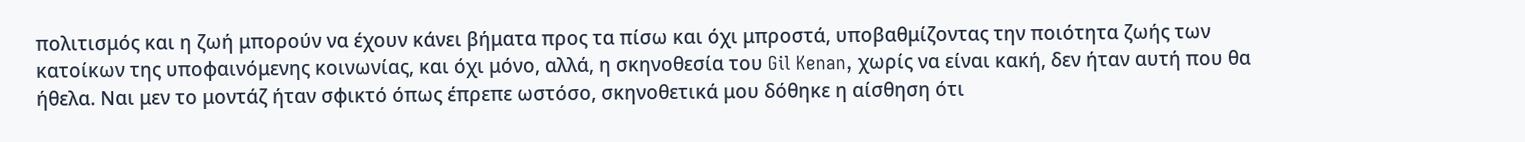πολιτισμός και η ζωή μπορούν να έχουν κάνει βήματα προς τα πίσω και όχι μπροστά, υποβαθμίζοντας την ποιότητα ζωής των κατοίκων της υποφαινόμενης κοινωνίας, και όχι μόνο, αλλά, η σκηνοθεσία του Gil Kenan, χωρίς να είναι κακή, δεν ήταν αυτή που θα ήθελα. Ναι μεν το μοντάζ ήταν σφικτό όπως έπρεπε ωστόσο, σκηνοθετικά μου δόθηκε η αίσθηση ότι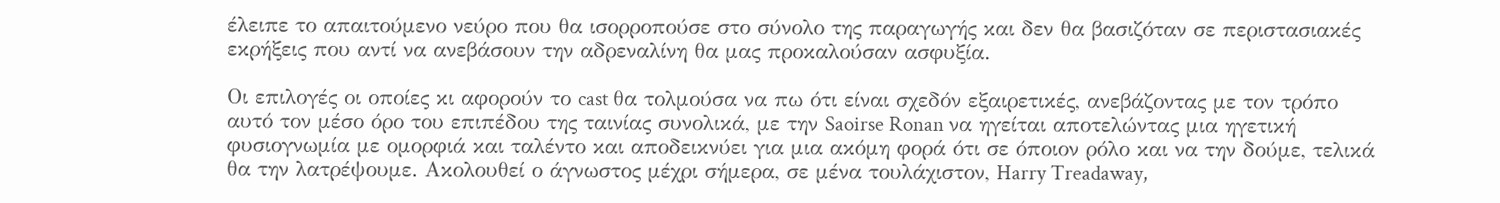έλειπε το απαιτούμενο νεύρο που θα ισορροπούσε στο σύνολο της παραγωγής και δεν θα βασιζόταν σε περιστασιακές εκρήξεις που αντί να ανεβάσουν την αδρεναλίνη θα μας προκαλούσαν ασφυξία.

Οι επιλογές οι οποίες κι αφορούν το cast θα τολμούσα να πω ότι είναι σχεδόν εξαιρετικές, ανεβάζοντας με τον τρόπο αυτό τον μέσο όρο του επιπέδου της ταινίας συνολικά, με την Saoirse Ronan να ηγείται αποτελώντας μια ηγετική φυσιογνωμία με ομορφιά και ταλέντο και αποδεικνύει για μια ακόμη φορά ότι σε όποιον ρόλο και να την δούμε, τελικά θα την λατρέψουμε. Ακολουθεί ο άγνωστος μέχρι σήμερα, σε μένα τουλάχιστον, Harry Treadaway,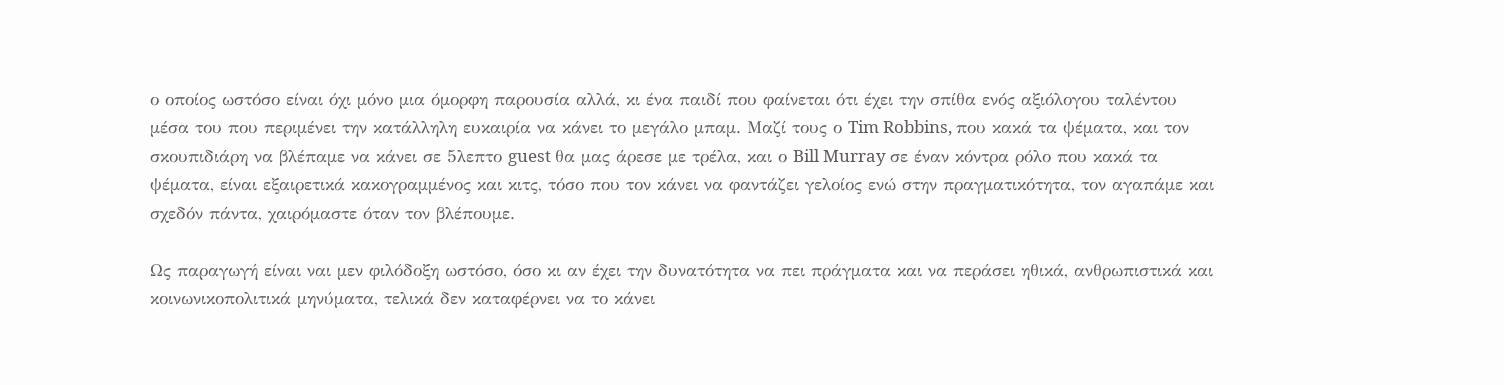ο οποίος ωστόσο είναι όχι μόνο μια όμορφη παρουσία αλλά, κι ένα παιδί που φαίνεται ότι έχει την σπίθα ενός αξιόλογου ταλέντου μέσα του που περιμένει την κατάλληλη ευκαιρία να κάνει το μεγάλο μπαμ. Μαζί τους ο Tim Robbins, που κακά τα ψέματα, και τον σκουπιδιάρη να βλέπαμε να κάνει σε 5λεπτο guest θα μας άρεσε με τρέλα, και ο Bill Murray σε έναν κόντρα ρόλο που κακά τα ψέματα, είναι εξαιρετικά κακογραμμένος και κιτς, τόσο που τον κάνει να φαντάζει γελοίος ενώ στην πραγματικότητα, τον αγαπάμε και σχεδόν πάντα, χαιρόμαστε όταν τον βλέπουμε.

Ως παραγωγή είναι ναι μεν φιλόδοξη ωστόσο, όσο κι αν έχει την δυνατότητα να πει πράγματα και να περάσει ηθικά, ανθρωπιστικά και κοινωνικοπολιτικά μηνύματα, τελικά δεν καταφέρνει να το κάνει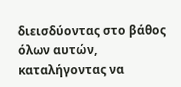διεισδύοντας στο βάθος όλων αυτών, καταλήγοντας να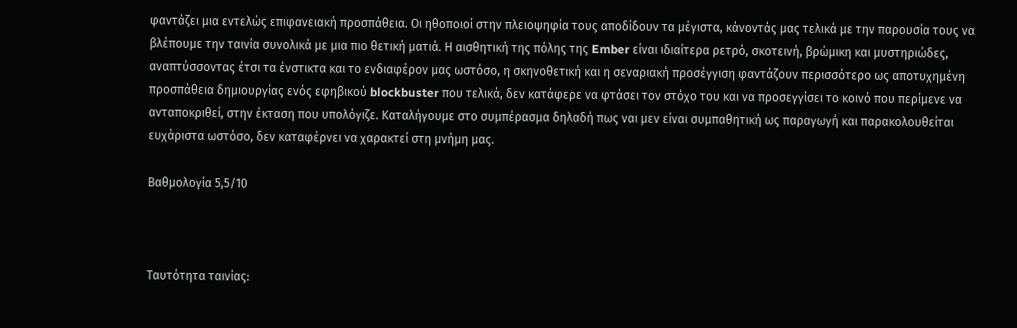φαντάζει μια εντελώς επιφανειακή προσπάθεια. Οι ηθοποιοί στην πλειοψηφία τους αποδίδουν τα μέγιστα, κάνοντάς μας τελικά με την παρουσία τους να βλέπουμε την ταινία συνολικά με μια πιο θετική ματιά. Η αισθητική της πόλης της Ember είναι ιδιαίτερα ρετρό, σκοτεινή, βρώμικη και μυστηριώδες, αναπτύσσοντας έτσι τα ένστικτα και το ενδιαφέρον μας ωστόσο, η σκηνοθετική και η σεναριακή προσέγγιση φαντάζουν περισσότερο ως αποτυχημένη προσπάθεια δημιουργίας ενός εφηβικού blockbuster που τελικά, δεν κατάφερε να φτάσει τον στόχο του και να προσεγγίσει το κοινό που περίμενε να ανταποκριθεί, στην έκταση που υπολόγιζε. Καταλήγουμε στο συμπέρασμα δηλαδή πως ναι μεν είναι συμπαθητική ως παραγωγή και παρακολουθείται ευχάριστα ωστόσο, δεν καταφέρνει να χαρακτεί στη μνήμη μας.

Βαθμολογία 5,5/10



Ταυτότητα ταινίας: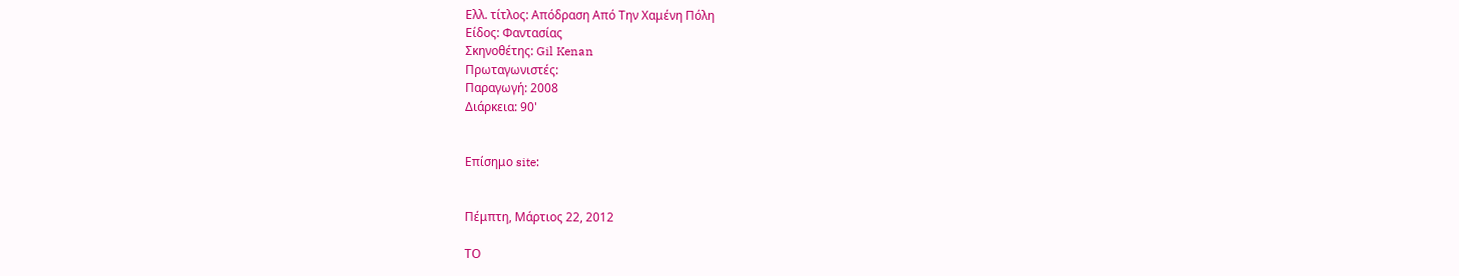Ελλ. τίτλος: Απόδραση Από Την Χαμένη Πόλη
Είδος: Φαντασίας
Σκηνοθέτης: Gil Kenan
Πρωταγωνιστές:
Παραγωγή: 2008
Διάρκεια: 90'


Επίσημο site:


Πέμπτη, Μάρτιος 22, 2012

ΤΟ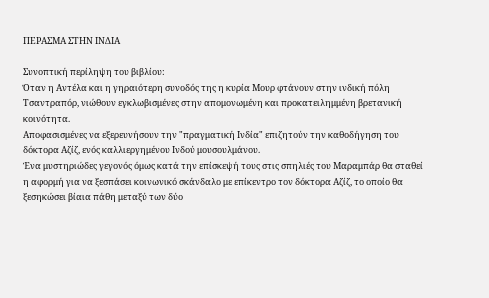ΠΕΡΑΣΜΑ ΣΤΗΝ ΙΝΔΙΑ

Συνοπτική περίληψη του βιβλίου:
Όταν η Αντέλα και η γηραιότερη συνοδός της η κυρία Μουρ φτάνουν στην ινδική πόλη Τσαντραπόρ, νιώθουν εγκλωβισμένες στην απομονωμένη και προκατειλημμένη βρετανική κοινότητα.
Αποφασισμένες να εξερευνήσουν την "πραγματική Ινδία" επιζητούν την καθοδήγηση του δόκτορα Αζίζ, ενός καλλιεργημένου Ινδού μουσουλμάνου.
Ένα μυστηριώδες γεγονός όμως κατά την επίσκεψή τους στις σπηλιές του Μαραμπάρ θα σταθεί η αφορμή για να ξεσπάσει κοινωνικό σκάνδαλο με επίκεντρο τον δόκτορα Αζίζ, το οποίο θα ξεσηκώσει βίαια πάθη μεταξύ των δύο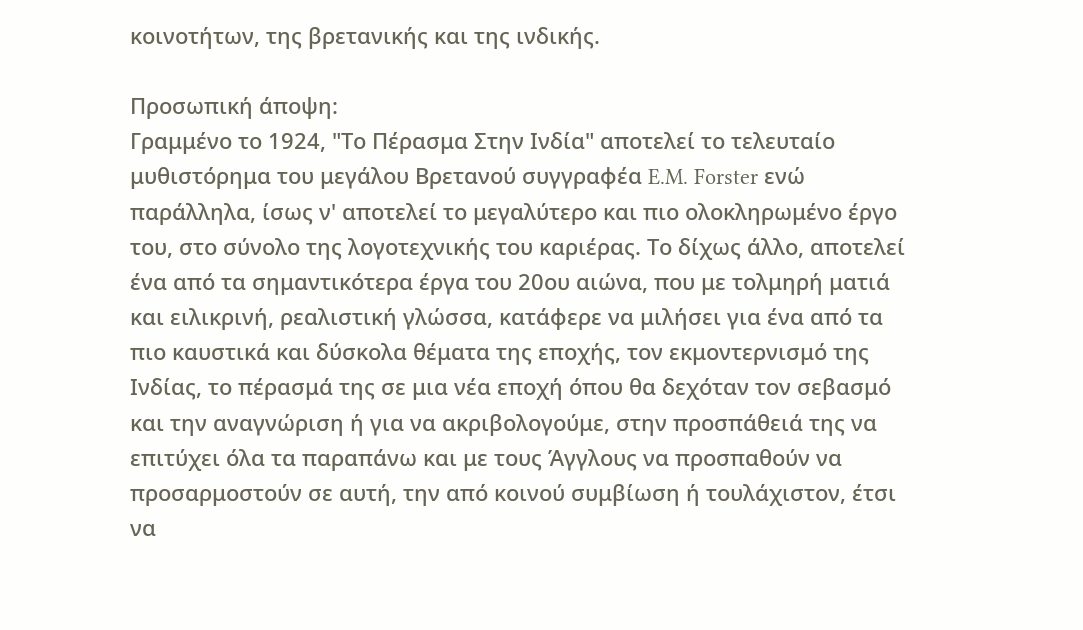κοινοτήτων, της βρετανικής και της ινδικής.

Προσωπική άποψη:
Γραμμένο το 1924, "Το Πέρασμα Στην Ινδία" αποτελεί το τελευταίο μυθιστόρημα του μεγάλου Βρετανού συγγραφέα E.M. Forster ενώ παράλληλα, ίσως ν' αποτελεί το μεγαλύτερο και πιο ολοκληρωμένο έργο του, στο σύνολο της λογοτεχνικής του καριέρας. Το δίχως άλλο, αποτελεί ένα από τα σημαντικότερα έργα του 20ου αιώνα, που με τολμηρή ματιά και ειλικρινή, ρεαλιστική γλώσσα, κατάφερε να μιλήσει για ένα από τα πιο καυστικά και δύσκολα θέματα της εποχής, τον εκμοντερνισμό της Ινδίας, το πέρασμά της σε μια νέα εποχή όπου θα δεχόταν τον σεβασμό και την αναγνώριση ή για να ακριβολογούμε, στην προσπάθειά της να επιτύχει όλα τα παραπάνω και με τους Άγγλους να προσπαθούν να προσαρμοστούν σε αυτή, την από κοινού συμβίωση ή τουλάχιστον, έτσι να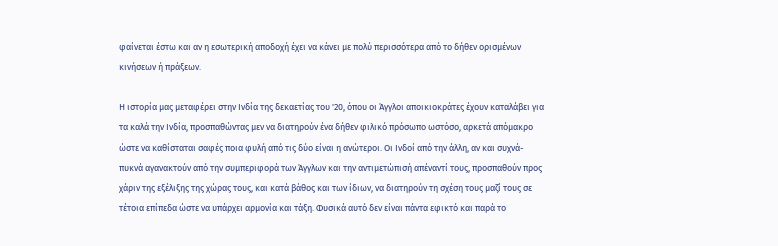φαίνεται έστω και αν η εσωτερική αποδοχή έχει να κάνει με πολύ περισσότερα από το δήθεν ορισμένων κινήσεων ή πράξεων.

Η ιστορία μας μεταφέρει στην Ινδία της δεκαετίας του '20, όπου οι Άγγλοι αποικιοκράτες έχουν καταλάβει για τα καλά την Ινδία, προσπαθώντας μεν να διατηρούν ένα δήθεν φιλικό πρόσωπο ωστόσο, αρκετά απόμακρο ώστε να καθίσταται σαφές ποια φυλή από τις δύο είναι η ανώτεροι. Οι Ινδοί από την άλλη, αν και συχνά-πυκνά αγανακτούν από την συμπεριφορά των Άγγλων και την αντιμετώπισή απέναντί τους, προσπαθούν προς χάριν της εξέλιξης της χώρας τους, και κατά βάθος και των ίδιων, να διατηρούν τη σχέση τους μαζί τους σε τέτοια επίπεδα ώστε να υπάρχει αρμονία και τάξη. Φυσικά αυτό δεν είναι πάντα εφικτό και παρά το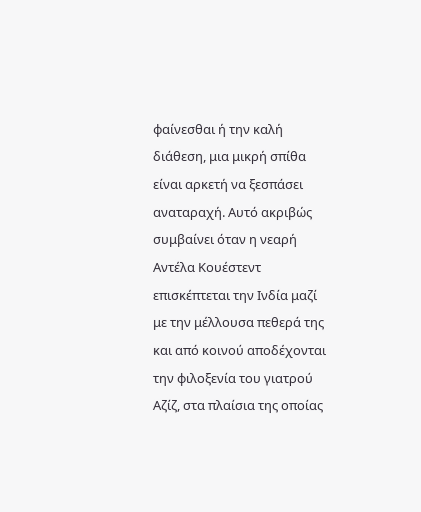φαίνεσθαι ή την καλή διάθεση, μια μικρή σπίθα είναι αρκετή να ξεσπάσει αναταραχή. Αυτό ακριβώς συμβαίνει όταν η νεαρή Αντέλα Κουέστεντ επισκέπτεται την Ινδία μαζί με την μέλλουσα πεθερά της και από κοινού αποδέχονται την φιλοξενία του γιατρού Αζίζ, στα πλαίσια της οποίας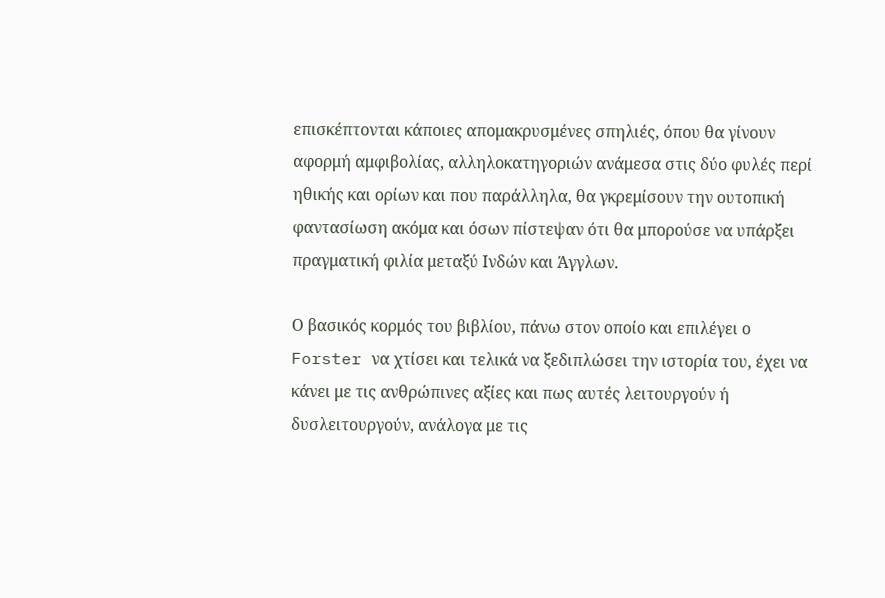επισκέπτονται κάποιες απομακρυσμένες σπηλιές, όπου θα γίνουν αφορμή αμφιβολίας, αλληλοκατηγοριών ανάμεσα στις δύο φυλές περί ηθικής και ορίων και που παράλληλα, θα γκρεμίσουν την ουτοπική φαντασίωση ακόμα και όσων πίστεψαν ότι θα μπορούσε να υπάρξει πραγματική φιλία μεταξύ Ινδών και Άγγλων.

Ο βασικός κορμός του βιβλίου, πάνω στον οποίο και επιλέγει ο Forster να χτίσει και τελικά να ξεδιπλώσει την ιστορία του, έχει να κάνει με τις ανθρώπινες αξίες και πως αυτές λειτουργούν ή δυσλειτουργούν, ανάλογα με τις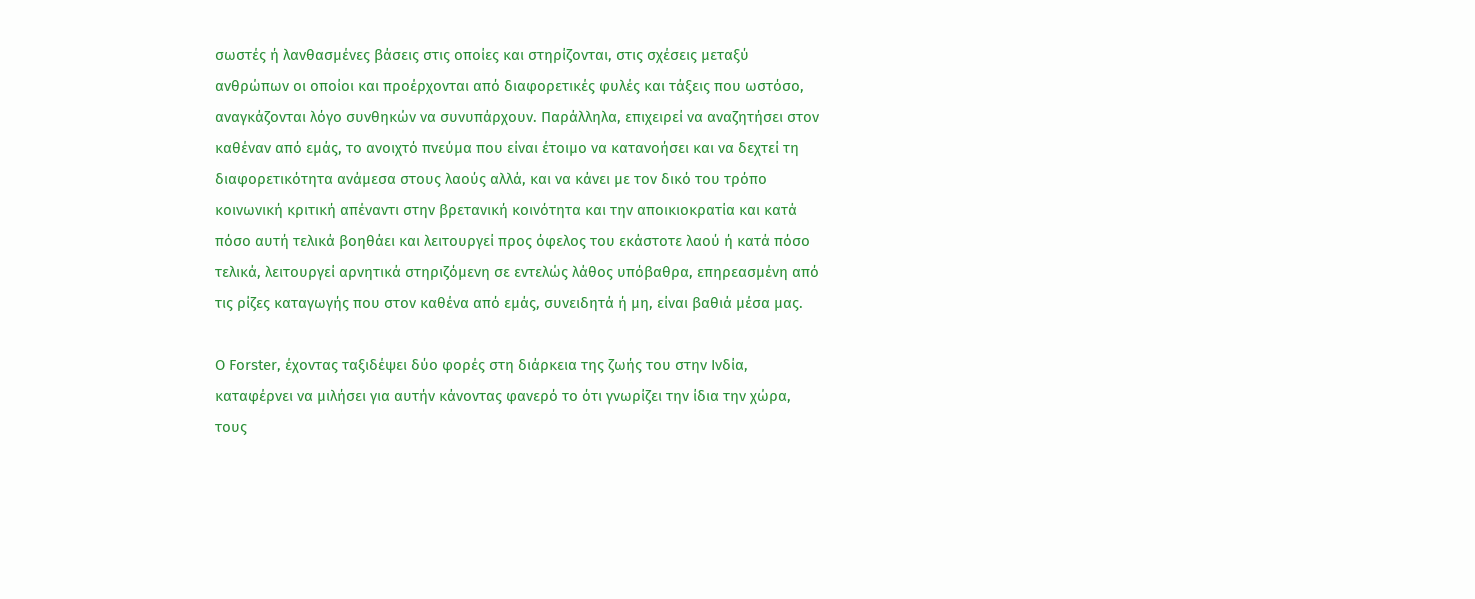σωστές ή λανθασμένες βάσεις στις οποίες και στηρίζονται, στις σχέσεις μεταξύ ανθρώπων οι οποίοι και προέρχονται από διαφορετικές φυλές και τάξεις που ωστόσο, αναγκάζονται λόγο συνθηκών να συνυπάρχουν. Παράλληλα, επιχειρεί να αναζητήσει στον καθέναν από εμάς, το ανοιχτό πνεύμα που είναι έτοιμο να κατανοήσει και να δεχτεί τη διαφορετικότητα ανάμεσα στους λαούς αλλά, και να κάνει με τον δικό του τρόπο κοινωνική κριτική απέναντι στην βρετανική κοινότητα και την αποικιοκρατία και κατά πόσο αυτή τελικά βοηθάει και λειτουργεί προς όφελος του εκάστοτε λαού ή κατά πόσο τελικά, λειτουργεί αρνητικά στηριζόμενη σε εντελώς λάθος υπόβαθρα, επηρεασμένη από τις ρίζες καταγωγής που στον καθένα από εμάς, συνειδητά ή μη, είναι βαθιά μέσα μας.

Ο Forster, έχοντας ταξιδέψει δύο φορές στη διάρκεια της ζωής του στην Ινδία, καταφέρνει να μιλήσει για αυτήν κάνοντας φανερό το ότι γνωρίζει την ίδια την χώρα, τους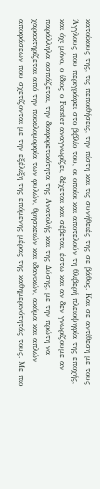κατοίκους της, τις πεποιθήσεις, την πίστη και τις συνήθειές της σε βάθος. Και σε αντίθεση με τους Άγγλους που περιγράφει στο βιβλίο του, οι οποίοι και αποτελούν τη θλιβερή πλειοψηφία της εποχής, και όχι μόνο, ο ίδιος ο Forster αναγνωρίζει, δέχεται και σέβεται, έστω και αν δεν γνωρίζουμε αν παράλληλα ασπάζεται, την διαφορετικότητα της Ανατολής και της Δύσης, με την πρώτη να χαρακτηρίζεται από την ποικιλομορφία των φυλών, θρησκειών και ιδανικών, ακόμα και απλών αποφάσεων που σχετίζονται με την εξέλιξη της επόμενης μέρας της καθημερινότητάς τους. Με πιο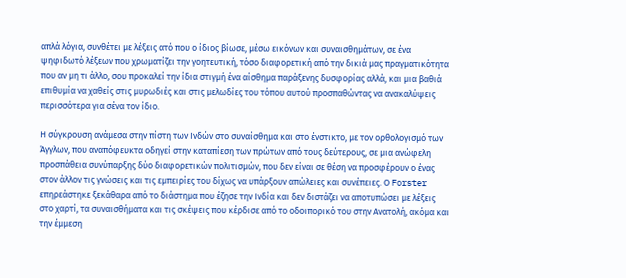απλά λόγια, συνθέτει με λέξεις ατό που ο ίδιος βίωσε, μέσω εικόνων και συναισθημάτων, σε ένα ψηφιδωτό λέξεων που χρωματίζει την γοητευτική, τόσο διαφορετική από την δικιά μας πραγματικότητα που αν μη τι άλλο, σου προκαλεί την ίδια στιγμή ένα αίσθημα παράξενης δυσφορίας αλλά, και μια βαθιά επιθυμία να χαθείς στις μυρωδιές και στις μελωδίες του τόπου αυτού προσπαθώντας να ανακαλύψεις περισσότερα για σένα τον ίδιο.

Η σύγκρουση ανάμεσα στην πίστη των Ινδών στο συναίσθημα και στο ένστικτο, με τον ορθολογισμό των Άγγλων, που αναπόφευκτα οδηγεί στην καταπίεση των πρώτων από τους δεύτερους, σε μια ανώφελη προσπάθεια συνύπαρξης δύο διαφορετικών πολιτισμών, που δεν είναι σε θέση να προσφέρουν ο ένας στον άλλον τις γνώσεις και τις εμπειρίες του δίχως να υπάρξουν απώλειες και συνέπειες. Ο Forster επηρεάστηκε ξεκάθαρα από το διάστημα που έζησε την Ινδία και δεν διστάζει να αποτυπώσει με λέξεις στο χαρτί, τα συναισθήματα και τις σκέψεις που κέρδισε από το οδοιπορικό του στην Ανατολή, ακόμα και την έμμεση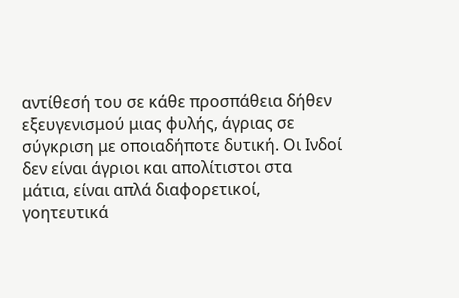αντίθεσή του σε κάθε προσπάθεια δήθεν εξευγενισμού μιας φυλής, άγριας σε σύγκριση με οποιαδήποτε δυτική. Οι Ινδοί δεν είναι άγριοι και απολίτιστοι στα μάτια, είναι απλά διαφορετικοί, γοητευτικά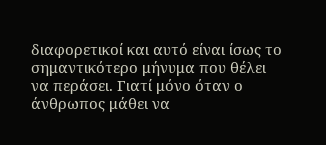διαφορετικοί και αυτό είναι ίσως το σημαντικότερο μήνυμα που θέλει να περάσει. Γιατί μόνο όταν ο άνθρωπος μάθει να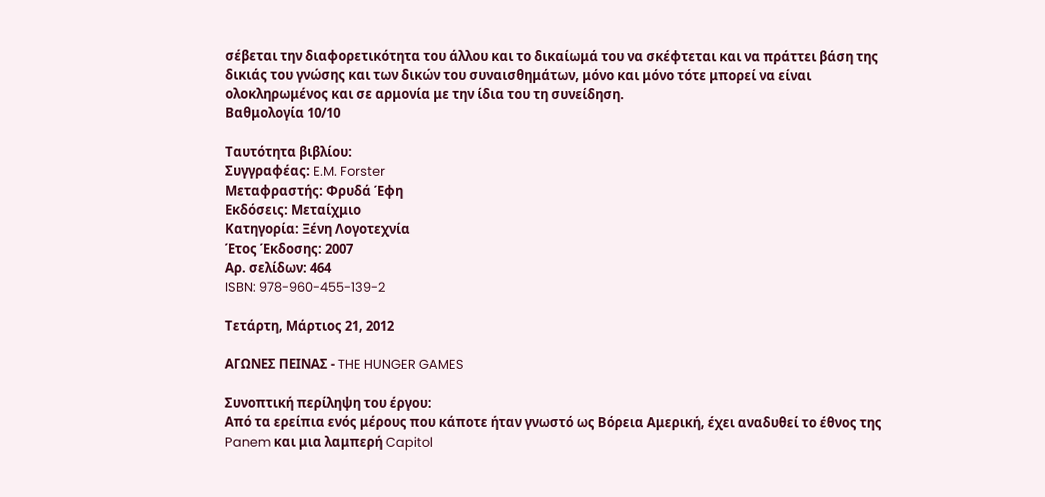σέβεται την διαφορετικότητα του άλλου και το δικαίωμά του να σκέφτεται και να πράττει βάση της δικιάς του γνώσης και των δικών του συναισθημάτων, μόνο και μόνο τότε μπορεί να είναι ολοκληρωμένος και σε αρμονία με την ίδια του τη συνείδηση.
Βαθμολογία 10/10

Ταυτότητα βιβλίου:
Συγγραφέας: E.M. Forster
Μεταφραστής: Φρυδά Έφη
Εκδόσεις: Μεταίχμιο
Κατηγορία: Ξένη Λογοτεχνία
Έτος Έκδοσης: 2007
Αρ. σελίδων: 464
ISBN: 978-960-455-139-2

Τετάρτη, Μάρτιος 21, 2012

ΑΓΩΝΕΣ ΠΕΙΝΑΣ - THE HUNGER GAMES

Συνοπτική περίληψη του έργου:
Από τα ερείπια ενός μέρους που κάποτε ήταν γνωστό ως Βόρεια Αμερική, έχει αναδυθεί το έθνος της Panem και μια λαμπερή Capitol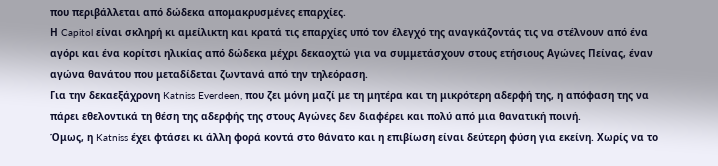που περιβάλλεται από δώδεκα απομακρυσμένες επαρχίες.
Η Capitol είναι σκληρή κι αμείλικτη και κρατά τις επαρχίες υπό τον έλεγχό της αναγκάζοντάς τις να στέλνουν από ένα αγόρι και ένα κορίτσι ηλικίας από δώδεκα μέχρι δεκαοχτώ για να συμμετάσχουν στους ετήσιους Αγώνες Πείνας, έναν αγώνα θανάτου που μεταδίδεται ζωντανά από την τηλεόραση.
Για την δεκαεξάχρονη Katniss Everdeen, που ζει μόνη μαζί με τη μητέρα και τη μικρότερη αδερφή της, η απόφαση της να πάρει εθελοντικά τη θέση της αδερφής της στους Αγώνες δεν διαφέρει και πολύ από μια θανατική ποινή.
Όμως, η Katniss έχει φτάσει κι άλλη φορά κοντά στο θάνατο και η επιβίωση είναι δεύτερη φύση για εκείνη. Χωρίς να το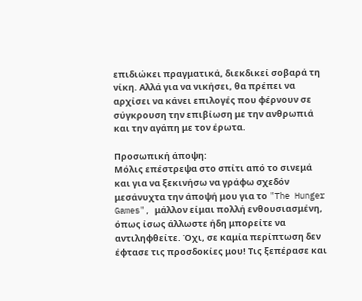επιδιώκει πραγματικά, διεκδικεί σοβαρά τη νίκη. Αλλά για να νικήσει, θα πρέπει να αρχίσει να κάνει επιλογές που φέρνουν σε σύγκρουση την επιβίωση με την ανθρωπιά και την αγάπη με τον έρωτα.

Προσωπική άποψη:
Μόλις επέστρεψα στο σπίτι από το σινεμά και για να ξεκινήσω να γράφω σχεδόν μεσάνυχτα την άποψή μου για το "The Hunger Games", μάλλον είμαι πολλή ενθουσιασμένη, όπως ίσως άλλωστε ήδη μπορείτε να αντιληφθείτε. Όχι, σε καμία περίπτωση δεν έφτασε τις προσδοκίες μου! Τις ξεπέρασε και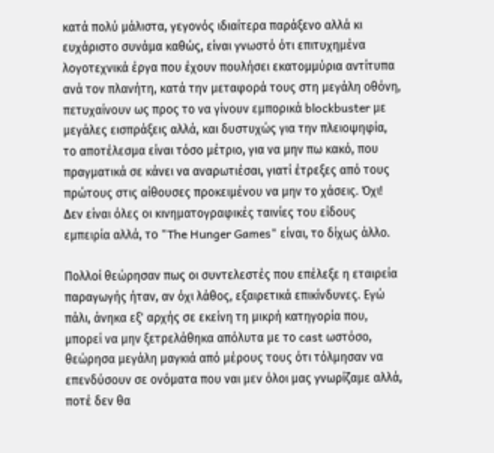κατά πολύ μάλιστα, γεγονός ιδιαίτερα παράξενο αλλά κι ευχάριστο συνάμα καθώς, είναι γνωστό ότι επιτυχημένα λογοτεχνικά έργα που έχουν πουλήσει εκατομμύρια αντίτυπα ανά τον πλανήτη, κατά την μεταφορά τους στη μεγάλη οθόνη, πετυχαίνουν ως προς το να γίνουν εμπορικά blockbuster με μεγάλες εισπράξεις αλλά, και δυστυχώς για την πλειοψηφία, το αποτέλεσμα είναι τόσο μέτριο, για να μην πω κακό, που πραγματικά σε κάνει να αναρωτιέσαι, γιατί έτρεξες από τους πρώτους στις αίθουσες προκειμένου να μην το χάσεις. Όχι! Δεν είναι όλες οι κινηματογραφικές ταινίες του είδους εμπειρία αλλά, το "The Hunger Games" είναι, το δίχως άλλο.

Πολλοί θεώρησαν πως οι συντελεστές που επέλεξε η εταιρεία παραγωγής ήταν, αν όχι λάθος, εξαιρετικά επικίνδυνες. Εγώ πάλι, άνηκα εξ' αρχής σε εκείνη τη μικρή κατηγορία που, μπορεί να μην ξετρελάθηκα απόλυτα με το cast ωστόσο, θεώρησα μεγάλη μαγκιά από μέρους τους ότι τόλμησαν να επενδύσουν σε ονόματα που ναι μεν όλοι μας γνωρίζαμε αλλά, ποτέ δεν θα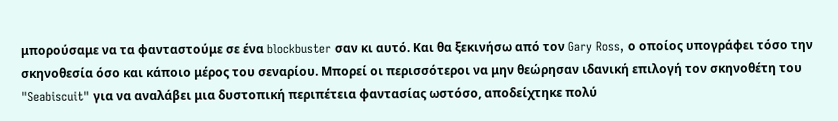μπορούσαμε να τα φανταστούμε σε ένα blockbuster σαν κι αυτό. Και θα ξεκινήσω από τον Gary Ross, ο οποίος υπογράφει τόσο την σκηνοθεσία όσο και κάποιο μέρος του σεναρίου. Μπορεί οι περισσότεροι να μην θεώρησαν ιδανική επιλογή τον σκηνοθέτη του "Seabiscuit" για να αναλάβει μια δυστοπική περιπέτεια φαντασίας ωστόσο, αποδείχτηκε πολύ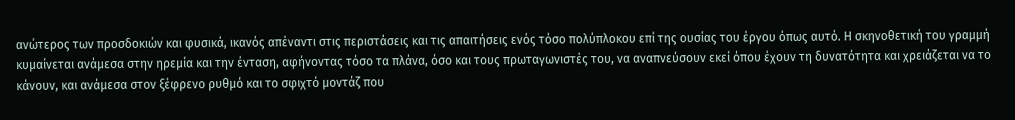ανώτερος των προσδοκιών και φυσικά, ικανός απέναντι στις περιστάσεις και τις απαιτήσεις ενός τόσο πολύπλοκου επί της ουσίας του έργου όπως αυτό. Η σκηνοθετική του γραμμή κυμαίνεται ανάμεσα στην ηρεμία και την ένταση, αφήνοντας τόσο τα πλάνα, όσο και τους πρωταγωνιστές του, να αναπνεύσουν εκεί όπου έχουν τη δυνατότητα και χρειάζεται να το κάνουν, και ανάμεσα στον ξέφρενο ρυθμό και το σφιχτό μοντάζ που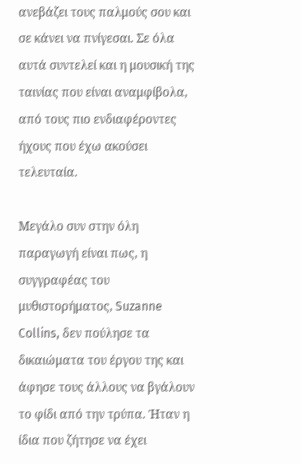ανεβάζει τους παλμούς σου και σε κάνει να πνίγεσαι. Σε όλα αυτά συντελεί και η μουσική της ταινίας που είναι αναμφίβολα, από τους πιο ενδιαφέροντες ήχους που έχω ακούσει τελευταία.

Μεγάλο συν στην όλη παραγωγή είναι πως, η συγγραφέας του μυθιστορήματος, Suzanne Collins, δεν πούλησε τα δικαιώματα του έργου της και άφησε τους άλλους να βγάλουν το φίδι από την τρύπα. Ήταν η ίδια που ζήτησε να έχει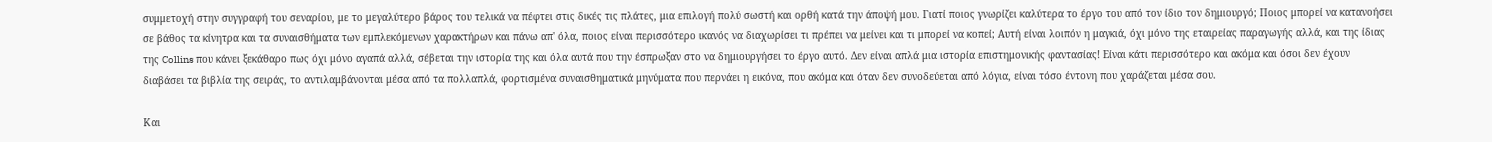συμμετοχή στην συγγραφή του σεναρίου, με το μεγαλύτερο βάρος του τελικά να πέφτει στις δικές τις πλάτες, μια επιλογή πολύ σωστή και ορθή κατά την άποψή μου. Γιατί ποιος γνωρίζει καλύτερα το έργο του από τον ίδιο τον δημιουργό; Ποιος μπορεί να κατανοήσει σε βάθος τα κίνητρα και τα συναισθήματα των εμπλεκόμενων χαρακτήρων και πάνω απ' όλα, ποιος είναι περισσότερο ικανός να διαχωρίσει τι πρέπει να μείνει και τι μπορεί να κοπεί; Αυτή είναι λοιπόν η μαγκιά, όχι μόνο της εταιρείας παραγωγής αλλά, και της ίδιας της Collins που κάνει ξεκάθαρο πως όχι μόνο αγαπά αλλά, σέβεται την ιστορία της και όλα αυτά που την έσπρωξαν στο να δημιουργήσει το έργο αυτό. Δεν είναι απλά μια ιστορία επιστημονικής φαντασίας! Είναι κάτι περισσότερο και ακόμα και όσοι δεν έχουν διαβάσει τα βιβλία της σειράς, το αντιλαμβάνονται μέσα από τα πολλαπλά, φορτισμένα συναισθηματικά μηνύματα που περνάει η εικόνα, που ακόμα και όταν δεν συνοδεύεται από λόγια, είναι τόσο έντονη που χαράζεται μέσα σου.

Και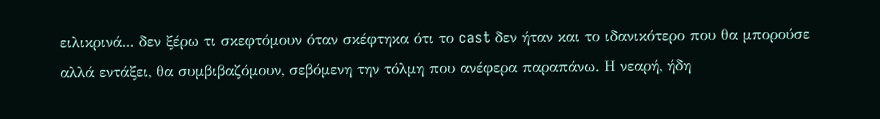ειλικρινά... δεν ξέρω τι σκεφτόμουν όταν σκέφτηκα ότι το cast δεν ήταν και το ιδανικότερο που θα μπορούσε αλλά εντάξει, θα συμβιβαζόμουν, σεβόμενη την τόλμη που ανέφερα παραπάνω. Η νεαρή, ήδη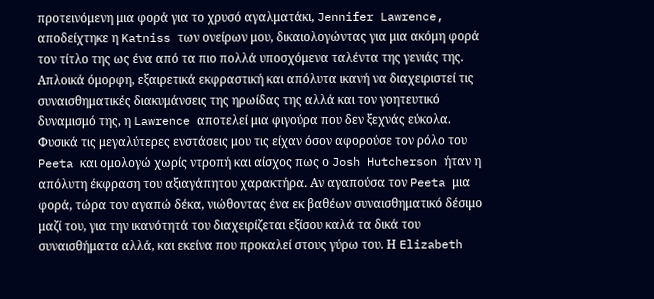προτεινόμενη μια φορά για το χρυσό αγαλματάκι, Jennifer Lawrence, αποδείχτηκε η Katniss των ονείρων μου, δικαιολογώντας για μια ακόμη φορά τον τίτλο της ως ένα από τα πιο πολλά υποσχόμενα ταλέντα της γενιάς της. Απλοικά όμορφη, εξαιρετικά εκφραστική και απόλυτα ικανή να διαχειριστεί τις συναισθηματικές διακυμάνσεις της ηρωίδας της αλλά και τον γοητευτικό δυναμισμό της, η Lawrence αποτελεί μια φιγούρα που δεν ξεχνάς εύκολα. Φυσικά τις μεγαλύτερες ενστάσεις μου τις είχαν όσον αφορούσε τον ρόλο του Peeta και ομολογώ χωρίς ντροπή και αίσχος πως ο Josh Hutcherson ήταν η απόλυτη έκφραση του αξιαγάπητου χαρακτήρα. Αν αγαπούσα τον Peeta μια φορά, τώρα τον αγαπώ δέκα, νιώθοντας ένα εκ βαθέων συναισθηματικό δέσιμο μαζί του, για την ικανότητά του διαχειρίζεται εξίσου καλά τα δικά του συναισθήματα αλλά, και εκείνα που προκαλεί στους γύρω του. Η Elizabeth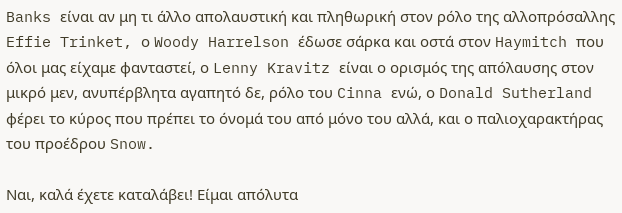Banks είναι αν μη τι άλλο απολαυστική και πληθωρική στον ρόλο της αλλοπρόσαλλης Effie Trinket, ο Woody Harrelson έδωσε σάρκα και οστά στον Haymitch που όλοι μας είχαμε φανταστεί, ο Lenny Kravitz είναι ο ορισμός της απόλαυσης στον μικρό μεν, ανυπέρβλητα αγαπητό δε, ρόλο του Cinna ενώ, ο Donald Sutherland φέρει το κύρος που πρέπει το όνομά του από μόνο του αλλά, και ο παλιοχαρακτήρας του προέδρου Snow.

Ναι, καλά έχετε καταλάβει! Είμαι απόλυτα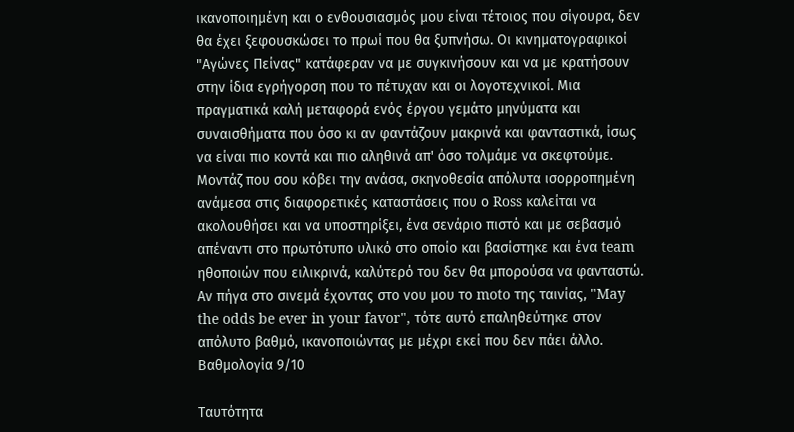ικανοποιημένη και ο ενθουσιασμός μου είναι τέτοιος που σίγουρα, δεν θα έχει ξεφουσκώσει το πρωί που θα ξυπνήσω. Οι κινηματογραφικοί "Αγώνες Πείνας" κατάφεραν να με συγκινήσουν και να με κρατήσουν στην ίδια εγρήγορση που το πέτυχαν και οι λογοτεχνικοί. Μια πραγματικά καλή μεταφορά ενός έργου γεμάτο μηνύματα και συναισθήματα που όσο κι αν φαντάζουν μακρινά και φανταστικά, ίσως να είναι πιο κοντά και πιο αληθινά απ' όσο τολμάμε να σκεφτούμε. Μοντάζ που σου κόβει την ανάσα, σκηνοθεσία απόλυτα ισορροπημένη ανάμεσα στις διαφορετικές καταστάσεις που ο Ross καλείται να ακολουθήσει και να υποστηρίξει, ένα σενάριο πιστό και με σεβασμό απέναντι στο πρωτότυπο υλικό στο οποίο και βασίστηκε και ένα team ηθοποιών που ειλικρινά, καλύτερό του δεν θα μπορούσα να φανταστώ. Αν πήγα στο σινεμά έχοντας στο νου μου το moto της ταινίας, "May the odds be ever in your favor", τότε αυτό επαληθεύτηκε στον απόλυτο βαθμό, ικανοποιώντας με μέχρι εκεί που δεν πάει άλλο.
Βαθμολογία 9/10

Ταυτότητα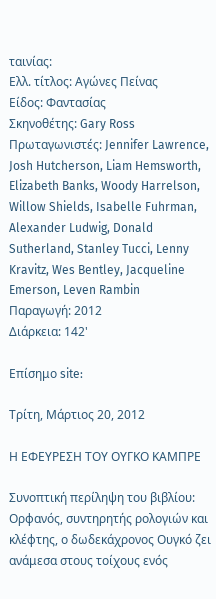ταινίας:
Ελλ. τίτλος: Αγώνες Πείνας
Είδος: Φαντασίας
Σκηνοθέτης: Gary Ross
Πρωταγωνιστές: Jennifer Lawrence, Josh Hutcherson, Liam Hemsworth, Elizabeth Banks, Woody Harrelson, Willow Shields, Isabelle Fuhrman, Alexander Ludwig, Donald Sutherland, Stanley Tucci, Lenny Kravitz, Wes Bentley, Jacqueline Emerson, Leven Rambin
Παραγωγή: 2012
Διάρκεια: 142'

Επίσημο site:

Τρίτη, Μάρτιος 20, 2012

Η ΕΦΕΥΡΕΣΗ ΤΟΥ ΟΥΓΚΟ ΚΑΜΠΡΕ

Συνοπτική περίληψη του βιβλίου:
Ορφανός, συντηρητής ρολογιών και κλέφτης, ο δωδεκάχρονος Ουγκό ζει ανάμεσα στους τοίχους ενός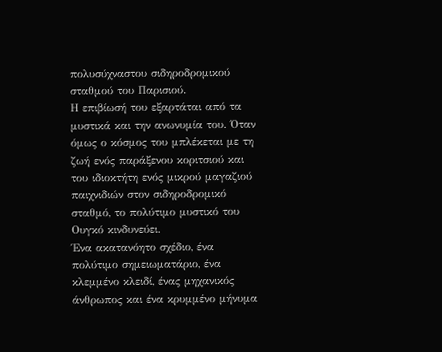πολυσύχναστου σιδηροδρομικού σταθμού του Παρισιού.
Η επιβίωσή του εξαρτάται από τα μυστικά και την ανωνυμία του. Όταν όμως ο κόσμος του μπλέκεται με τη ζωή ενός παράξενου κοριτσιού και του ιδιοκτήτη ενός μικρού μαγαζιού παιχνιδιών στον σιδηροδρομικό σταθμό, το πολύτιμο μυστικό του Ουγκό κινδυνεύει.
Ένα ακατανόητο σχέδιο, ένα πολύτιμο σημειωματάριο, ένα κλεμμένο κλειδί, ένας μηχανικός άνθρωπος και ένα κρυμμένο μήνυμα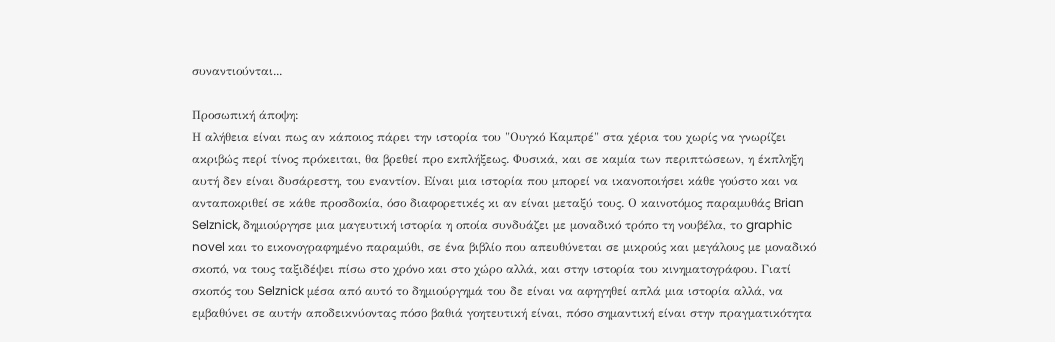συναντιούνται...

Προσωπική άποψη:
Η αλήθεια είναι πως αν κάποιος πάρει την ιστορία του "Ουγκό Καμπρέ" στα χέρια του χωρίς να γνωρίζει ακριβώς περί τίνος πρόκειται, θα βρεθεί προ εκπλήξεως. Φυσικά, και σε καμία των περιπτώσεων, η έκπληξη αυτή δεν είναι δυσάρεστη, του εναντίον. Είναι μια ιστορία που μπορεί να ικανοποιήσει κάθε γούστο και να ανταποκριθεί σε κάθε προσδοκία, όσο διαφορετικές κι αν είναι μεταξύ τους. Ο καινοτόμος παραμυθάς Brian Selznick, δημιούργησε μια μαγευτική ιστορία η οποία συνδυάζει με μοναδικό τρόπο τη νουβέλα, το graphic novel και το εικονογραφημένο παραμύθι, σε ένα βιβλίο που απευθύνεται σε μικρούς και μεγάλους με μοναδικό σκοπό, να τους ταξιδέψει πίσω στο χρόνο και στο χώρο αλλά, και στην ιστορία του κινηματογράφου. Γιατί σκοπός του Selznick μέσα από αυτό το δημιούργημά του δε είναι να αφηγηθεί απλά μια ιστορία αλλά, να εμβαθύνει σε αυτήν αποδεικνύοντας πόσο βαθιά γοητευτική είναι, πόσο σημαντική είναι στην πραγματικότητα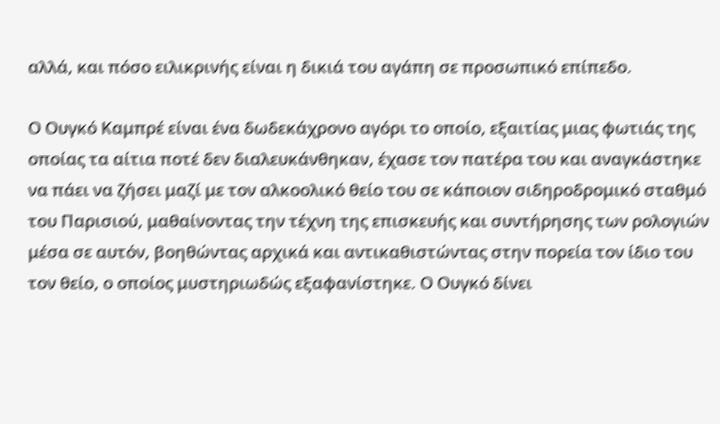αλλά, και πόσο ειλικρινής είναι η δικιά του αγάπη σε προσωπικό επίπεδο.

Ο Ουγκό Καμπρέ είναι ένα δωδεκάχρονο αγόρι το οποίο, εξαιτίας μιας φωτιάς της οποίας τα αίτια ποτέ δεν διαλευκάνθηκαν, έχασε τον πατέρα του και αναγκάστηκε να πάει να ζήσει μαζί με τον αλκοολικό θείο του σε κάποιον σιδηροδρομικό σταθμό του Παρισιού, μαθαίνοντας την τέχνη της επισκευής και συντήρησης των ρολογιών μέσα σε αυτόν, βοηθώντας αρχικά και αντικαθιστώντας στην πορεία τον ίδιο του τον θείο, ο οποίος μυστηριωδώς εξαφανίστηκε. Ο Ουγκό δίνει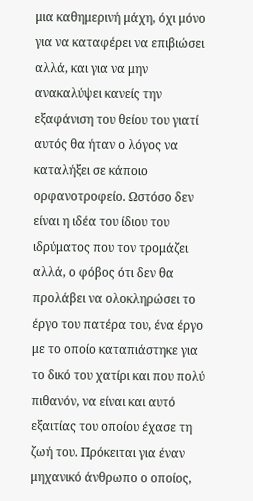μια καθημερινή μάχη, όχι μόνο για να καταφέρει να επιβιώσει αλλά, και για να μην ανακαλύψει κανείς την εξαφάνιση του θείου του γιατί αυτός θα ήταν ο λόγος να καταλήξει σε κάποιο ορφανοτροφείο. Ωστόσο δεν είναι η ιδέα του ίδιου του ιδρύματος που τον τρομάζει αλλά, ο φόβος ότι δεν θα προλάβει να ολοκληρώσει το έργο του πατέρα του, ένα έργο με το οποίο καταπιάστηκε για το δικό του χατίρι και που πολύ πιθανόν, να είναι και αυτό εξαιτίας του οποίου έχασε τη ζωή του. Πρόκειται για έναν μηχανικό άνθρωπο ο οποίος,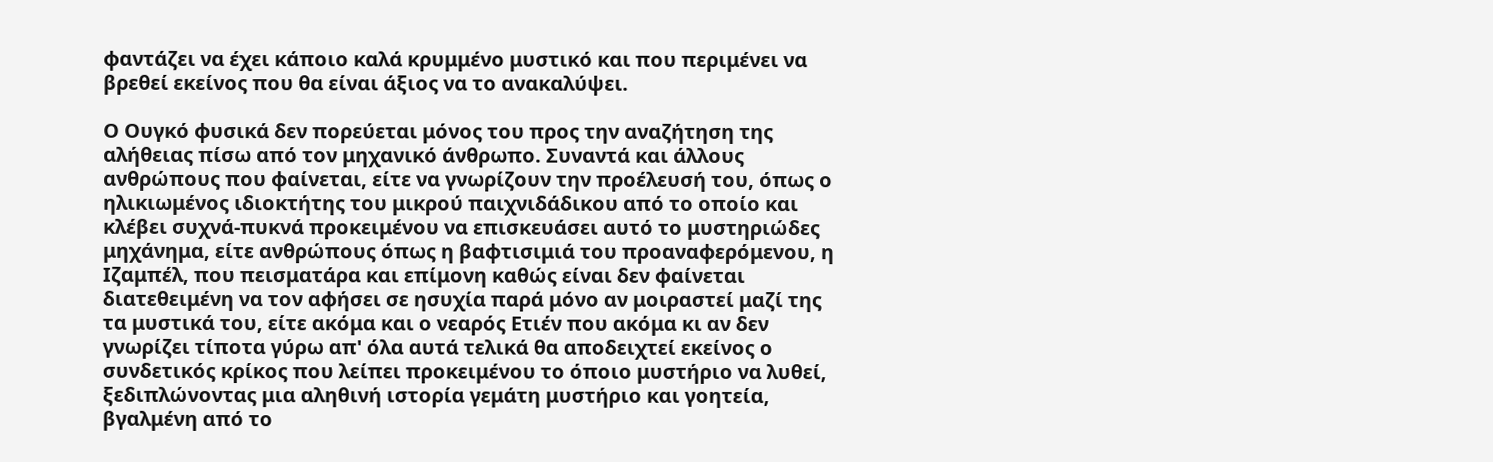φαντάζει να έχει κάποιο καλά κρυμμένο μυστικό και που περιμένει να βρεθεί εκείνος που θα είναι άξιος να το ανακαλύψει.

Ο Ουγκό φυσικά δεν πορεύεται μόνος του προς την αναζήτηση της αλήθειας πίσω από τον μηχανικό άνθρωπο. Συναντά και άλλους ανθρώπους που φαίνεται, είτε να γνωρίζουν την προέλευσή του, όπως ο ηλικιωμένος ιδιοκτήτης του μικρού παιχνιδάδικου από το οποίο και κλέβει συχνά-πυκνά προκειμένου να επισκευάσει αυτό το μυστηριώδες μηχάνημα, είτε ανθρώπους όπως η βαφτισιμιά του προαναφερόμενου, η Ιζαμπέλ, που πεισματάρα και επίμονη καθώς είναι δεν φαίνεται διατεθειμένη να τον αφήσει σε ησυχία παρά μόνο αν μοιραστεί μαζί της τα μυστικά του, είτε ακόμα και ο νεαρός Ετιέν που ακόμα κι αν δεν γνωρίζει τίποτα γύρω απ' όλα αυτά τελικά θα αποδειχτεί εκείνος ο συνδετικός κρίκος που λείπει προκειμένου το όποιο μυστήριο να λυθεί, ξεδιπλώνοντας μια αληθινή ιστορία γεμάτη μυστήριο και γοητεία, βγαλμένη από το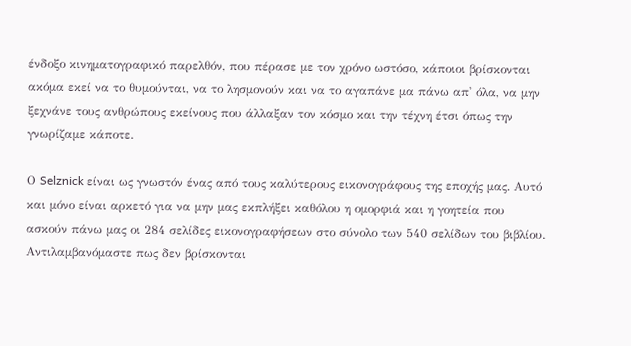ένδοξο κινηματογραφικό παρελθόν, που πέρασε με τον χρόνο ωστόσο, κάποιοι βρίσκονται ακόμα εκεί να το θυμούνται, να το λησμονούν και να το αγαπάνε μα πάνω απ' όλα, να μην ξεχνάνε τους ανθρώπους εκείνους που άλλαξαν τον κόσμο και την τέχνη έτσι όπως την γνωρίζαμε κάποτε.

Ο Selznick είναι ως γνωστόν ένας από τους καλύτερους εικονογράφους της εποχής μας. Αυτό και μόνο είναι αρκετό για να μην μας εκπλήξει καθόλου η ομορφιά και η γοητεία που ασκούν πάνω μας οι 284 σελίδες εικονογραφήσεων στο σύνολο των 540 σελίδων του βιβλίου. Αντιλαμβανόμαστε πως δεν βρίσκονται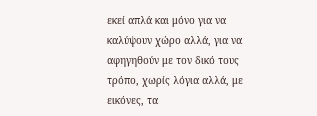εκεί απλά και μόνο για να καλύψουν χώρο αλλά, για να αφηγηθούν με τον δικό τους τρόπο, χωρίς λόγια αλλά, με εικόνες, τα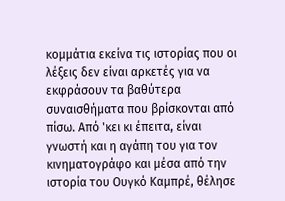κομμάτια εκείνα τις ιστορίας που οι λέξεις δεν είναι αρκετές για να εκφράσουν τα βαθύτερα συναισθήματα που βρίσκονται από πίσω. Από 'κει κι έπειτα, είναι γνωστή και η αγάπη του για τον κινηματογράφο και μέσα από την ιστορία του Ουγκό Καμπρέ, θέλησε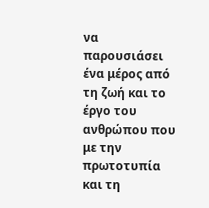να παρουσιάσει ένα μέρος από τη ζωή και το έργο του ανθρώπου που με την πρωτοτυπία και τη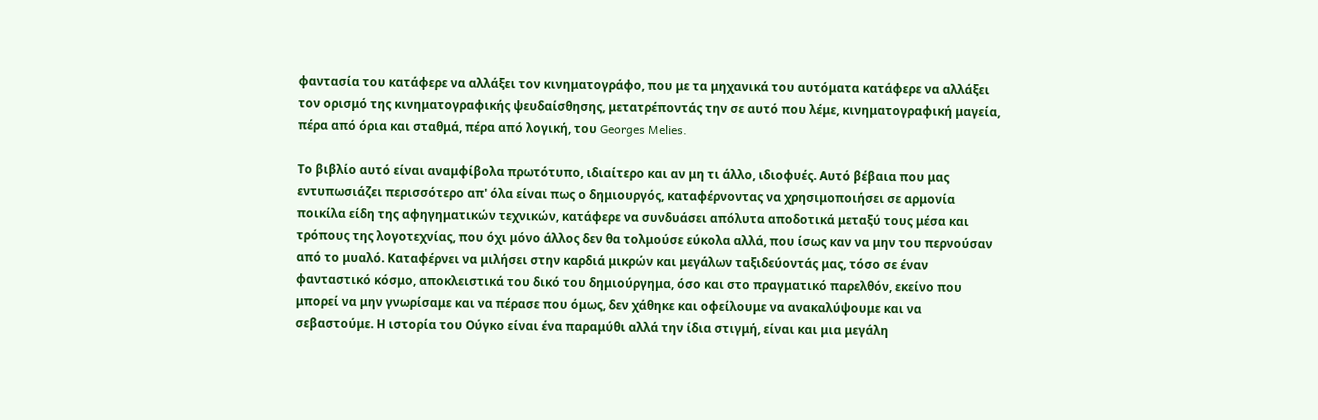φαντασία του κατάφερε να αλλάξει τον κινηματογράφο, που με τα μηχανικά του αυτόματα κατάφερε να αλλάξει τον ορισμό της κινηματογραφικής ψευδαίσθησης, μετατρέποντάς την σε αυτό που λέμε, κινηματογραφική μαγεία, πέρα από όρια και σταθμά, πέρα από λογική, του Georges Melies.

Το βιβλίο αυτό είναι αναμφίβολα πρωτότυπο, ιδιαίτερο και αν μη τι άλλο, ιδιοφυές. Αυτό βέβαια που μας εντυπωσιάζει περισσότερο απ' όλα είναι πως ο δημιουργός, καταφέρνοντας να χρησιμοποιήσει σε αρμονία ποικίλα είδη της αφηγηματικών τεχνικών, κατάφερε να συνδυάσει απόλυτα αποδοτικά μεταξύ τους μέσα και τρόπους της λογοτεχνίας, που όχι μόνο άλλος δεν θα τολμούσε εύκολα αλλά, που ίσως καν να μην του περνούσαν από το μυαλό. Καταφέρνει να μιλήσει στην καρδιά μικρών και μεγάλων ταξιδεύοντάς μας, τόσο σε έναν φανταστικό κόσμο, αποκλειστικά του δικό του δημιούργημα, όσο και στο πραγματικό παρελθόν, εκείνο που μπορεί να μην γνωρίσαμε και να πέρασε που όμως, δεν χάθηκε και οφείλουμε να ανακαλύψουμε και να σεβαστούμε. Η ιστορία του Ούγκο είναι ένα παραμύθι αλλά την ίδια στιγμή, είναι και μια μεγάλη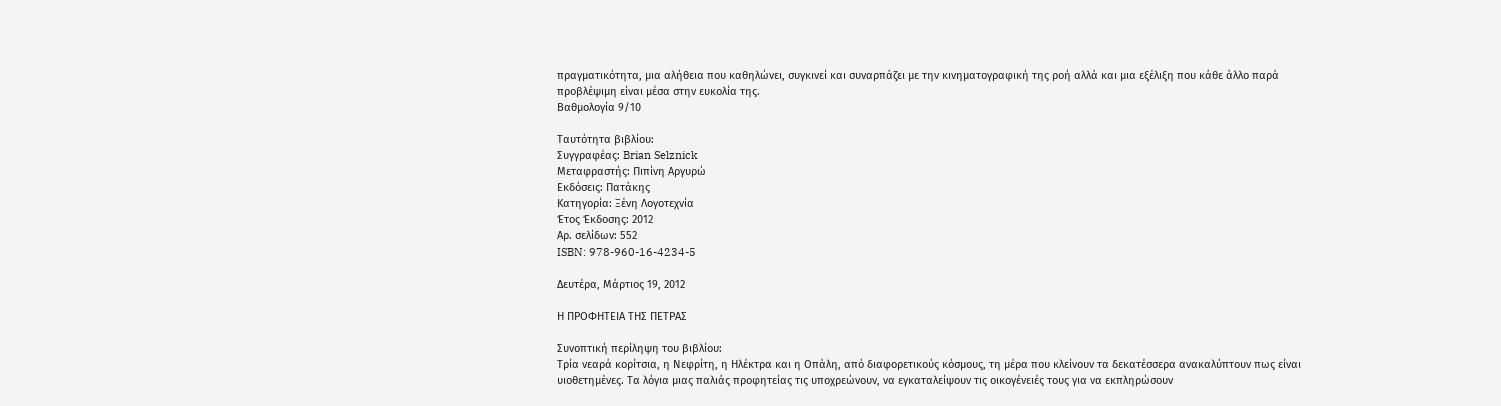πραγματικότητα, μια αλήθεια που καθηλώνει, συγκινεί και συναρπάζει με την κινηματογραφική της ροή αλλά και μια εξέλιξη που κάθε άλλο παρά προβλέψιμη είναι μέσα στην ευκολία της.
Βαθμολογία 9/10

Ταυτότητα βιβλίου:
Συγγραφέας: Brian Selznick
Μεταφραστής: Πιπίνη Αργυρώ
Εκδόσεις: Πατάκης
Κατηγορία: Ξένη Λογοτεχνία
Έτος Έκδοσης: 2012
Αρ. σελίδων: 552
ISBN: 978-960-16-4234-5

Δευτέρα, Μάρτιος 19, 2012

Η ΠΡΟΦΗΤΕΙΑ ΤΗΣ ΠΕΤΡΑΣ

Συνοπτική περίληψη του βιβλίου:
Τρία νεαρά κορίτσια, η Νεφρίτη, η Ηλέκτρα και η Οπάλη, από διαφορετικούς κόσμους, τη μέρα που κλείνουν τα δεκατέσσερα ανακαλύπτουν πως είναι υιοθετημένες. Τα λόγια μιας παλιάς προφητείας τις υποχρεώνουν, να εγκαταλείψουν τις οικογένειές τους για να εκπληρώσουν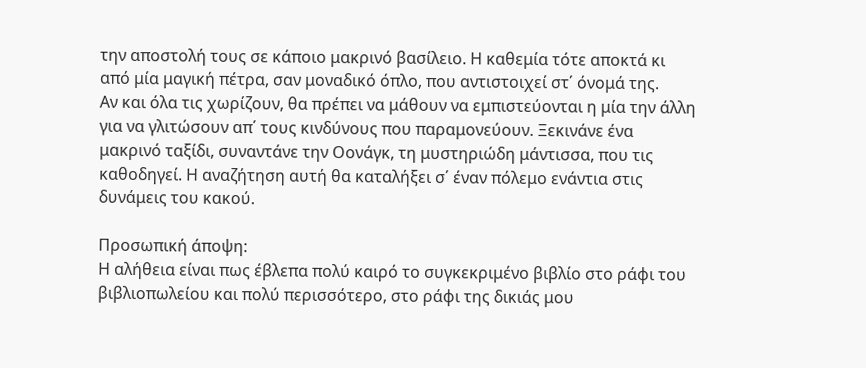την αποστολή τους σε κάποιο μακρινό βασίλειο. Η καθεμία τότε αποκτά κι από μία μαγική πέτρα, σαν μοναδικό όπλο, που αντιστοιχεί στ΄ όνομά της.
Αν και όλα τις χωρίζουν, θα πρέπει να μάθουν να εμπιστεύονται η μία την άλλη για να γλιτώσουν απ΄ τους κινδύνους που παραμονεύουν. Ξεκινάνε ένα μακρινό ταξίδι, συναντάνε την Οονάγκ, τη μυστηριώδη μάντισσα, που τις καθοδηγεί. Η αναζήτηση αυτή θα καταλήξει σ΄ έναν πόλεμο ενάντια στις δυνάμεις του κακού.

Προσωπική άποψη:
Η αλήθεια είναι πως έβλεπα πολύ καιρό το συγκεκριμένο βιβλίο στο ράφι του βιβλιοπωλείου και πολύ περισσότερο, στο ράφι της δικιάς μου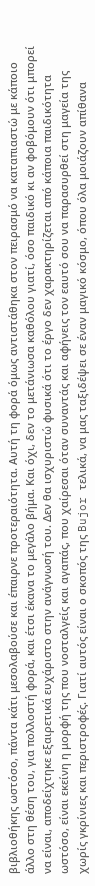βιβλιοθήκης ωστόσο, πάντα κάτι μεσολαβούσε και έπαιρνε προτεραιότητα. Αυτή τη φορά όμως αντιστάθηκα στον πειρασμό να καταπιαστώ με κάποιο άλλο στη θέση του, για πολλοστή φορά, και έτσι έκανα το μεγάλο βήμα. Και όχι, δεν το μετάνιωσα καθόλου γιατί, όσο παιδικό κι αν φοβόμουν ότι μπορεί να είναι, αποδείχτηκε εξαιρετικά ευχάριστο στην ανάγνωσή του. Δεν θα ισχυριστώ φυσικά ότι το έργο δεν χαρακτηρίζεται από κάποια παιδικότητα ωστόσο, είναι εκείνη η μορφή της που νοσταλγείς και αγαπάς, που χαίρεσαι όταν συναντάς και αφήνεις τον εαυτό σου να παρασυρθεί στη μαγεία της χωρίς γκρίνιες και περιστροφές. Γιατί αυτός είναι ο σκοπός της Bujor τελικά, να μας ταξιδέψει σε έναν μαγικό κόσμο, όπου όλα μοιάζουν απίθανα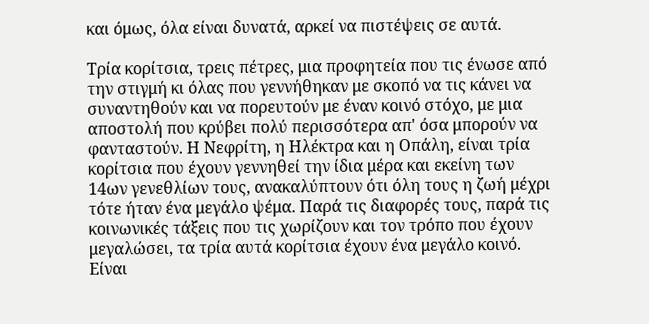και όμως, όλα είναι δυνατά, αρκεί να πιστέψεις σε αυτά.

Τρία κορίτσια, τρεις πέτρες, μια προφητεία που τις ένωσε από την στιγμή κι όλας που γεννήθηκαν με σκοπό να τις κάνει να συναντηθούν και να πορευτούν με έναν κοινό στόχο, με μια αποστολή που κρύβει πολύ περισσότερα απ' όσα μπορούν να φανταστούν. Η Νεφρίτη, η Ηλέκτρα και η Οπάλη, είναι τρία κορίτσια που έχουν γεννηθεί την ίδια μέρα και εκείνη των 14ων γενεθλίων τους, ανακαλύπτουν ότι όλη τους η ζωή μέχρι τότε ήταν ένα μεγάλο ψέμα. Παρά τις διαφορές τους, παρά τις κοινωνικές τάξεις που τις χωρίζουν και τον τρόπο που έχουν μεγαλώσει, τα τρία αυτά κορίτσια έχουν ένα μεγάλο κοινό. Είναι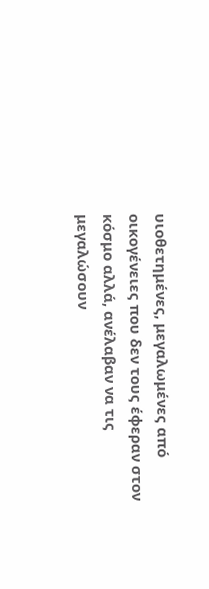υιοθετημένες, μεγαλωμένες από οικογένειες που δεν τους έφεραν στον κόσμο αλλά, ανέλαβαν να τις μεγαλώσουν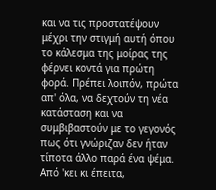και να τις προστατέψουν μέχρι την στιγμή αυτή όπου το κάλεσμα της μοίρας της φέρνει κοντά για πρώτη φορά. Πρέπει λοιπόν, πρώτα απ' όλα, να δεχτούν τη νέα κατάσταση και να συμβιβαστούν με το γεγονός πως ότι γνώριζαν δεν ήταν τίποτα άλλο παρά ένα ψέμα. Από 'κει κι έπειτα,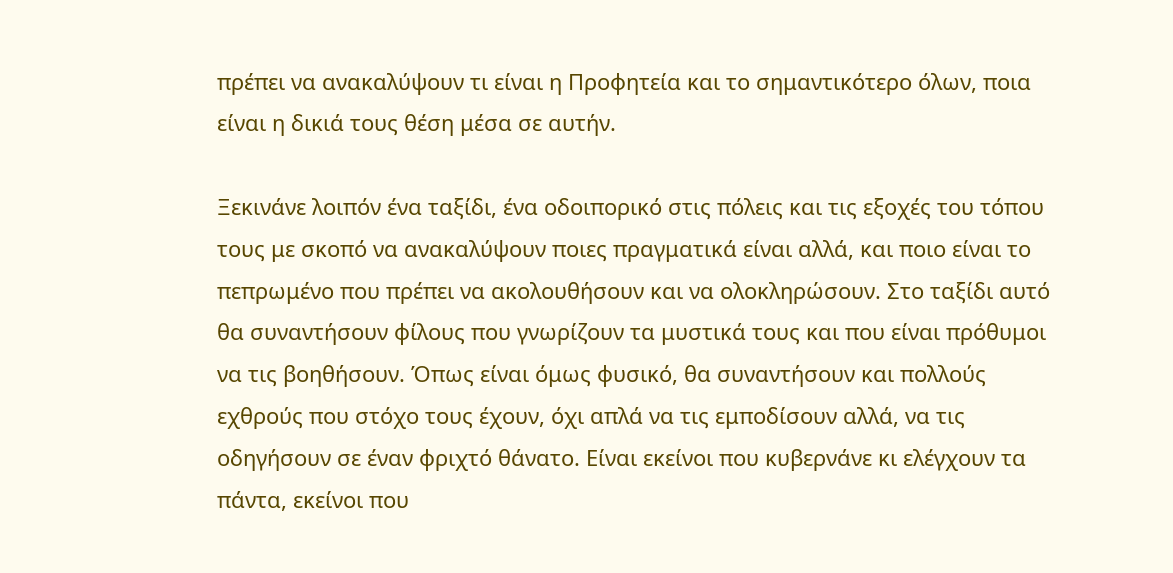πρέπει να ανακαλύψουν τι είναι η Προφητεία και το σημαντικότερο όλων, ποια είναι η δικιά τους θέση μέσα σε αυτήν.

Ξεκινάνε λοιπόν ένα ταξίδι, ένα οδοιπορικό στις πόλεις και τις εξοχές του τόπου τους με σκοπό να ανακαλύψουν ποιες πραγματικά είναι αλλά, και ποιο είναι το πεπρωμένο που πρέπει να ακολουθήσουν και να ολοκληρώσουν. Στο ταξίδι αυτό θα συναντήσουν φίλους που γνωρίζουν τα μυστικά τους και που είναι πρόθυμοι να τις βοηθήσουν. Όπως είναι όμως φυσικό, θα συναντήσουν και πολλούς εχθρούς που στόχο τους έχουν, όχι απλά να τις εμποδίσουν αλλά, να τις οδηγήσουν σε έναν φριχτό θάνατο. Είναι εκείνοι που κυβερνάνε κι ελέγχουν τα πάντα, εκείνοι που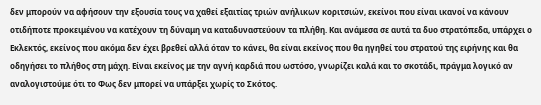δεν μπορούν να αφήσουν την εξουσία τους να χαθεί εξαιτίας τριών ανήλικων κοριτσιών, εκείνοι που είναι ικανοί να κάνουν οτιδήποτε προκειμένου να κατέχουν τη δύναμη να καταδυναστεύουν τα πλήθη. Και ανάμεσα σε αυτά τα δυο στρατόπεδα, υπάρχει ο Εκλεκτός, εκείνος που ακόμα δεν έχει βρεθεί αλλά όταν το κάνει, θα είναι εκείνος που θα ηγηθεί του στρατού της ειρήνης και θα οδηγήσει το πλήθος στη μάχη. Είναι εκείνος με την αγνή καρδιά που ωστόσο, γνωρίζει καλά και το σκοτάδι, πράγμα λογικό αν αναλογιστούμε ότι το Φως δεν μπορεί να υπάρξει χωρίς το Σκότος.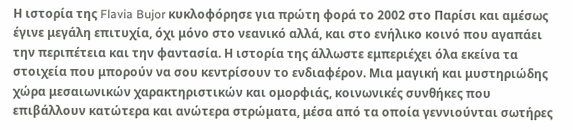Η ιστορία της Flavia Bujor κυκλοφόρησε για πρώτη φορά το 2002 στο Παρίσι και αμέσως έγινε μεγάλη επιτυχία, όχι μόνο στο νεανικό αλλά, και στο ενήλικο κοινό που αγαπάει την περιπέτεια και την φαντασία. Η ιστορία της άλλωστε εμπεριέχει όλα εκείνα τα στοιχεία που μπορούν να σου κεντρίσουν το ενδιαφέρον. Μια μαγική και μυστηριώδης χώρα μεσαιωνικών χαρακτηριστικών και ομορφιάς, κοινωνικές συνθήκες που επιβάλλουν κατώτερα και ανώτερα στρώματα, μέσα από τα οποία γεννιούνται σωτήρες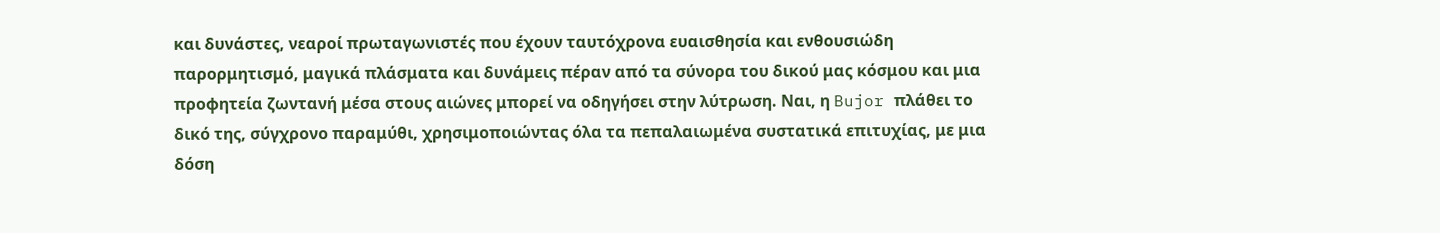και δυνάστες, νεαροί πρωταγωνιστές που έχουν ταυτόχρονα ευαισθησία και ενθουσιώδη παρορμητισμό, μαγικά πλάσματα και δυνάμεις πέραν από τα σύνορα του δικού μας κόσμου και μια προφητεία ζωντανή μέσα στους αιώνες μπορεί να οδηγήσει στην λύτρωση. Ναι, η Bujor πλάθει το δικό της, σύγχρονο παραμύθι, χρησιμοποιώντας όλα τα πεπαλαιωμένα συστατικά επιτυχίας, με μια δόση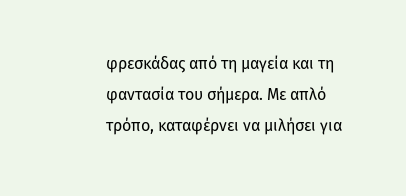φρεσκάδας από τη μαγεία και τη φαντασία του σήμερα. Με απλό τρόπο, καταφέρνει να μιλήσει για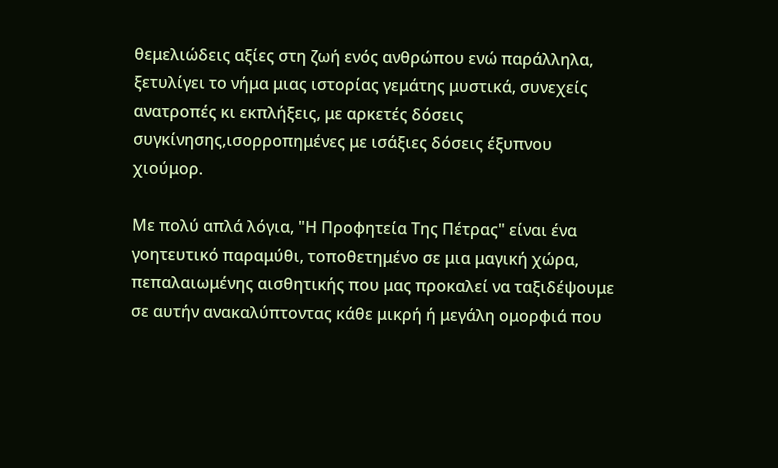θεμελιώδεις αξίες στη ζωή ενός ανθρώπου ενώ παράλληλα, ξετυλίγει το νήμα μιας ιστορίας γεμάτης μυστικά, συνεχείς ανατροπές κι εκπλήξεις, με αρκετές δόσεις συγκίνησης,ισορροπημένες με ισάξιες δόσεις έξυπνου χιούμορ.

Με πολύ απλά λόγια, "Η Προφητεία Της Πέτρας" είναι ένα γοητευτικό παραμύθι, τοποθετημένο σε μια μαγική χώρα, πεπαλαιωμένης αισθητικής που μας προκαλεί να ταξιδέψουμε σε αυτήν ανακαλύπτοντας κάθε μικρή ή μεγάλη ομορφιά που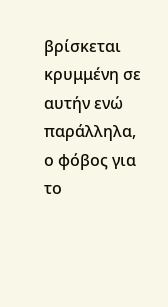βρίσκεται κρυμμένη σε αυτήν ενώ παράλληλα, ο φόβος για το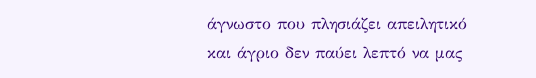άγνωστο που πλησιάζει απειλητικό και άγριο δεν παύει λεπτό να μας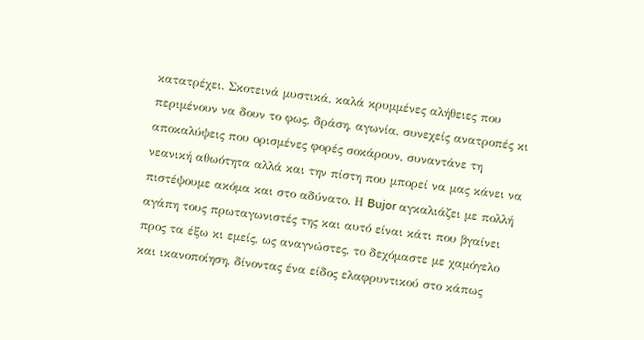κατατρέχει. Σκοτεινά μυστικά, καλά κρυμμένες αλήθειες που περιμένουν να δουν το φως, δράση, αγωνία, συνεχείς ανατροπές κι αποκαλύψεις που ορισμένες φορές σοκάρουν, συναντάνε τη νεανική αθωότητα αλλά και την πίστη που μπορεί να μας κάνει να πιστέψουμε ακόμα και στο αδύνατο. Η Bujor αγκαλιάζει με πολλή αγάπη τους πρωταγωνιστές της και αυτό είναι κάτι που βγαίνει προς τα έξω κι εμείς, ως αναγνώστες, το δεχόμαστε με χαμόγελο και ικανοποίηση, δίνοντας ένα είδος ελαφρυντικού στο κάπως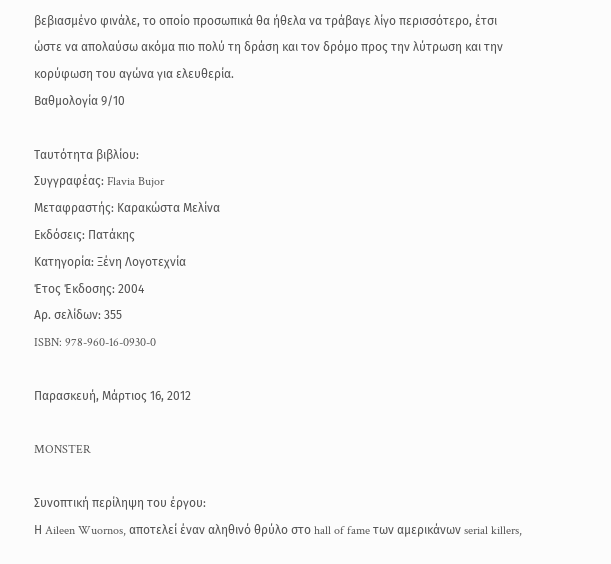βεβιασμένο φινάλε, το οποίο προσωπικά θα ήθελα να τράβαγε λίγο περισσότερο, έτσι ώστε να απολαύσω ακόμα πιο πολύ τη δράση και τον δρόμο προς την λύτρωση και την κορύφωση του αγώνα για ελευθερία.
Βαθμολογία 9/10

Ταυτότητα βιβλίου:
Συγγραφέας: Flavia Bujor
Μεταφραστής: Καρακώστα Μελίνα
Εκδόσεις: Πατάκης
Κατηγορία: Ξένη Λογοτεχνία
Έτος Έκδοσης: 2004
Αρ. σελίδων: 355
ISBN: 978-960-16-0930-0

Παρασκευή, Μάρτιος 16, 2012

MONSTER

Συνοπτική περίληψη του έργου:
Η Aileen Wuornos, αποτελεί έναν αληθινό θρύλο στο hall of fame των αμερικάνων serial killers,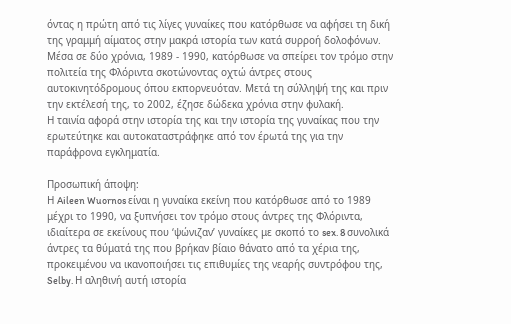όντας η πρώτη από τις λίγες γυναίκες που κατόρθωσε να αφήσει τη δική της γραμμή αίματος στην μακρά ιστορία των κατά συρροή δολοφόνων.
Μέσα σε δύο χρόνια, 1989 - 1990, κατόρθωσε να σπείρει τον τρόμο στην πολιτεία της Φλόριντα σκοτώνοντας οχτώ άντρες στους αυτοκινητόδρομους όπου εκπορνευόταν. Μετά τη σύλληψή της και πριν την εκτέλεσή της, το 2002, έζησε δώδεκα χρόνια στην φυλακή.
Η ταινία αφορά στην ιστορία της και την ιστορία της γυναίκας που την ερωτεύτηκε και αυτοκαταστράφηκε από τον έρωτά της για την παράφρονα εγκληματία.

Προσωπική άποψη:
Η Aileen Wuornos είναι η γυναίκα εκείνη που κατόρθωσε από το 1989 μέχρι το 1990, να ξυπνήσει τον τρόμο στους άντρες της Φλόριντα, ιδιαίτερα σε εκείνους που ‘ψώνιζαν’ γυναίκες με σκοπό το sex. 8 συνολικά άντρες τα θύματά της που βρήκαν βίαιο θάνατο από τα χέρια της, προκειμένου να ικανοποιήσει τις επιθυμίες της νεαρής συντρόφου της, Selby. Η αληθινή αυτή ιστορία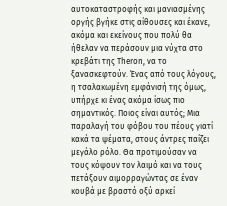αυτοκαταστροφής και μανιασμένης οργής βγήκε στις αίθουσες και έκανε, ακόμα και εκείνους που πολύ θα ήθελαν να περάσουν μια νύχτα στο κρεβάτι της Theron, να το ξανασκεφτούν. Ένας από τους λόγους, η τσαλακωμένη εμφάνισή της όμως, υπήρχε κι ένας ακόμα ίσως πιο σημαντικός. Ποιος είναι αυτός; Μια παραλαγή του φόβου του πέους γιατί κακά τα ψέματα, στους άντρες παίζει μεγάλο ρόλο. Θα προτιμούσαν να τους κόψουν τον λαιμό και να τους πετάξουν αιμορραγώντας σε έναν κουβά με βραστό οξύ αρκεί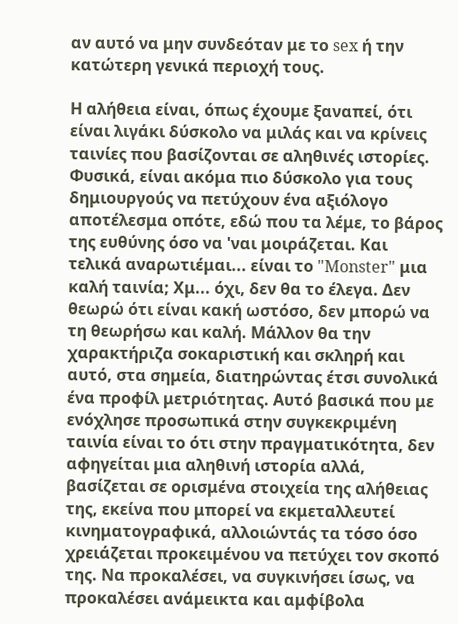αν αυτό να μην συνδεόταν με το sex ή την κατώτερη γενικά περιοχή τους.

Η αλήθεια είναι, όπως έχουμε ξαναπεί, ότι είναι λιγάκι δύσκολο να μιλάς και να κρίνεις ταινίες που βασίζονται σε αληθινές ιστορίες. Φυσικά, είναι ακόμα πιο δύσκολο για τους δημιουργούς να πετύχουν ένα αξιόλογο αποτέλεσμα οπότε, εδώ που τα λέμε, το βάρος της ευθύνης όσο να 'ναι μοιράζεται. Και τελικά αναρωτιέμαι... είναι το "Monster" μια καλή ταινία; Χμ... όχι, δεν θα το έλεγα. Δεν θεωρώ ότι είναι κακή ωστόσο, δεν μπορώ να τη θεωρήσω και καλή. Μάλλον θα την χαρακτήριζα σοκαριστική και σκληρή και αυτό, στα σημεία, διατηρώντας έτσι συνολικά ένα προφίλ μετριότητας. Αυτό βασικά που με ενόχλησε προσωπικά στην συγκεκριμένη ταινία είναι το ότι στην πραγματικότητα, δεν αφηγείται μια αληθινή ιστορία αλλά, βασίζεται σε ορισμένα στοιχεία της αλήθειας της, εκείνα που μπορεί να εκμεταλλευτεί κινηματογραφικά, αλλοιώντάς τα τόσο όσο χρειάζεται προκειμένου να πετύχει τον σκοπό της. Να προκαλέσει, να συγκινήσει ίσως, να προκαλέσει ανάμεικτα και αμφίβολα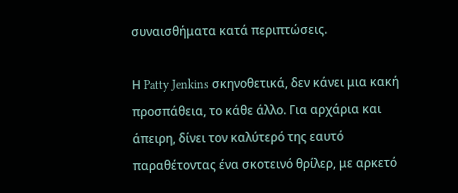συναισθήματα κατά περιπτώσεις.

Η Patty Jenkins σκηνοθετικά, δεν κάνει μια κακή προσπάθεια, το κάθε άλλο. Για αρχάρια και άπειρη, δίνει τον καλύτερό της εαυτό παραθέτοντας ένα σκοτεινό θρίλερ, με αρκετό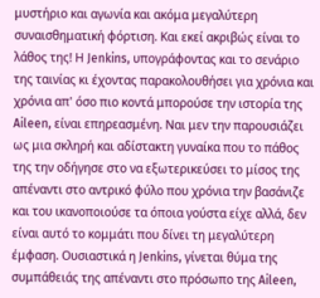μυστήριο και αγωνία και ακόμα μεγαλύτερη συναισθηματική φόρτιση. Και εκεί ακριβώς είναι το λάθος της! Η Jenkins, υπογράφοντας και το σενάριο της ταινίας κι έχοντας παρακολουθήσει για χρόνια και χρόνια απ' όσο πιο κοντά μπορούσε την ιστορία της Aileen, είναι επηρεασμένη. Ναι μεν την παρουσιάζει ως μια σκληρή και αδίστακτη γυναίκα που το πάθος της την οδήγησε στο να εξωτερικεύσει το μίσος της απέναντι στο αντρικό φύλο που χρόνια την βασάνιζε και του ικανοποιούσε τα όποια γούστα είχε αλλά, δεν είναι αυτό το κομμάτι που δίνει τη μεγαλύτερη έμφαση. Ουσιαστικά η Jenkins, γίνεται θύμα της συμπάθειάς της απέναντι στο πρόσωπο της Aileen,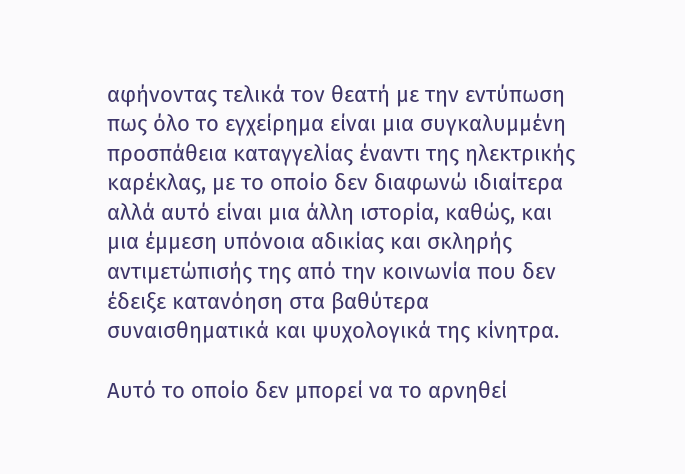αφήνοντας τελικά τον θεατή με την εντύπωση πως όλο το εγχείρημα είναι μια συγκαλυμμένη προσπάθεια καταγγελίας έναντι της ηλεκτρικής καρέκλας, με το οποίο δεν διαφωνώ ιδιαίτερα αλλά αυτό είναι μια άλλη ιστορία, καθώς, και μια έμμεση υπόνοια αδικίας και σκληρής αντιμετώπισής της από την κοινωνία που δεν έδειξε κατανόηση στα βαθύτερα συναισθηματικά και ψυχολογικά της κίνητρα.

Αυτό το οποίο δεν μπορεί να το αρνηθεί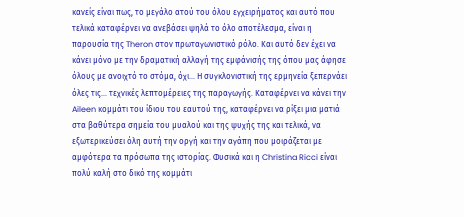κανείς είναι πως, το μεγάλο ατού του όλου εγχειρήματος και αυτό που τελικά καταφέρνει να ανεβάσει ψηλά το όλο αποτέλεσμα, είναι η παρουσία της Theron στον πρωταγωνιστικό ρόλο. Και αυτό δεν έχει να κάνει μόνο με την δραματική αλλαγή της εμφάνισής της όπου μας άφησε όλους με ανοιχτό το στόμα, όχι... Η συγκλονιστική της ερμηνεία ξεπερνάει όλες τις... τεχνικές λεπτομέρειες της παραγωγής. Καταφέρνει να κάνει την Aileen κομμάτι του ίδιου του εαυτού της, καταφέρνει να ρίξει μια ματιά στα βαθύτερα σημεία του μυαλού και της ψυχής της και τελικά, να εξωτερικεύσει όλη αυτή την οργή και την αγάπη που μοιράζεται με αμφότερα τα πρόσωπα της ιστορίας. Φυσικά και η Christina Ricci είναι πολύ καλή στο δικό της κομμάτι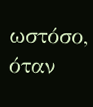ωστόσο, όταν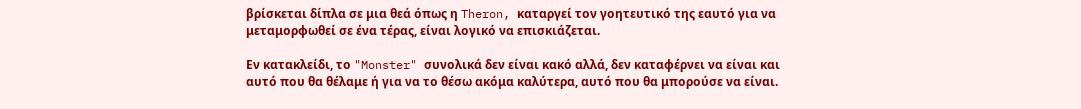βρίσκεται δίπλα σε μια θεά όπως η Theron, καταργεί τον γοητευτικό της εαυτό για να μεταμορφωθεί σε ένα τέρας, είναι λογικό να επισκιάζεται.

Εν κατακλείδι, το "Monster" συνολικά δεν είναι κακό αλλά, δεν καταφέρνει να είναι και αυτό που θα θέλαμε ή για να το θέσω ακόμα καλύτερα, αυτό που θα μπορούσε να είναι.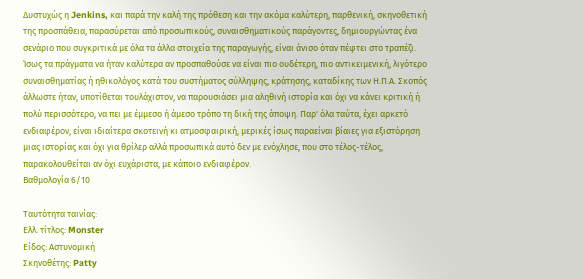Δυστυχώς η Jenkins, και παρά την καλή της πρόθεση και την ακόμα καλύτερη, παρθενική, σκηνοθετική της προσπάθεια, παρασύρεται από προσωπικούς, συναισθηματικούς παράγοντες, δημιουργώντας ένα σενάριο που συγκριτικά με όλα τα άλλα στοιχεία της παραγωγής, είναι άνισο όταν πέφτει στο τραπέζι. Ίσως τα πράγματα να ήταν καλύτερα αν προσπαθούσε να είναι πιο ουδέτερη, πιο αντικειμενική, λιγότερο συναισθηματίας ή ηθικολόγος κατά του συστήματος σύλληψης, κράτησης, καταδίκης των Η.Π.Α. Σκοπός άλλωστε ήταν, υποτίθεται τουλάχιστον, να παρουσιάσει μια αληθινή ιστορία και όχι να κάνει κριτική ή πολύ περισσότερο, να πει με έμμεσο ή άμεσο τρόπο τη δική της άποψη. Παρ' όλα ταύτα, έχει αρκετό ενδιαφέρον, είναι ιδιαίτερα σκοτεινή κι ατμοσφαιρική, μερικές ίσως παραείναι βίαιες για εξιστόρηση μιας ιστορίας και όχι για θρίλερ αλλά προσωπικά αυτό δεν με ενόχλησε, που στο τέλος-τέλος, παρακολουθείται αν όχι ευχάριστα, με κάποιο ενδιαφέρον.
Βαθμολογία 6/10

Ταυτότητα ταινίας:
Ελλ. τίτλος: Monster
Είδος: Αστυνομική
Σκηνοθέτης: Patty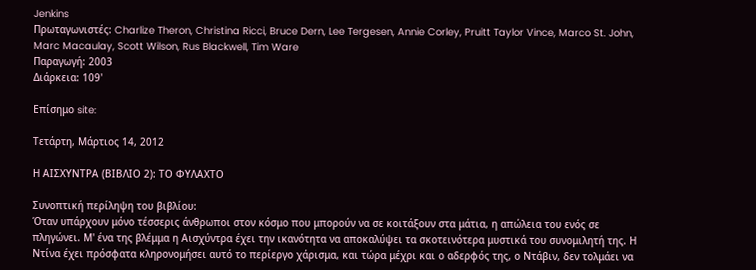Jenkins
Πρωταγωνιστές: Charlize Theron, Christina Ricci, Bruce Dern, Lee Tergesen, Annie Corley, Pruitt Taylor Vince, Marco St. John, Marc Macaulay, Scott Wilson, Rus Blackwell, Tim Ware
Παραγωγή: 2003
Διάρκεια: 109'

Επίσημο site:

Τετάρτη, Μάρτιος 14, 2012

Η ΑΙΣΧΥΝΤΡΑ (ΒΙΒΛΙΟ 2): ΤΟ ΦΥΛΑΧΤΟ

Συνοπτική περίληψη του βιβλίου:
Όταν υπάρχουν μόνο τέσσερις άνθρωποι στον κόσμο που μπορούν να σε κοιτάξουν στα μάτια, η απώλεια του ενός σε πληγώνει. Μ' ένα της βλέμμα η Αισχύντρα έχει την ικανότητα να αποκαλύψει τα σκοτεινότερα μυστικά του συνομιλητή της. Η Ντίνα έχει πρόσφατα κληρονομήσει αυτό το περίεργο χάρισμα, και τώρα μέχρι και ο αδερφός της, ο Ντάβιν, δεν τολμάει να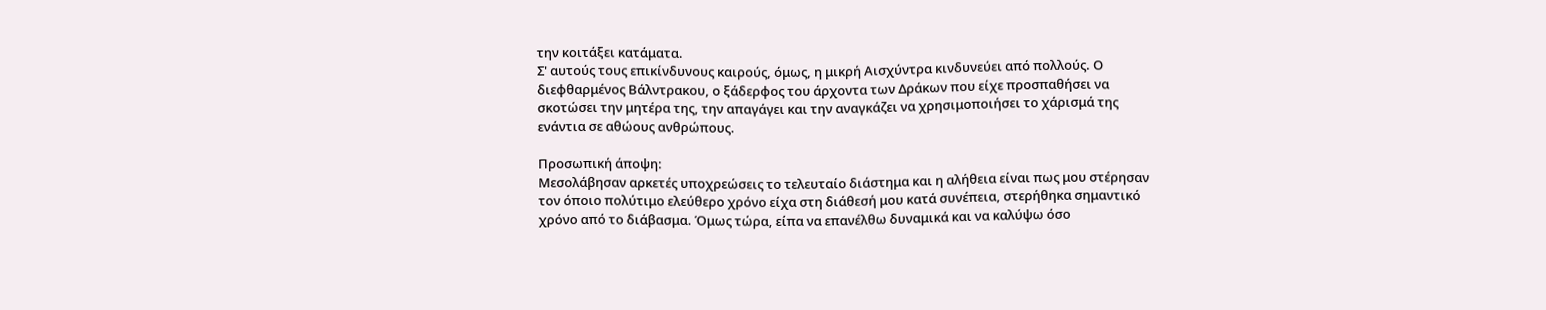την κοιτάξει κατάματα.
Σ' αυτούς τους επικίνδυνους καιρούς, όμως, η μικρή Αισχύντρα κινδυνεύει από πολλούς. Ο διεφθαρμένος Βάλντρακου, ο ξάδερφος του άρχοντα των Δράκων που είχε προσπαθήσει να σκοτώσει την μητέρα της, την απαγάγει και την αναγκάζει να χρησιμοποιήσει το χάρισμά της ενάντια σε αθώους ανθρώπους.

Προσωπική άποψη:
Μεσολάβησαν αρκετές υποχρεώσεις το τελευταίο διάστημα και η αλήθεια είναι πως μου στέρησαν τον όποιο πολύτιμο ελεύθερο χρόνο είχα στη διάθεσή μου κατά συνέπεια, στερήθηκα σημαντικό χρόνο από το διάβασμα. Όμως τώρα, είπα να επανέλθω δυναμικά και να καλύψω όσο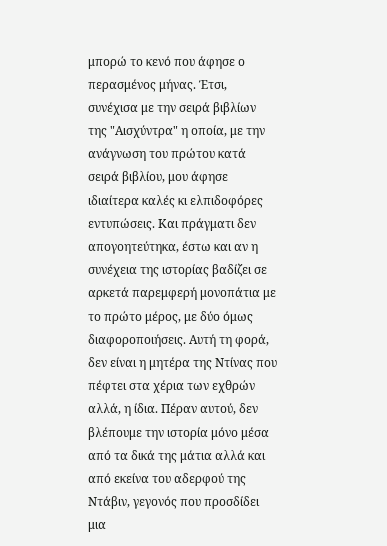μπορώ το κενό που άφησε ο περασμένος μήνας. Έτσι, συνέχισα με την σειρά βιβλίων της "Αισχύντρα" η οποία, με την ανάγνωση του πρώτου κατά σειρά βιβλίου, μου άφησε ιδιαίτερα καλές κι ελπιδοφόρες εντυπώσεις. Και πράγματι δεν απογοητεύτηκα, έστω και αν η συνέχεια της ιστορίας βαδίζει σε αρκετά παρεμφερή μονοπάτια με το πρώτο μέρος, με δύο όμως διαφοροποιήσεις. Αυτή τη φορά, δεν είναι η μητέρα της Ντίνας που πέφτει στα χέρια των εχθρών αλλά, η ίδια. Πέραν αυτού, δεν βλέπουμε την ιστορία μόνο μέσα από τα δικά της μάτια αλλά και από εκείνα του αδερφού της Ντάβιν, γεγονός που προσδίδει μια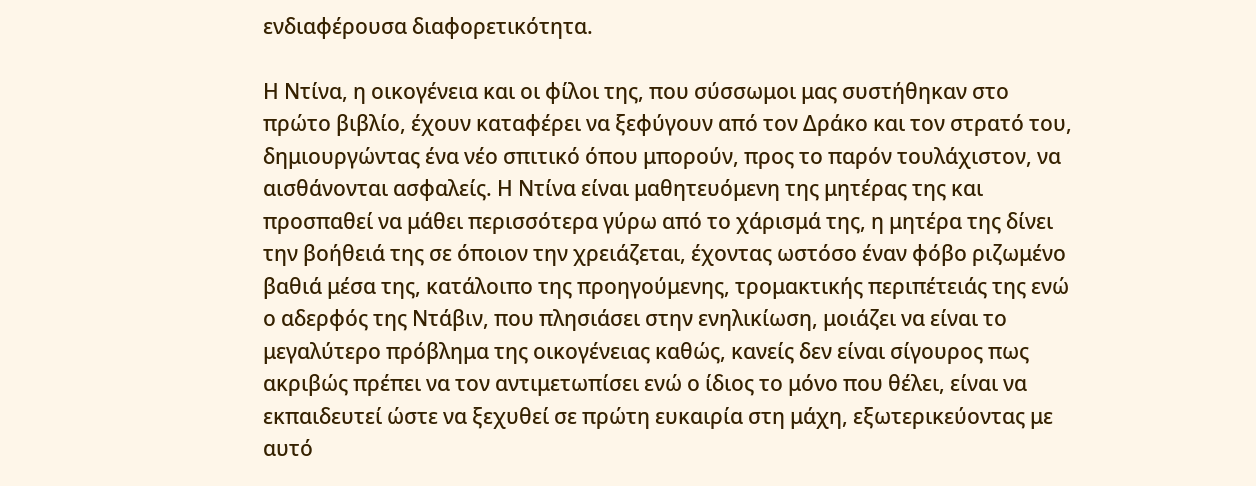ενδιαφέρουσα διαφορετικότητα.

Η Ντίνα, η οικογένεια και οι φίλοι της, που σύσσωμοι μας συστήθηκαν στο πρώτο βιβλίο, έχουν καταφέρει να ξεφύγουν από τον Δράκο και τον στρατό του, δημιουργώντας ένα νέο σπιτικό όπου μπορούν, προς το παρόν τουλάχιστον, να αισθάνονται ασφαλείς. Η Ντίνα είναι μαθητευόμενη της μητέρας της και προσπαθεί να μάθει περισσότερα γύρω από το χάρισμά της, η μητέρα της δίνει την βοήθειά της σε όποιον την χρειάζεται, έχοντας ωστόσο έναν φόβο ριζωμένο βαθιά μέσα της, κατάλοιπο της προηγούμενης, τρομακτικής περιπέτειάς της ενώ ο αδερφός της Ντάβιν, που πλησιάσει στην ενηλικίωση, μοιάζει να είναι το μεγαλύτερο πρόβλημα της οικογένειας καθώς, κανείς δεν είναι σίγουρος πως ακριβώς πρέπει να τον αντιμετωπίσει ενώ ο ίδιος το μόνο που θέλει, είναι να εκπαιδευτεί ώστε να ξεχυθεί σε πρώτη ευκαιρία στη μάχη, εξωτερικεύοντας με αυτό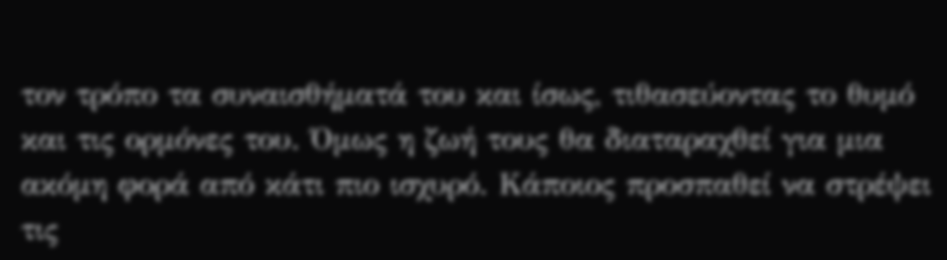τον τρόπο τα συναισθήματά του και ίσως, τιθασεύοντας το θυμό και τις ορμόνες του. Όμως η ζωή τους θα διαταραχθεί για μια ακόμη φορά από κάτι πιο ισχυρό. Κάποιος προσπαθεί να στρέψει τις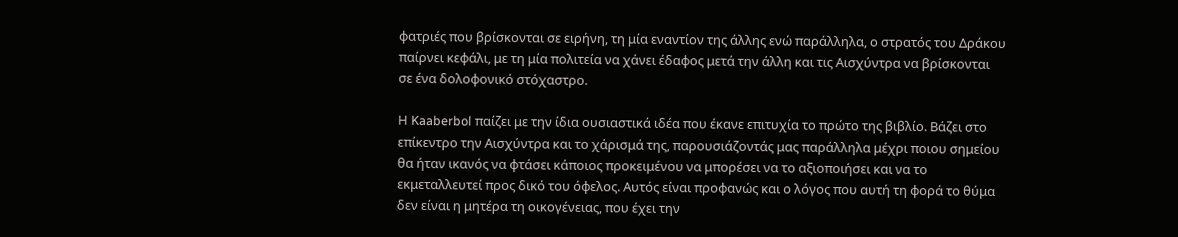φατριές που βρίσκονται σε ειρήνη, τη μία εναντίον της άλλης ενώ παράλληλα, ο στρατός του Δράκου παίρνει κεφάλι, με τη μία πολιτεία να χάνει έδαφος μετά την άλλη και τις Αισχύντρα να βρίσκονται σε ένα δολοφονικό στόχαστρο.

Η Kaaberbol παίζει με την ίδια ουσιαστικά ιδέα που έκανε επιτυχία το πρώτο της βιβλίο. Βάζει στο επίκεντρο την Αισχύντρα και το χάρισμά της, παρουσιάζοντάς μας παράλληλα μέχρι ποιου σημείου θα ήταν ικανός να φτάσει κάποιος προκειμένου να μπορέσει να το αξιοποιήσει και να το εκμεταλλευτεί προς δικό του όφελος. Αυτός είναι προφανώς και ο λόγος που αυτή τη φορά το θύμα δεν είναι η μητέρα τη οικογένειας, που έχει την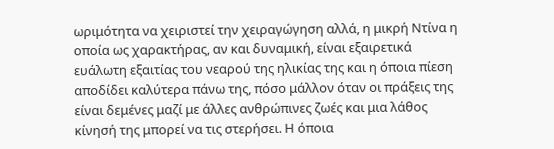ωριμότητα να χειριστεί την χειραγώγηση αλλά, η μικρή Ντίνα η οποία ως χαρακτήρας, αν και δυναμική, είναι εξαιρετικά ευάλωτη εξαιτίας του νεαρού της ηλικίας της και η όποια πίεση αποδίδει καλύτερα πάνω της, πόσο μάλλον όταν οι πράξεις της είναι δεμένες μαζί με άλλες ανθρώπινες ζωές και μια λάθος κίνησή της μπορεί να τις στερήσει. Η όποια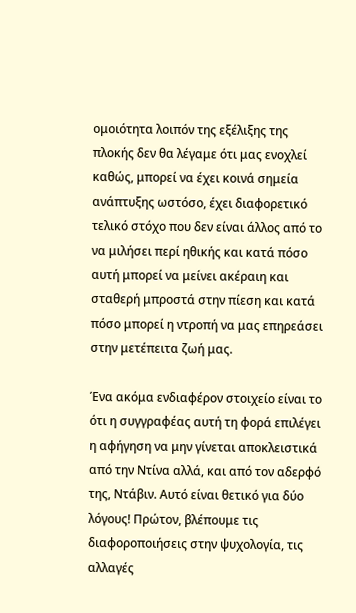ομοιότητα λοιπόν της εξέλιξης της πλοκής δεν θα λέγαμε ότι μας ενοχλεί καθώς, μπορεί να έχει κοινά σημεία ανάπτυξης ωστόσο, έχει διαφορετικό τελικό στόχο που δεν είναι άλλος από το να μιλήσει περί ηθικής και κατά πόσο αυτή μπορεί να μείνει ακέραιη και σταθερή μπροστά στην πίεση και κατά πόσο μπορεί η ντροπή να μας επηρεάσει στην μετέπειτα ζωή μας.

Ένα ακόμα ενδιαφέρον στοιχείο είναι το ότι η συγγραφέας αυτή τη φορά επιλέγει η αφήγηση να μην γίνεται αποκλειστικά από την Ντίνα αλλά, και από τον αδερφό της, Ντάβιν. Αυτό είναι θετικό για δύο λόγους! Πρώτον, βλέπουμε τις διαφοροποιήσεις στην ψυχολογία, τις αλλαγές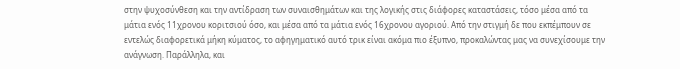στην ψυχοσύνθεση και την αντίδραση των συναισθημάτων και της λογικής στις διάφορες καταστάσεις, τόσο μέσα από τα μάτια ενός 11χρονου κοριτσιού όσο, και μέσα από τα μάτια ενός 16χρονου αγοριού. Από την στιγμή δε που εκπέμπουν σε εντελώς διαφορετικά μήκη κύματος, το αφηγηματικό αυτό τρικ είναι ακόμα πιο έξυπνο, προκαλώντας μας να συνεχίσουμε την ανάγνωση. Παράλληλα, και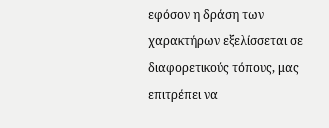εφόσον η δράση των χαρακτήρων εξελίσσεται σε διαφορετικούς τόπους, μας επιτρέπει να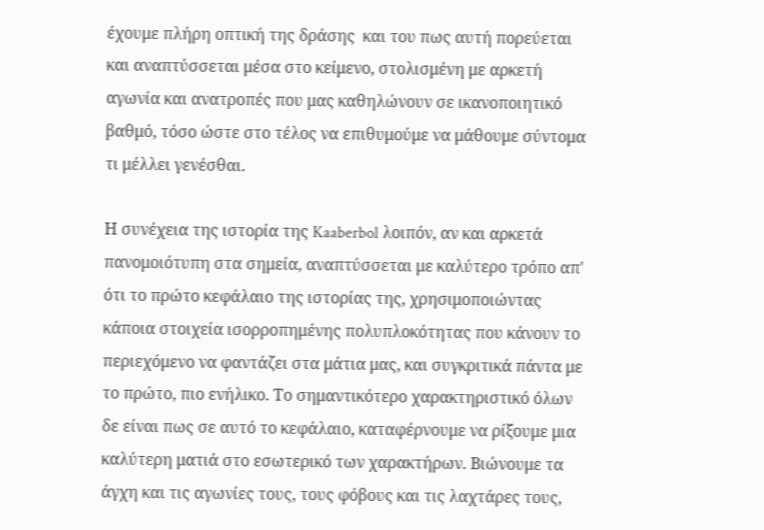έχουμε πλήρη οπτική της δράσης  και του πως αυτή πορεύεται και αναπτύσσεται μέσα στο κείμενο, στολισμένη με αρκετή αγωνία και ανατροπές που μας καθηλώνουν σε ικανοποιητικό βαθμό, τόσο ώστε στο τέλος να επιθυμούμε να μάθουμε σύντομα τι μέλλει γενέσθαι.

Η συνέχεια της ιστορία της Kaaberbol λοιπόν, αν και αρκετά πανομοιότυπη στα σημεία, αναπτύσσεται με καλύτερο τρόπο απ' ότι το πρώτο κεφάλαιο της ιστορίας της, χρησιμοποιώντας κάποια στοιχεία ισορροπημένης πολυπλοκότητας που κάνουν το περιεχόμενο να φαντάζει στα μάτια μας, και συγκριτικά πάντα με το πρώτο, πιο ενήλικο. Το σημαντικότερο χαρακτηριστικό όλων δε είναι πως σε αυτό το κεφάλαιο, καταφέρνουμε να ρίξουμε μια καλύτερη ματιά στο εσωτερικό των χαρακτήρων. Βιώνουμε τα άγχη και τις αγωνίες τους, τους φόβους και τις λαχτάρες τους,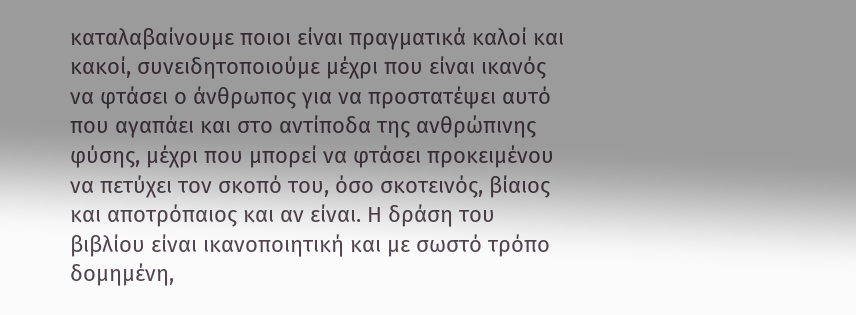καταλαβαίνουμε ποιοι είναι πραγματικά καλοί και κακοί, συνειδητοποιούμε μέχρι που είναι ικανός να φτάσει ο άνθρωπος για να προστατέψει αυτό που αγαπάει και στο αντίποδα της ανθρώπινης φύσης, μέχρι που μπορεί να φτάσει προκειμένου να πετύχει τον σκοπό του, όσο σκοτεινός, βίαιος και αποτρόπαιος και αν είναι. Η δράση του βιβλίου είναι ικανοποιητική και με σωστό τρόπο δομημένη,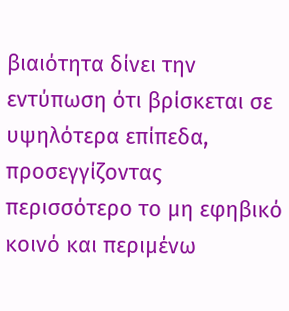βιαιότητα δίνει την εντύπωση ότι βρίσκεται σε υψηλότερα επίπεδα, προσεγγίζοντας περισσότερο το μη εφηβικό κοινό και περιμένω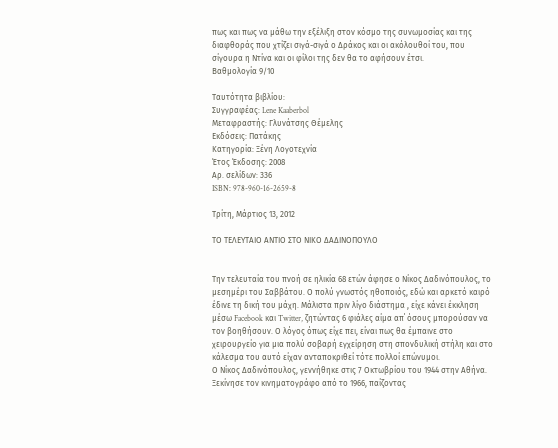πως και πως να μάθω την εξέλιξη στον κόσμο της συνωμοσίας και της διαφθοράς που χτίζει σιγά-σιγά ο Δράκος και οι ακόλουθοί του, που σίγουρα η Ντίνα και οι φίλοι της δεν θα το αφήσουν έτσι.
Βαθμολογία 9/10

Ταυτότητα βιβλίου:
Συγγραφέας: Lene Kaaberbol
Μεταφραστής: Γλυνάτσης Θέμελης
Εκδόσεις: Πατάκης
Κατηγορία: Ξένη Λογοτεχνία
Έτος Έκδοσης: 2008
Αρ. σελίδων: 336
ISBN: 978-960-16-2659-8

Τρίτη, Μάρτιος 13, 2012

ΤΟ ΤΕΛΕΥΤΑΙΟ ΑΝΤΙΟ ΣΤΟ ΝΙΚΟ ΔΑΔΙΝΟΠΟΥΛΟ


Την τελευταία του πνοή σε ηλικία 68 ετών άφησε ο Νίκος Δαδινόπουλος, το μεσημέρι του Σαββάτου. Ο πολύ γνωστός ηθοποιός, εδώ και αρκετό καιρό έδινε τη δική του μάχη. Μάλιστα πριν λίγο διάστημα , είχε κάνει έκκληση μέσω Facebook και Twitter, ζητώντας 6 φιάλες αίμα απ΄ όσους μπορούσαν να τον βοηθήσουν. Ο λόγος όπως είχε πει, είναι πως θα έμπαινε στο χειρουργείο για μια πολύ σοβαρή εγχείρηση στη σπονδυλική στήλη και στο κάλεσμα του αυτό είχαν ανταποκριθεί τότε πολλοί επώνυμοι.
Ο Νίκος Δαδινόπουλος, γεννήθηκε στις 7 Οκτωβρίου του 1944 στην Αθήνα. Ξεκίνησε τον κινηματογράφο από το 1966, παίζοντας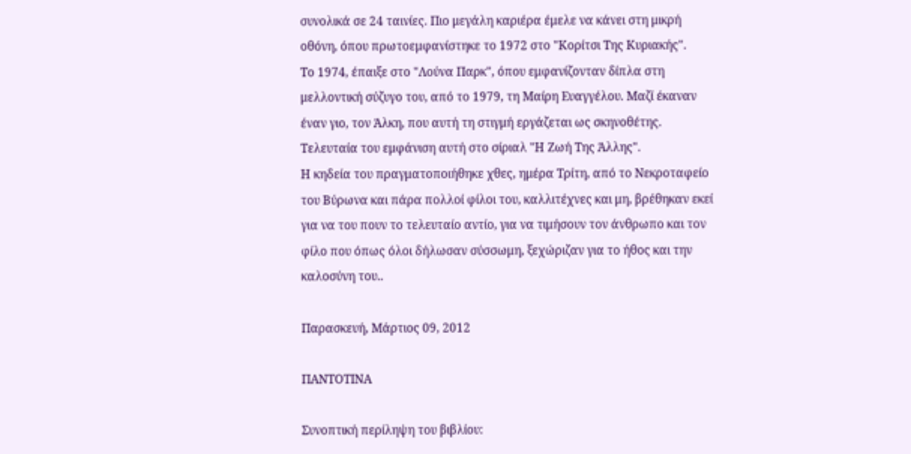συνολικά σε 24 ταινίες. Πιο μεγάλη καριέρα έμελε να κάνει στη μικρή οθόνη, όπου πρωτοεμφανίστηκε το 1972 στο "Κορίτσι Της Κυριακής".
Το 1974, έπαιξε στο "Λούνα Παρκ", όπου εμφανίζονταν δίπλα στη μελλοντική σύζυγο του, από το 1979, τη Μαίρη Ευαγγέλου. Μαζί έκαναν έναν γιο, τον Άλκη, που αυτή τη στιγμή εργάζεται ως σκηνοθέτης. Τελευταία του εμφάνιση αυτή στο σίριαλ "Η Ζωή Της Άλλης".
Η κηδεία του πραγματοποιήθηκε χθες, ημέρα Τρίτη, από το Νεκροταφείο του Βύρωνα και πάρα πολλοί φίλοι του, καλλιτέχνες και μη, βρέθηκαν εκεί για να του πουν το τελευταίο αντίο, για να τιμήσουν τον άνθρωπο και τον φίλο που όπως όλοι δήλωσαν σύσσωμη, ξεχώριζαν για το ήθος και την καλοσύνη του..

Παρασκευή, Μάρτιος 09, 2012

ΠΑΝΤΟΤΙΝΑ

Συνοπτική περίληψη του βιβλίου: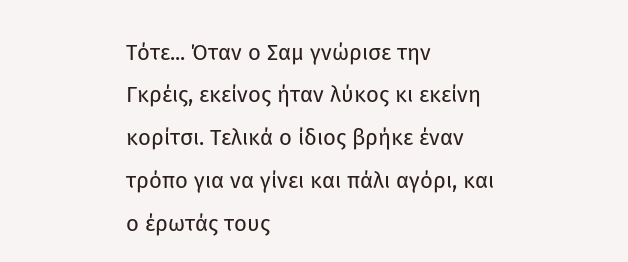Τότε... Όταν ο Σαμ γνώρισε την Γκρέις, εκείνος ήταν λύκος κι εκείνη κορίτσι. Τελικά ο ίδιος βρήκε έναν τρόπο για να γίνει και πάλι αγόρι, και ο έρωτάς τους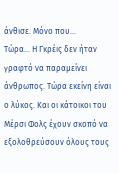άνθισε. Μόνο που...
Τώρα... Η Γκρέις δεν ήταν γραφτό να παραμείνει άνθρωπος. Τώρα εκείνη είναι ο λύκος. Και οι κάτοικοι του Μέρσι Φολς έχουν σκοπό να εξολοθρεύσουν όλους τους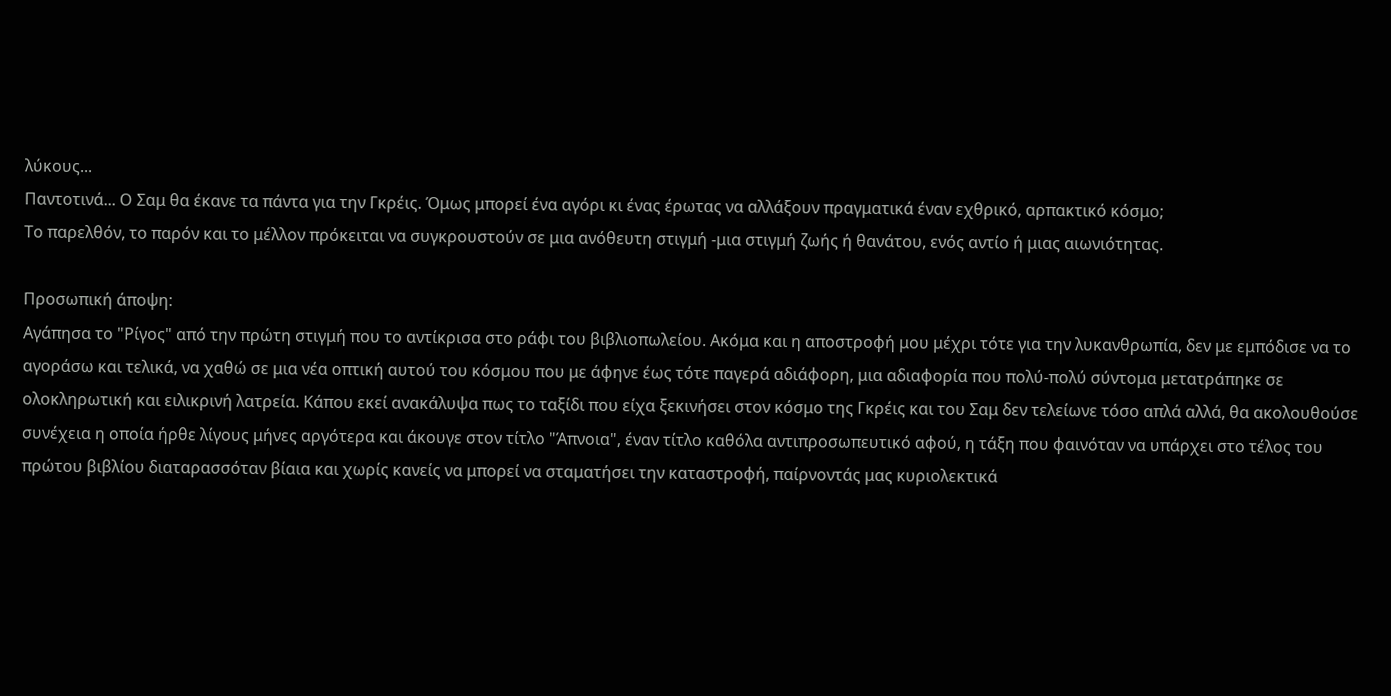λύκους...
Παντοτινά... Ο Σαμ θα έκανε τα πάντα για την Γκρέις. Όμως μπορεί ένα αγόρι κι ένας έρωτας να αλλάξουν πραγματικά έναν εχθρικό, αρπακτικό κόσμο;
Το παρελθόν, το παρόν και το μέλλον πρόκειται να συγκρουστούν σε μια ανόθευτη στιγμή -μια στιγμή ζωής ή θανάτου, ενός αντίο ή μιας αιωνιότητας.

Προσωπική άποψη:
Αγάπησα το "Ρίγος" από την πρώτη στιγμή που το αντίκρισα στο ράφι του βιβλιοπωλείου. Ακόμα και η αποστροφή μου μέχρι τότε για την λυκανθρωπία, δεν με εμπόδισε να το αγοράσω και τελικά, να χαθώ σε μια νέα οπτική αυτού του κόσμου που με άφηνε έως τότε παγερά αδιάφορη, μια αδιαφορία που πολύ-πολύ σύντομα μετατράπηκε σε ολοκληρωτική και ειλικρινή λατρεία. Κάπου εκεί ανακάλυψα πως το ταξίδι που είχα ξεκινήσει στον κόσμο της Γκρέις και του Σαμ δεν τελείωνε τόσο απλά αλλά, θα ακολουθούσε συνέχεια η οποία ήρθε λίγους μήνες αργότερα και άκουγε στον τίτλο "Άπνοια", έναν τίτλο καθόλα αντιπροσωπευτικό αφού, η τάξη που φαινόταν να υπάρχει στο τέλος του πρώτου βιβλίου διαταρασσόταν βίαια και χωρίς κανείς να μπορεί να σταματήσει την καταστροφή, παίρνοντάς μας κυριολεκτικά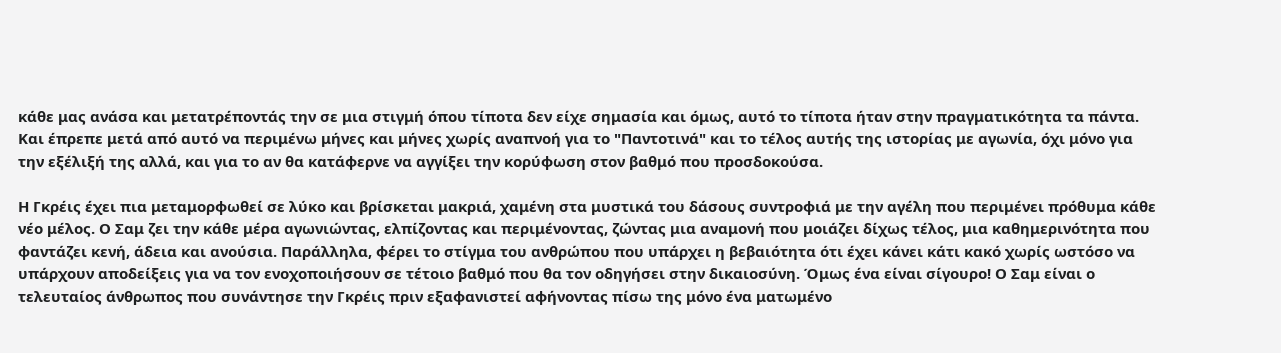κάθε μας ανάσα και μετατρέποντάς την σε μια στιγμή όπου τίποτα δεν είχε σημασία και όμως, αυτό το τίποτα ήταν στην πραγματικότητα τα πάντα. Και έπρεπε μετά από αυτό να περιμένω μήνες και μήνες χωρίς αναπνοή για το "Παντοτινά" και το τέλος αυτής της ιστορίας με αγωνία, όχι μόνο για την εξέλιξή της αλλά, και για το αν θα κατάφερνε να αγγίξει την κορύφωση στον βαθμό που προσδοκούσα.

Η Γκρέις έχει πια μεταμορφωθεί σε λύκο και βρίσκεται μακριά, χαμένη στα μυστικά του δάσους συντροφιά με την αγέλη που περιμένει πρόθυμα κάθε νέο μέλος. Ο Σαμ ζει την κάθε μέρα αγωνιώντας, ελπίζοντας και περιμένοντας, ζώντας μια αναμονή που μοιάζει δίχως τέλος, μια καθημερινότητα που φαντάζει κενή, άδεια και ανούσια. Παράλληλα, φέρει το στίγμα του ανθρώπου που υπάρχει η βεβαιότητα ότι έχει κάνει κάτι κακό χωρίς ωστόσο να υπάρχουν αποδείξεις για να τον ενοχοποιήσουν σε τέτοιο βαθμό που θα τον οδηγήσει στην δικαιοσύνη. Όμως ένα είναι σίγουρο! Ο Σαμ είναι ο τελευταίος άνθρωπος που συνάντησε την Γκρέις πριν εξαφανιστεί αφήνοντας πίσω της μόνο ένα ματωμένο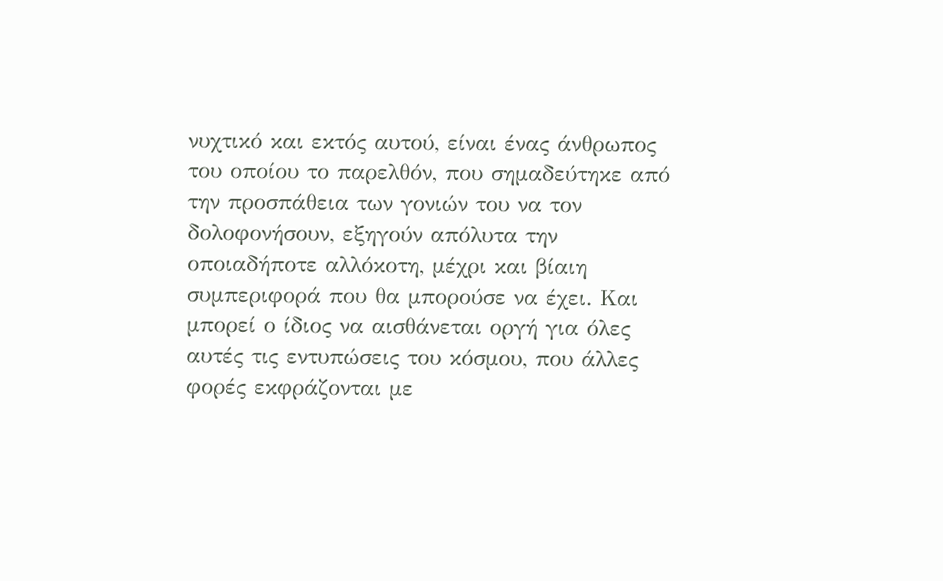νυχτικό και εκτός αυτού, είναι ένας άνθρωπος του οποίου το παρελθόν, που σημαδεύτηκε από την προσπάθεια των γονιών του να τον δολοφονήσουν, εξηγούν απόλυτα την οποιαδήποτε αλλόκοτη, μέχρι και βίαιη συμπεριφορά που θα μπορούσε να έχει. Και μπορεί ο ίδιος να αισθάνεται οργή για όλες αυτές τις εντυπώσεις του κόσμου, που άλλες φορές εκφράζονται με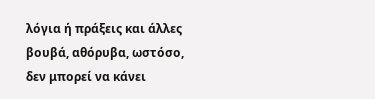λόγια ή πράξεις και άλλες βουβά, αθόρυβα, ωστόσο, δεν μπορεί να κάνει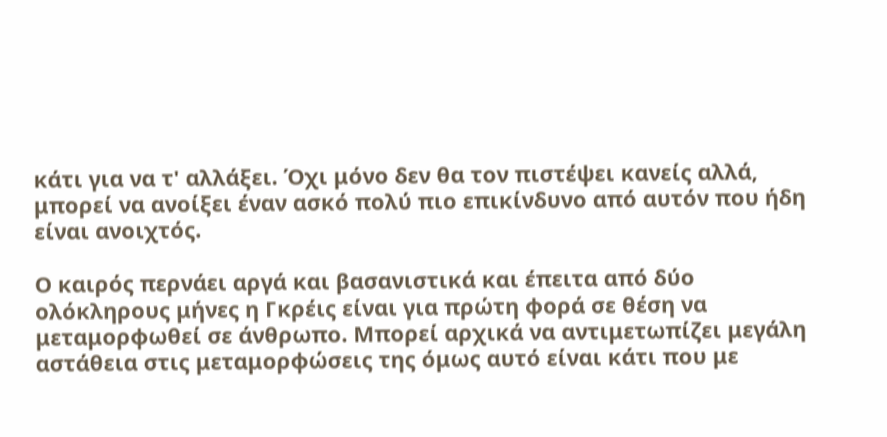κάτι για να τ' αλλάξει. Όχι μόνο δεν θα τον πιστέψει κανείς αλλά, μπορεί να ανοίξει έναν ασκό πολύ πιο επικίνδυνο από αυτόν που ήδη είναι ανοιχτός.

Ο καιρός περνάει αργά και βασανιστικά και έπειτα από δύο ολόκληρους μήνες η Γκρέις είναι για πρώτη φορά σε θέση να μεταμορφωθεί σε άνθρωπο. Μπορεί αρχικά να αντιμετωπίζει μεγάλη αστάθεια στις μεταμορφώσεις της όμως αυτό είναι κάτι που με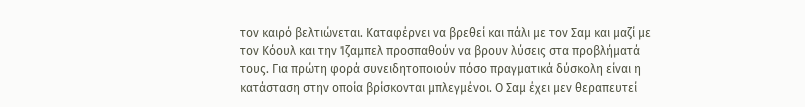τον καιρό βελτιώνεται. Καταφέρνει να βρεθεί και πάλι με τον Σαμ και μαζί με τον Κόουλ και την Ίζαμπελ προσπαθούν να βρουν λύσεις στα προβλήματά τους. Για πρώτη φορά συνειδητοποιούν πόσο πραγματικά δύσκολη είναι η κατάσταση στην οποία βρίσκονται μπλεγμένοι. Ο Σαμ έχει μεν θεραπευτεί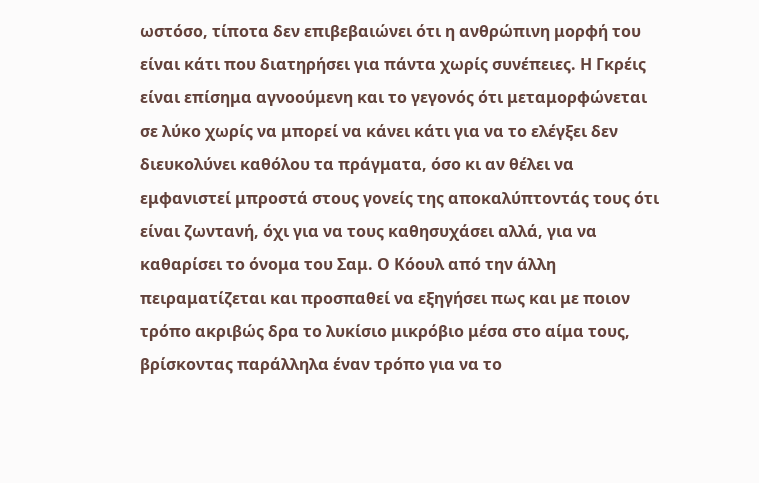ωστόσο, τίποτα δεν επιβεβαιώνει ότι η ανθρώπινη μορφή του είναι κάτι που διατηρήσει για πάντα χωρίς συνέπειες. Η Γκρέις είναι επίσημα αγνοούμενη και το γεγονός ότι μεταμορφώνεται σε λύκο χωρίς να μπορεί να κάνει κάτι για να το ελέγξει δεν διευκολύνει καθόλου τα πράγματα, όσο κι αν θέλει να εμφανιστεί μπροστά στους γονείς της αποκαλύπτοντάς τους ότι είναι ζωντανή, όχι για να τους καθησυχάσει αλλά, για να καθαρίσει το όνομα του Σαμ. Ο Κόουλ από την άλλη πειραματίζεται και προσπαθεί να εξηγήσει πως και με ποιον τρόπο ακριβώς δρα το λυκίσιο μικρόβιο μέσα στο αίμα τους, βρίσκοντας παράλληλα έναν τρόπο για να το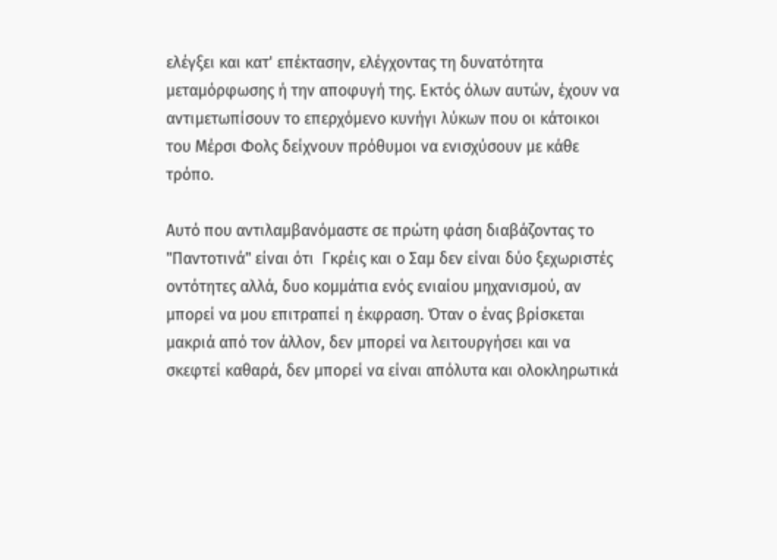ελέγξει και κατ' επέκτασην, ελέγχοντας τη δυνατότητα μεταμόρφωσης ή την αποφυγή της. Εκτός όλων αυτών, έχουν να αντιμετωπίσουν το επερχόμενο κυνήγι λύκων που οι κάτοικοι του Μέρσι Φολς δείχνουν πρόθυμοι να ενισχύσουν με κάθε τρόπο.

Αυτό που αντιλαμβανόμαστε σε πρώτη φάση διαβάζοντας το "Παντοτινά" είναι ότι  Γκρέις και ο Σαμ δεν είναι δύο ξεχωριστές οντότητες αλλά, δυο κομμάτια ενός ενιαίου μηχανισμού, αν μπορεί να μου επιτραπεί η έκφραση. Όταν ο ένας βρίσκεται μακριά από τον άλλον, δεν μπορεί να λειτουργήσει και να σκεφτεί καθαρά, δεν μπορεί να είναι απόλυτα και ολοκληρωτικά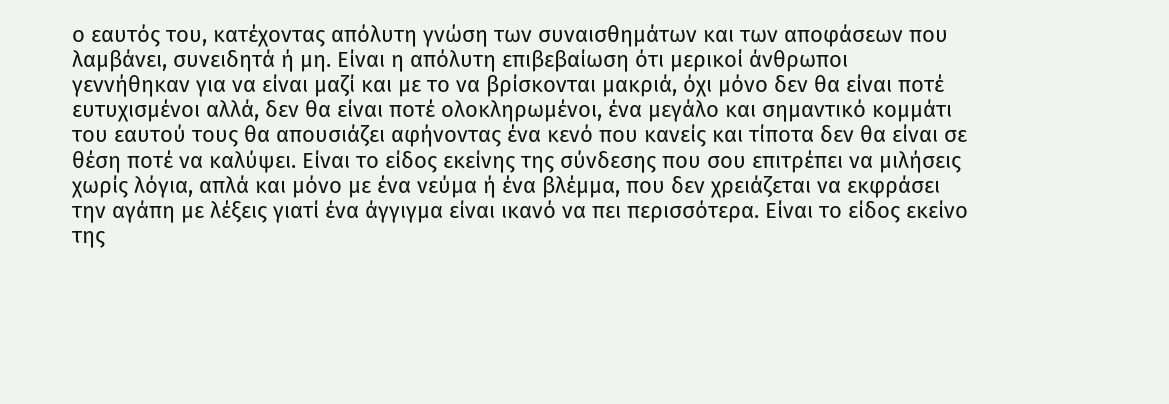ο εαυτός του, κατέχοντας απόλυτη γνώση των συναισθημάτων και των αποφάσεων που λαμβάνει, συνειδητά ή μη. Είναι η απόλυτη επιβεβαίωση ότι μερικοί άνθρωποι γεννήθηκαν για να είναι μαζί και με το να βρίσκονται μακριά, όχι μόνο δεν θα είναι ποτέ ευτυχισμένοι αλλά, δεν θα είναι ποτέ ολοκληρωμένοι, ένα μεγάλο και σημαντικό κομμάτι του εαυτού τους θα απουσιάζει αφήνοντας ένα κενό που κανείς και τίποτα δεν θα είναι σε θέση ποτέ να καλύψει. Είναι το είδος εκείνης της σύνδεσης που σου επιτρέπει να μιλήσεις χωρίς λόγια, απλά και μόνο με ένα νεύμα ή ένα βλέμμα, που δεν χρειάζεται να εκφράσει την αγάπη με λέξεις γιατί ένα άγγιγμα είναι ικανό να πει περισσότερα. Είναι το είδος εκείνο της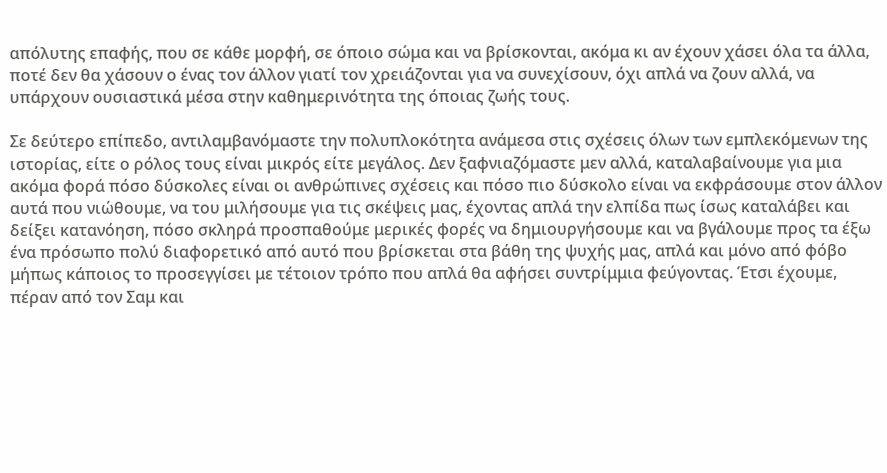απόλυτης επαφής, που σε κάθε μορφή, σε όποιο σώμα και να βρίσκονται, ακόμα κι αν έχουν χάσει όλα τα άλλα, ποτέ δεν θα χάσουν ο ένας τον άλλον γιατί τον χρειάζονται για να συνεχίσουν, όχι απλά να ζουν αλλά, να υπάρχουν ουσιαστικά μέσα στην καθημερινότητα της όποιας ζωής τους.

Σε δεύτερο επίπεδο, αντιλαμβανόμαστε την πολυπλοκότητα ανάμεσα στις σχέσεις όλων των εμπλεκόμενων της ιστορίας, είτε ο ρόλος τους είναι μικρός είτε μεγάλος. Δεν ξαφνιαζόμαστε μεν αλλά, καταλαβαίνουμε για μια ακόμα φορά πόσο δύσκολες είναι οι ανθρώπινες σχέσεις και πόσο πιο δύσκολο είναι να εκφράσουμε στον άλλον αυτά που νιώθουμε, να του μιλήσουμε για τις σκέψεις μας, έχοντας απλά την ελπίδα πως ίσως καταλάβει και δείξει κατανόηση, πόσο σκληρά προσπαθούμε μερικές φορές να δημιουργήσουμε και να βγάλουμε προς τα έξω ένα πρόσωπο πολύ διαφορετικό από αυτό που βρίσκεται στα βάθη της ψυχής μας, απλά και μόνο από φόβο μήπως κάποιος το προσεγγίσει με τέτοιον τρόπο που απλά θα αφήσει συντρίμμια φεύγοντας. Έτσι έχουμε, πέραν από τον Σαμ και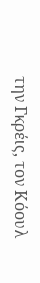την Γκρέις, τον Κόουλ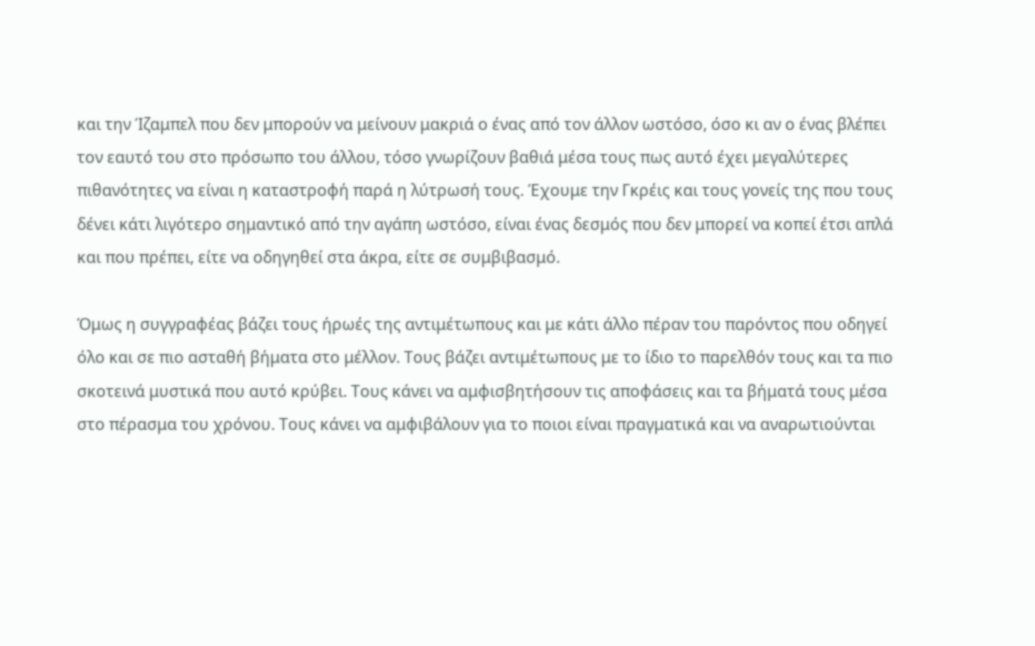και την Ίζαμπελ που δεν μπορούν να μείνουν μακριά ο ένας από τον άλλον ωστόσο, όσο κι αν ο ένας βλέπει τον εαυτό του στο πρόσωπο του άλλου, τόσο γνωρίζουν βαθιά μέσα τους πως αυτό έχει μεγαλύτερες πιθανότητες να είναι η καταστροφή παρά η λύτρωσή τους. Έχουμε την Γκρέις και τους γονείς της που τους δένει κάτι λιγότερο σημαντικό από την αγάπη ωστόσο, είναι ένας δεσμός που δεν μπορεί να κοπεί έτσι απλά και που πρέπει, είτε να οδηγηθεί στα άκρα, είτε σε συμβιβασμό.

Όμως η συγγραφέας βάζει τους ήρωές της αντιμέτωπους και με κάτι άλλο πέραν του παρόντος που οδηγεί όλο και σε πιο ασταθή βήματα στο μέλλον. Τους βάζει αντιμέτωπους με το ίδιο το παρελθόν τους και τα πιο σκοτεινά μυστικά που αυτό κρύβει. Τους κάνει να αμφισβητήσουν τις αποφάσεις και τα βήματά τους μέσα στο πέρασμα του χρόνου. Τους κάνει να αμφιβάλουν για το ποιοι είναι πραγματικά και να αναρωτιούνται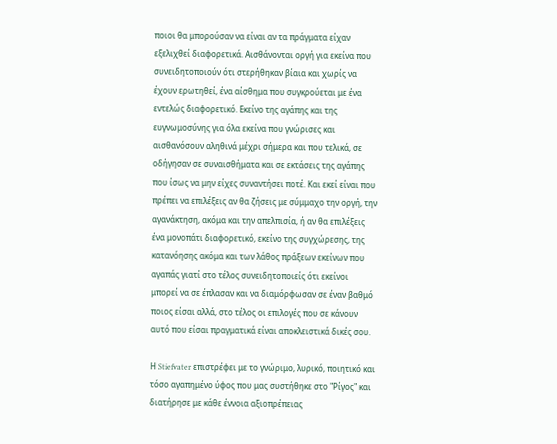ποιοι θα μπορούσαν να είναι αν τα πράγματα είχαν εξελιχθεί διαφορετικά. Αισθάνονται οργή για εκείνα που συνειδητοποιούν ότι στερήθηκαν βίαια και χωρίς να έχουν ερωτηθεί, ένα αίσθημα που συγκρούεται με ένα εντελώς διαφορετικό. Εκείνο της αγάπης και της ευγνωμοσύνης για όλα εκείνα που γνώρισες και αισθανόσουν αληθινά μέχρι σήμερα και που τελικά, σε οδήγησαν σε συναισθήματα και σε εκτάσεις της αγάπης που ίσως να μην είχες συναντήσει ποτέ. Και εκεί είναι που πρέπει να επιλέξεις αν θα ζήσεις με σύμμαχο την οργή, την αγανάκτηση, ακόμα και την απελπισία, ή αν θα επιλέξεις ένα μονοπάτι διαφορετικό, εκείνο της συγχώρεσης, της κατανόησης ακόμα και των λάθος πράξεων εκείνων που αγαπάς γιατί στο τέλος συνειδητοποιείς ότι εκείνοι μπορεί να σε έπλασαν και να διαμόρφωσαν σε έναν βαθμό ποιος είσαι αλλά, στο τέλος οι επιλογές που σε κάνουν αυτό που είσαι πραγματικά είναι αποκλειστικά δικές σου.

Η Stiefvater επιστρέφει με το γνώριμο, λυρικό, ποιητικό και τόσο αγαπημένο ύφος που μας συστήθηκε στο "Ρίγος" και διατήρησε με κάθε έννοια αξιοπρέπειας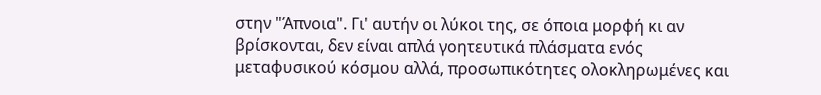στην "Άπνοια". Γι' αυτήν οι λύκοι της, σε όποια μορφή κι αν βρίσκονται, δεν είναι απλά γοητευτικά πλάσματα ενός μεταφυσικού κόσμου αλλά, προσωπικότητες ολοκληρωμένες και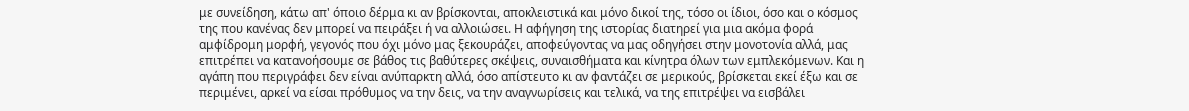με συνείδηση, κάτω απ' όποιο δέρμα κι αν βρίσκονται, αποκλειστικά και μόνο δικοί της, τόσο οι ίδιοι, όσο και ο κόσμος της που κανένας δεν μπορεί να πειράξει ή να αλλοιώσει. Η αφήγηση της ιστορίας διατηρεί για μια ακόμα φορά αμφίδρομη μορφή, γεγονός που όχι μόνο μας ξεκουράζει, αποφεύγοντας να μας οδηγήσει στην μονοτονία αλλά, μας επιτρέπει να κατανοήσουμε σε βάθος τις βαθύτερες σκέψεις, συναισθήματα και κίνητρα όλων των εμπλεκόμενων. Και η αγάπη που περιγράφει δεν είναι ανύπαρκτη αλλά, όσο απίστευτο κι αν φαντάζει σε μερικούς, βρίσκεται εκεί έξω και σε περιμένει, αρκεί να είσαι πρόθυμος να την δεις, να την αναγνωρίσεις και τελικά, να της επιτρέψει να εισβάλει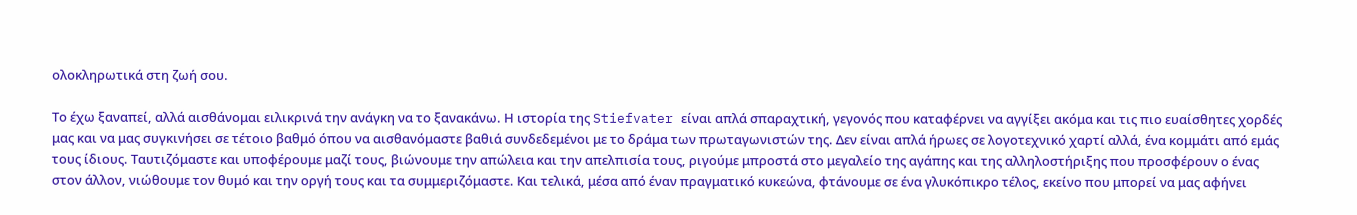ολοκληρωτικά στη ζωή σου.

Το έχω ξαναπεί, αλλά αισθάνομαι ειλικρινά την ανάγκη να το ξανακάνω. Η ιστορία της Stiefvater είναι απλά σπαραχτική, γεγονός που καταφέρνει να αγγίξει ακόμα και τις πιο ευαίσθητες χορδές μας και να μας συγκινήσει σε τέτοιο βαθμό όπου να αισθανόμαστε βαθιά συνδεδεμένοι με το δράμα των πρωταγωνιστών της. Δεν είναι απλά ήρωες σε λογοτεχνικό χαρτί αλλά, ένα κομμάτι από εμάς τους ίδιους. Ταυτιζόμαστε και υποφέρουμε μαζί τους, βιώνουμε την απώλεια και την απελπισία τους, ριγούμε μπροστά στο μεγαλείο της αγάπης και της αλληλοστήριξης που προσφέρουν ο ένας στον άλλον, νιώθουμε τον θυμό και την οργή τους και τα συμμεριζόμαστε. Και τελικά, μέσα από έναν πραγματικό κυκεώνα, φτάνουμε σε ένα γλυκόπικρο τέλος, εκείνο που μπορεί να μας αφήνει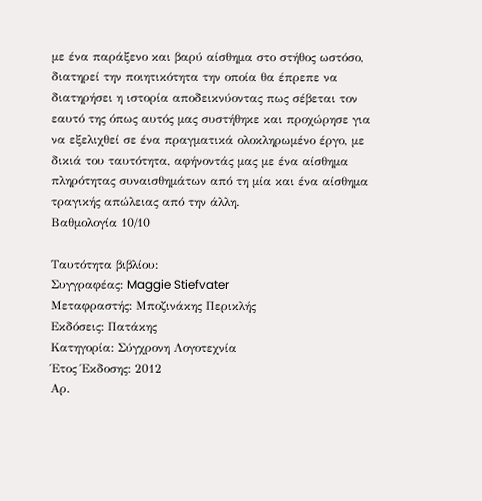με ένα παράξενο και βαρύ αίσθημα στο στήθος ωστόσο, διατηρεί την ποιητικότητα την οποία θα έπρεπε να διατηρήσει η ιστορία αποδεικνύοντας πως σέβεται τον εαυτό της όπως αυτός μας συστήθηκε και προχώρησε για να εξελιχθεί σε ένα πραγματικά ολοκληρωμένο έργο, με δικιά του ταυτότητα, αφήνοντάς μας με ένα αίσθημα πληρότητας συναισθημάτων από τη μία και ένα αίσθημα τραγικής απώλειας από την άλλη.
Βαθμολογία 10/10

Ταυτότητα βιβλίου:
Συγγραφέας: Maggie Stiefvater
Μεταφραστής: Μποζινάκης Περικλής
Εκδόσεις: Πατάκης
Κατηγορία: Σύγχρονη Λογοτεχνία
Έτος Έκδοσης: 2012
Αρ.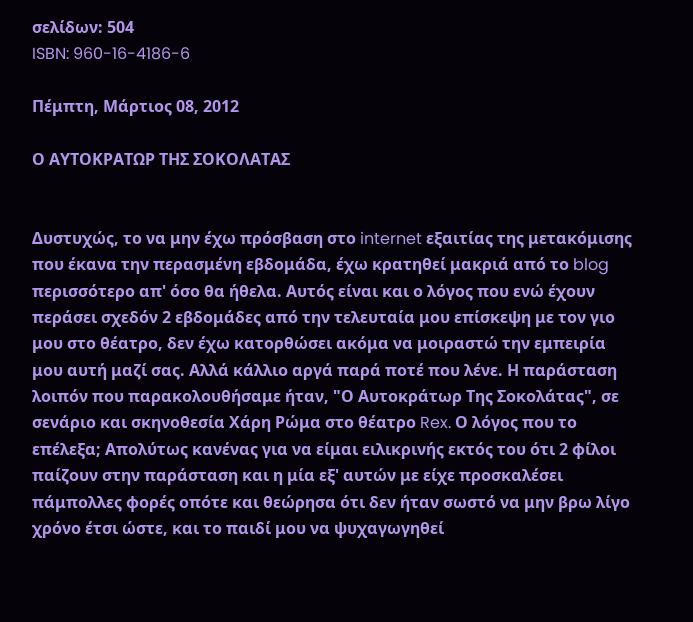σελίδων: 504
ISBN: 960-16-4186-6

Πέμπτη, Μάρτιος 08, 2012

Ο ΑΥΤΟΚΡΑΤΩΡ ΤΗΣ ΣΟΚΟΛΑΤΑΣ


Δυστυχώς, το να μην έχω πρόσβαση στο internet εξαιτίας της μετακόμισης που έκανα την περασμένη εβδομάδα, έχω κρατηθεί μακριά από το blog περισσότερο απ' όσο θα ήθελα. Αυτός είναι και ο λόγος που ενώ έχουν περάσει σχεδόν 2 εβδομάδες από την τελευταία μου επίσκεψη με τον γιο μου στο θέατρο, δεν έχω κατορθώσει ακόμα να μοιραστώ την εμπειρία μου αυτή μαζί σας. Αλλά κάλλιο αργά παρά ποτέ που λένε. Η παράσταση λοιπόν που παρακολουθήσαμε ήταν, "Ο Αυτοκράτωρ Της Σοκολάτας", σε σενάριο και σκηνοθεσία Χάρη Ρώμα στο θέατρο Rex. Ο λόγος που το επέλεξα; Απολύτως κανένας για να είμαι ειλικρινής εκτός του ότι 2 φίλοι παίζουν στην παράσταση και η μία εξ' αυτών με είχε προσκαλέσει πάμπολλες φορές οπότε και θεώρησα ότι δεν ήταν σωστό να μην βρω λίγο χρόνο έτσι ώστε, και το παιδί μου να ψυχαγωγηθεί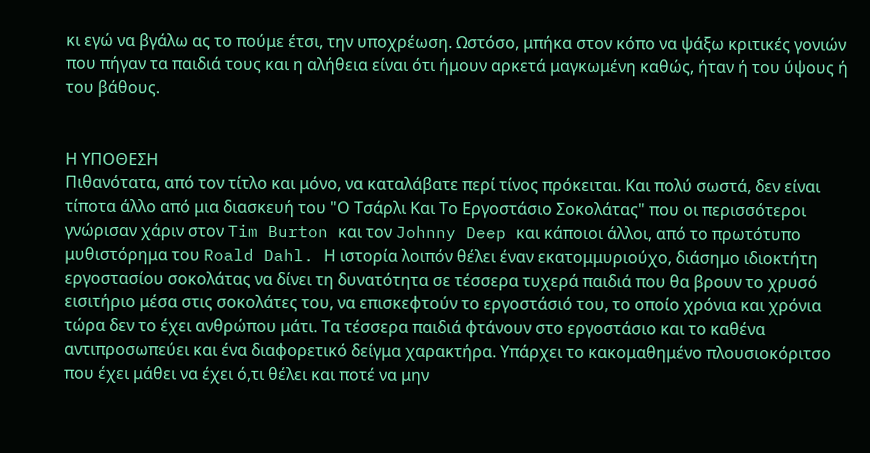κι εγώ να βγάλω ας το πούμε έτσι, την υποχρέωση. Ωστόσο, μπήκα στον κόπο να ψάξω κριτικές γονιών που πήγαν τα παιδιά τους και η αλήθεια είναι ότι ήμουν αρκετά μαγκωμένη καθώς, ήταν ή του ύψους ή του βάθους.


Η ΥΠΟΘΕΣΗ
Πιθανότατα, από τον τίτλο και μόνο, να καταλάβατε περί τίνος πρόκειται. Και πολύ σωστά, δεν είναι τίποτα άλλο από μια διασκευή του "Ο Τσάρλι Και Το Εργοστάσιο Σοκολάτας" που οι περισσότεροι γνώρισαν χάριν στον Tim Burton και τον Johnny Deep και κάποιοι άλλοι, από το πρωτότυπο μυθιστόρημα του Roald Dahl. Η ιστορία λοιπόν θέλει έναν εκατομμυριούχο, διάσημο ιδιοκτήτη εργοστασίου σοκολάτας να δίνει τη δυνατότητα σε τέσσερα τυχερά παιδιά που θα βρουν το χρυσό εισιτήριο μέσα στις σοκολάτες του, να επισκεφτούν το εργοστάσιό του, το οποίο χρόνια και χρόνια τώρα δεν το έχει ανθρώπου μάτι. Τα τέσσερα παιδιά φτάνουν στο εργοστάσιο και το καθένα αντιπροσωπεύει και ένα διαφορετικό δείγμα χαρακτήρα. Υπάρχει το κακομαθημένο πλουσιοκόριτσο που έχει μάθει να έχει ό,τι θέλει και ποτέ να μην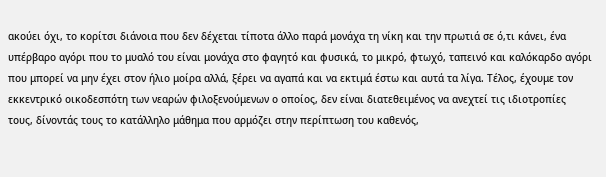ακούει όχι, το κορίτσι διάνοια που δεν δέχεται τίποτα άλλο παρά μονάχα τη νίκη και την πρωτιά σε ό,τι κάνει, ένα υπέρβαρο αγόρι που το μυαλό του είναι μονάχα στο φαγητό και φυσικά, το μικρό, φτωχό, ταπεινό και καλόκαρδο αγόρι που μπορεί να μην έχει στον ήλιο μοίρα αλλά, ξέρει να αγαπά και να εκτιμά έστω και αυτά τα λίγα. Τέλος, έχουμε τον εκκεντρικό οικοδεσπότη των νεαρών φιλοξενούμενων ο οποίος, δεν είναι διατεθειμένος να ανεχτεί τις ιδιοτροπίες τους, δίνοντάς τους το κατάλληλο μάθημα που αρμόζει στην περίπτωση του καθενός,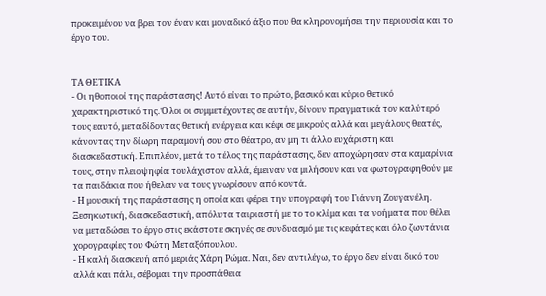προκειμένου να βρει τον έναν και μοναδικό άξιο που θα κληρονομήσει την περιουσία και το έργο του.


ΤΑ ΘΕΤΙΚΑ
- Οι ηθοποιοί της παράστασης! Αυτό είναι το πρώτο, βασικό και κύριο θετικό χαρακτηριστικό της. Όλοι οι συμμετέχοντες σε αυτήν, δίνουν πραγματικά τον καλύτερό τους εαυτό, μεταδίδοντας θετική ενέργεια και κέφι σε μικρούς αλλά και μεγάλους θεατές, κάνοντας την δίωρη παραμονή σου στο θέατρο, αν μη τι άλλο ευχάριστη και διασκεδαστική. Επιπλέον, μετά το τέλος της παράστασης, δεν αποχώρησαν στα καμαρίνια τους, στην πλειοψηφία τουλάχιστον αλλά, έμειναν να μιλήσουν και να φωτογραφηθούν με τα παιδάκια που ήθελαν να τους γνωρίσουν από κοντά.
- Η μουσική της παράστασης η οποία και φέρει την υπογραφή του Γιάννη Ζουγανέλη. Ξεσηκωτική, διασκεδαστική, απόλυτα ταιριαστή με το το κλίμα και τα νοήματα που θέλει να μεταδώσει το έργο στις εκάστοτε σκηνές σε συνδυασμό με τις κεφάτες και όλο ζωντάνια χορογραφίες του Φώτη Μεταξόπουλου.
- Η καλή διασκευή από μεριάς Χάρη Ρώμα. Ναι, δεν αντιλέγω, το έργο δεν είναι δικό του αλλά και πάλι, σέβομαι την προσπάθεια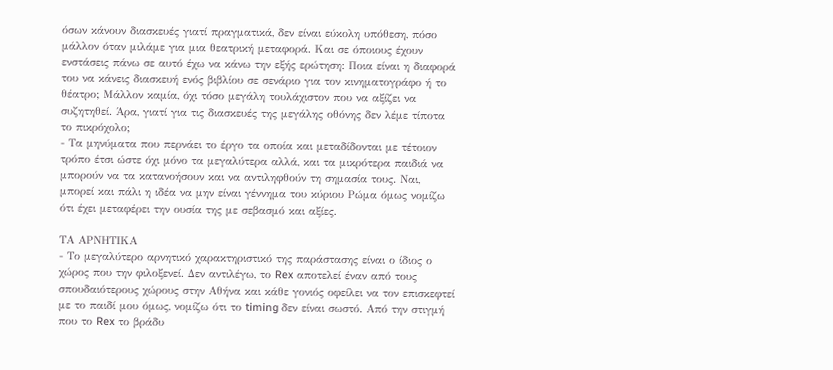όσων κάνουν διασκευές γιατί πραγματικά, δεν είναι εύκολη υπόθεση, πόσο μάλλον όταν μιλάμε για μια θεατρική μεταφορά. Και σε όποιους έχουν ενστάσεις πάνω σε αυτό έχω να κάνω την εξής ερώτηση: Ποια είναι η διαφορά του να κάνεις διασκευή ενός βιβλίου σε σενάριο για τον κινηματογράφο ή το θέατρο; Μάλλον καμία, όχι τόσο μεγάλη τουλάχιστον που να αξίζει να συζητηθεί. Άρα, γιατί για τις διασκευές της μεγάλης οθόνης δεν λέμε τίποτα το πικρόχολο;
- Τα μηνύματα που περνάει το έργο τα οποία και μεταδίδονται με τέτοιον τρόπο έτσι ώστε όχι μόνο τα μεγαλύτερα αλλά, και τα μικρότερα παιδιά να μπορούν να τα κατανοήσουν και να αντιληφθούν τη σημασία τους. Ναι, μπορεί και πάλι η ιδέα να μην είναι γέννημα του κύριου Ρώμα όμως νομίζω ότι έχει μεταφέρει την ουσία της με σεβασμό και αξίες.

ΤΑ ΑΡΝΗΤΙΚΑ
- Το μεγαλύτερο αρνητικό χαρακτηριστικό της παράστασης είναι ο ίδιος ο χώρος που την φιλοξενεί. Δεν αντιλέγω, το Rex αποτελεί έναν από τους σπουδαιότερους χώρους στην Αθήνα και κάθε γονιός οφείλει να τον επισκεφτεί με το παιδί μου όμως, νομίζω ότι το timing δεν είναι σωστό. Από την στιγμή που το Rex το βράδυ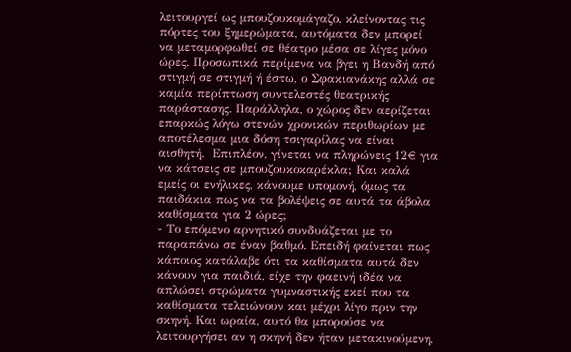λειτουργεί ως μπουζουκομάγαζο, κλείνοντας τις πόρτες του ξημερώματα, αυτόματα δεν μπορεί να μεταμορφωθεί σε θέατρο μέσα σε λίγες μόνο ώρες. Προσωπικά περίμενα να βγει η Βανδή από στιγμή σε στιγμή ή έστω, ο Σφακιανάκης αλλά σε καμία περίπτωση συντελεστές θεατρικής παράστασης. Παράλληλα, ο χώρος δεν αερίζεται επαρκώς λόγω στενών χρονικών περιθωρίων με αποτέλεσμα μια δόση τσιγαρίλας να είναι αισθητή.  Επιπλέον, γίνεται να πληρώνεις 12€ για να κάτσεις σε μπουζουκοκαρέκλα; Και καλά εμείς οι ενήλικες, κάνουμε υπομονή, όμως τα παιδάκια πως να τα βολέψεις σε αυτά τα άβολα καθίσματα για 2 ώρες;
- Το επόμενο αρνητικό συνδυάζεται με το παραπάνω σε έναν βαθμό. Επειδή φαίνεται πως κάποιος κατάλαβε ότι τα καθίσματα αυτά δεν κάνουν για παιδιά, είχε την φαεινή ιδέα να απλώσει στρώματα γυμναστικής εκεί που τα καθίσματα τελειώνουν και μέχρι λίγο πριν την σκηνή. Και ωραία, αυτό θα μπορούσε να λειτουργήσει αν η σκηνή δεν ήταν μετακινούμενη,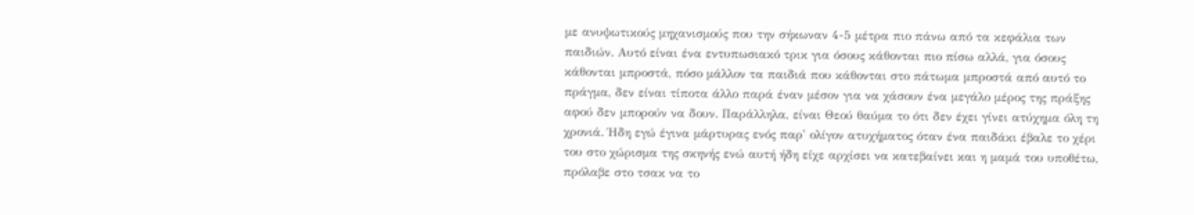με ανυψωτικούς μηχανισμούς που την σήκωναν 4-5 μέτρα πιο πάνω από τα κεφάλια των παιδιών. Αυτό είναι ένα εντυπωσιακό τρικ για όσους κάθονται πιο πίσω αλλά, για όσους κάθονται μπροστά, πόσο μάλλον τα παιδιά που κάθονται στο πάτωμα μπροστά από αυτό το πράγμα, δεν είναι τίποτα άλλο παρά έναν μέσον για να χάσουν ένα μεγάλο μέρος της πράξης αφού δεν μπορούν να δουν. Παράλληλα, είναι Θεού θαύμα το ότι δεν έχει γίνει ατύχημα όλη τη χρονιά. Ήδη εγώ έγινα μάρτυρας ενός παρ' ολίγον ατυχήματος όταν ένα παιδάκι έβαλε το χέρι του στο χώρισμα της σκηνής ενώ αυτή ήδη είχε αρχίσει να κατεβαίνει και η μαμά του υποθέτω, πρόλαβε στο τσακ να το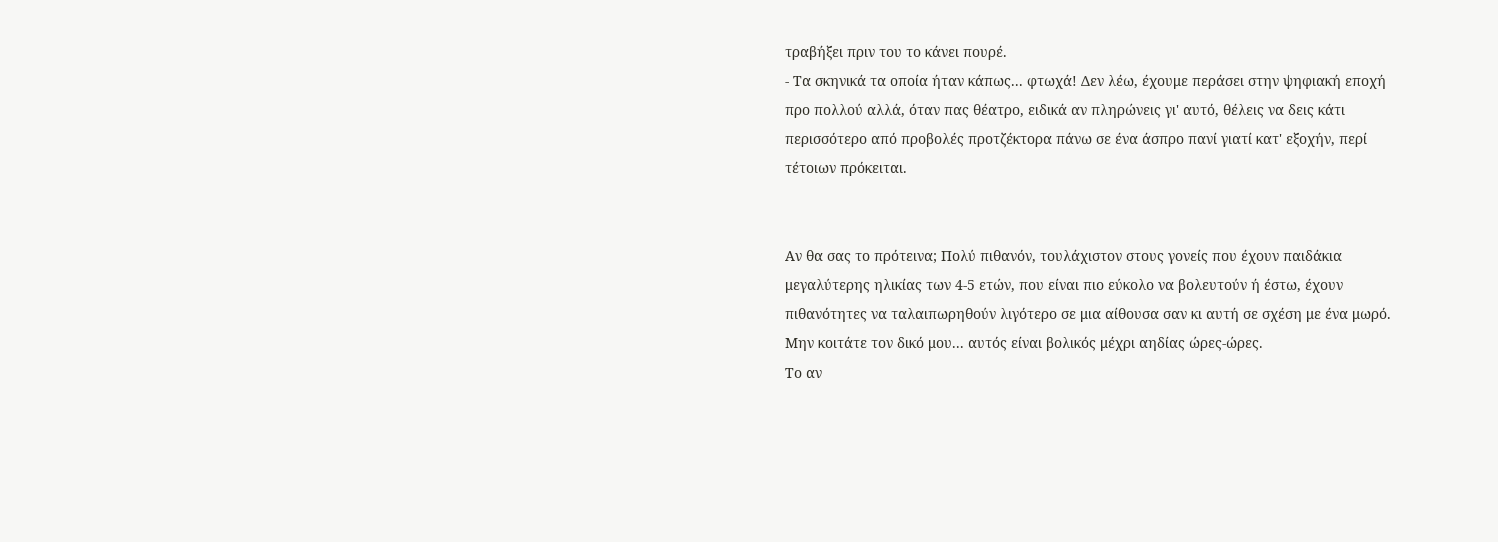τραβήξει πριν του το κάνει πουρέ.
- Τα σκηνικά τα οποία ήταν κάπως... φτωχά! Δεν λέω, έχουμε περάσει στην ψηφιακή εποχή προ πολλού αλλά, όταν πας θέατρο, ειδικά αν πληρώνεις γι' αυτό, θέλεις να δεις κάτι περισσότερο από προβολές προτζέκτορα πάνω σε ένα άσπρο πανί γιατί κατ' εξοχήν, περί τέτοιων πρόκειται.


Αν θα σας το πρότεινα; Πολύ πιθανόν, τουλάχιστον στους γονείς που έχουν παιδάκια μεγαλύτερης ηλικίας των 4-5 ετών, που είναι πιο εύκολο να βολευτούν ή έστω, έχουν πιθανότητες να ταλαιπωρηθούν λιγότερο σε μια αίθουσα σαν κι αυτή σε σχέση με ένα μωρό. Μην κοιτάτε τον δικό μου... αυτός είναι βολικός μέχρι αηδίας ώρες-ώρες.
Το αν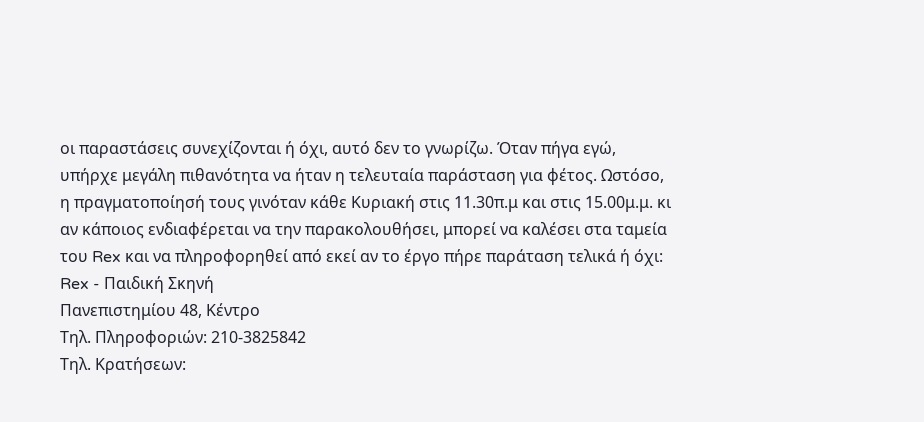οι παραστάσεις συνεχίζονται ή όχι, αυτό δεν το γνωρίζω. Όταν πήγα εγώ, υπήρχε μεγάλη πιθανότητα να ήταν η τελευταία παράσταση για φέτος. Ωστόσο, η πραγματοποίησή τους γινόταν κάθε Κυριακή στις 11.30π.μ και στις 15.00μ.μ. κι αν κάποιος ενδιαφέρεται να την παρακολουθήσει, μπορεί να καλέσει στα ταμεία του Rex και να πληροφορηθεί από εκεί αν το έργο πήρε παράταση τελικά ή όχι:
Rex - Παιδική Σκηνή
Πανεπιστημίου 48, Κέντρο
Τηλ. Πληροφοριών: 210-3825842
Τηλ. Κρατήσεων: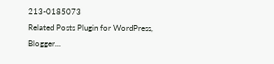213-0185073
Related Posts Plugin for WordPress, Blogger...